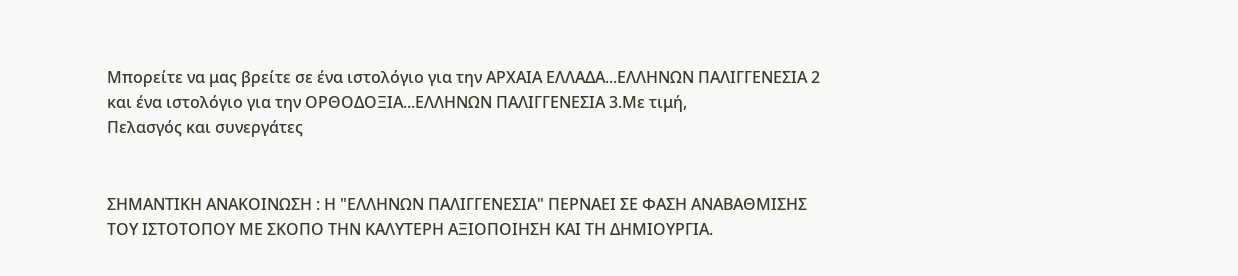Μπορείτε να μας βρείτε σε ένα ιστολόγιο για την ΑΡΧΑΙΑ ΕΛΛΑΔΑ...ΕΛΛΗΝΩΝ ΠΑΛΙΓΓΕΝΕΣΙΑ 2 και ένα ιστολόγιο για την ΟΡΘΟΔΟΞΙΑ...ΕΛΛΗΝΩΝ ΠΑΛΙΓΓΕΝΕΣΙΑ 3.Με τιμή,
Πελασγός και συνεργάτες


ΣΗΜΑΝΤΙΚΗ ΑΝΑΚΟΙΝΩΣΗ : Η "ΕΛΛΗΝΩΝ ΠΑΛΙΓΓΕΝΕΣΙΑ" ΠΕΡΝΑΕΙ ΣΕ ΦΑΣΗ ΑΝΑΒΑΘΜΙΣΗΣ ΤΟΥ ΙΣΤΟΤΟΠΟΥ ΜΕ ΣΚΟΠΟ ΤΗΝ ΚΑΛΥΤΕΡΗ ΑΞΙΟΠΟΙΗΣΗ ΚΑΙ ΤΗ ΔΗΜΙΟΥΡΓΙΑ.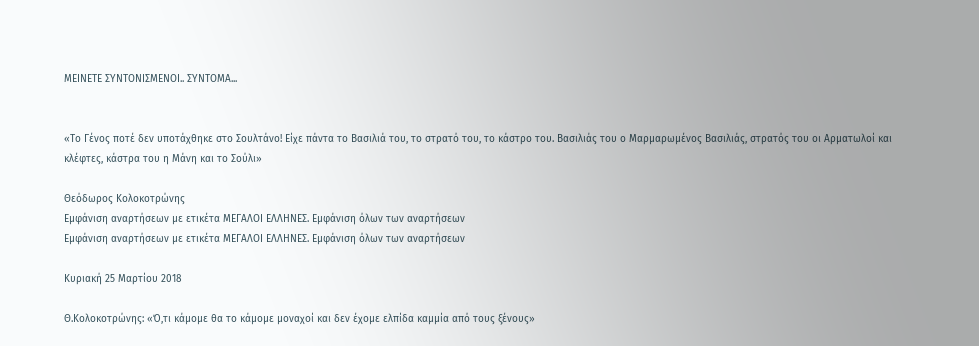ΜΕΙΝΕΤΕ ΣΥΝΤΟΝΙΣΜΕΝΟΙ.. ΣΥΝΤΟΜΑ...


«Το Γένος ποτέ δεν υποτάχθηκε στο Σουλτάνο! Είχε πάντα το Βασιλιά του, το στρατό του, το κάστρο του. Βασιλιάς του ο Μαρμαρωμένος Βασιλιάς, στρατός του οι Αρματωλοί και κλέφτες, κάστρα του η Μάνη και το Σούλι»

Θεόδωρος Κολοκοτρώνης
Εμφάνιση αναρτήσεων με ετικέτα ΜΕΓΑΛΟΙ ΕΛΛΗΝΕΣ. Εμφάνιση όλων των αναρτήσεων
Εμφάνιση αναρτήσεων με ετικέτα ΜΕΓΑΛΟΙ ΕΛΛΗΝΕΣ. Εμφάνιση όλων των αναρτήσεων

Κυριακή 25 Μαρτίου 2018

Θ.Κολοκοτρώνης: «Ό,τι κάμομε θα το κάμομε μοναχοί και δεν έχομε ελπίδα καμμία από τους ξένους»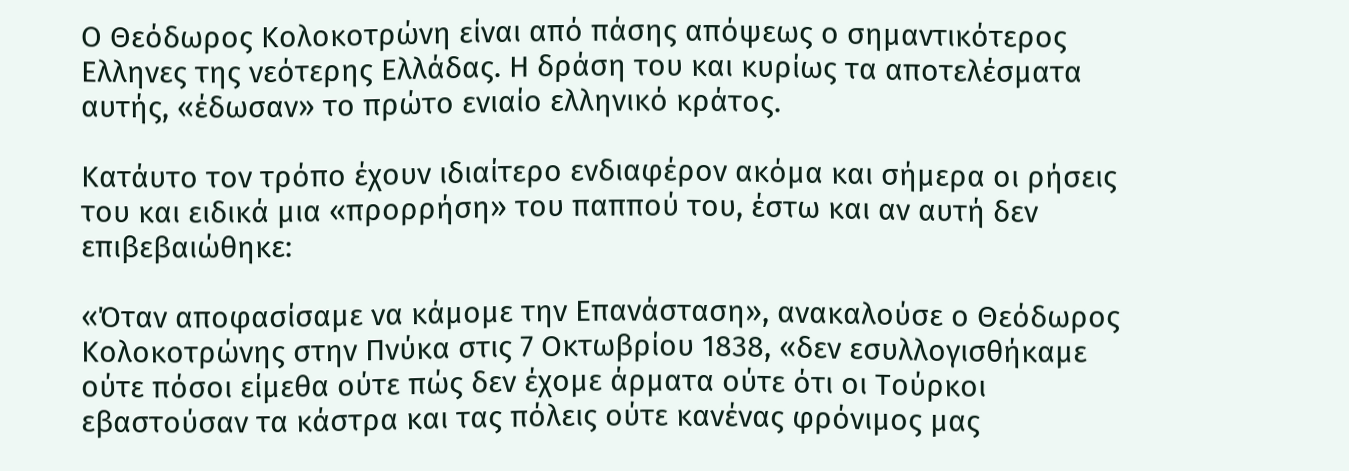Ο Θεόδωρος Κολοκοτρώνη είναι από πάσης απόψεως ο σημαντικότερος Ελληνες της νεότερης Ελλάδας. Η δράση του και κυρίως τα αποτελέσματα αυτής, «έδωσαν» το πρώτο ενιαίο ελληνικό κράτος.

Κατάυτο τον τρόπο έχουν ιδιαίτερο ενδιαφέρον ακόμα και σήμερα οι ρήσεις του και ειδικά μια «προρρήση» του παππού του, έστω και αν αυτή δεν επιβεβαιώθηκε:

«Όταν αποφασίσαμε να κάμομε την Επανάσταση», ανακαλούσε ο Θεόδωρος Κολοκοτρώνης στην Πνύκα στις 7 Οκτωβρίου 1838, «δεν εσυλλογισθήκαμε ούτε πόσοι είμεθα ούτε πώς δεν έχομε άρματα ούτε ότι οι Τούρκοι εβαστούσαν τα κάστρα και τας πόλεις ούτε κανένας φρόνιμος μας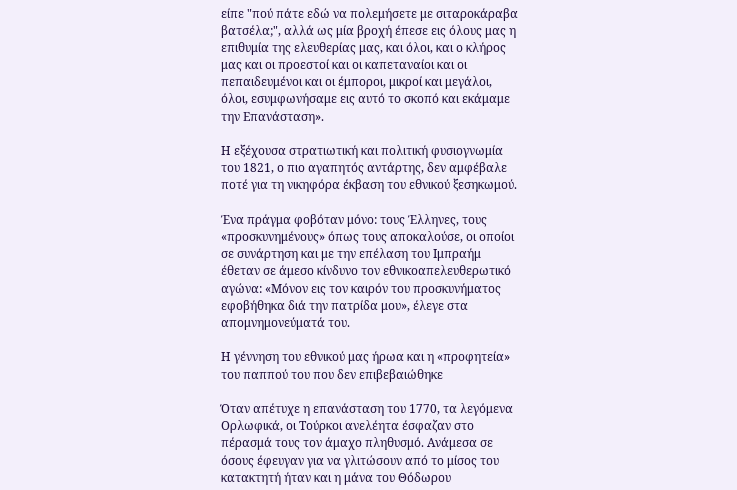είπε "πού πάτε εδώ να πολεμήσετε με σιταροκάραβα βατσέλα;", αλλά ως μία βροχή έπεσε εις όλους μας η επιθυμία της ελευθερίας μας, και όλοι, και ο κλήρος μας και οι προεστοί και οι καπεταναίοι και οι πεπαιδευμένοι και οι έμποροι, μικροί και μεγάλοι, όλοι, εσυμφωνήσαμε εις αυτό το σκοπό και εκάμαμε την Επανάσταση».

Η εξέχουσα στρατιωτική και πολιτική φυσιογνωμία του 1821, ο πιο αγαπητός αντάρτης, δεν αμφέβαλε ποτέ για τη νικηφόρα έκβαση του εθνικού ξεσηκωμού.

Ένα πράγμα φοβόταν μόνο: τους Έλληνες, τους «προσκυνημένους» όπως τους αποκαλούσε, οι οποίοι σε συνάρτηση και με την επέλαση του Ιμπραήμ έθεταν σε άμεσο κίνδυνο τον εθνικοαπελευθερωτικό αγώνα: «Μόνον εις τον καιρόν του προσκυνήματος εφοβήθηκα διά την πατρίδα μου», έλεγε στα απομνημονεύματά του.

Η γέννηση του εθνικού μας ήρωα και η «προφητεία» του παππού του που δεν επιβεβαιώθηκε

Όταν απέτυχε η επανάσταση του 1770, τα λεγόμενα Ορλωφικά, οι Τούρκοι ανελέητα έσφαζαν στο πέρασμά τους τον άμαχο πληθυσμό. Ανάμεσα σε όσους έφευγαν για να γλιτώσουν από το μίσος του κατακτητή ήταν και η μάνα του Θόδωρου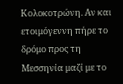Κολοκοτρώνη. Αν και ετοιμόγεννη πήρε το δρόμο προς τη Μεσσηνία μαζί με το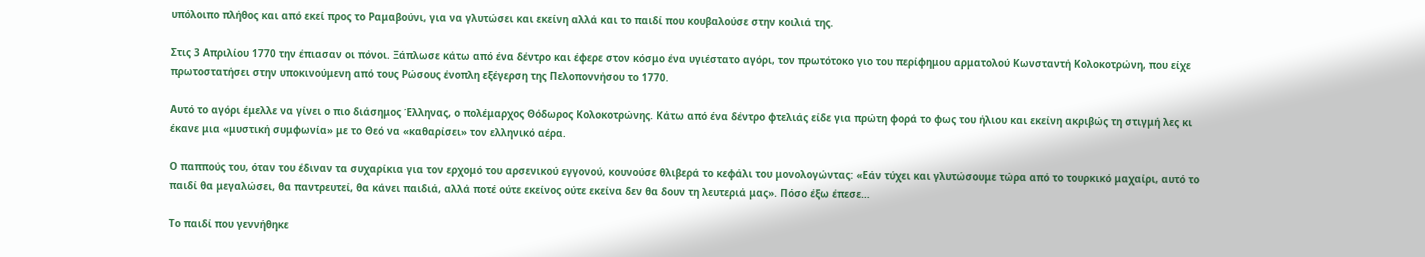υπόλοιπο πλήθος και από εκεί προς το Ραμαβούνι, για να γλυτώσει και εκείνη αλλά και το παιδί που κουβαλούσε στην κοιλιά της.

Στις 3 Απριλίου 1770 την έπιασαν οι πόνοι. Ξάπλωσε κάτω από ένα δέντρο και έφερε στον κόσμο ένα υγιέστατο αγόρι, τον πρωτότοκο γιο του περίφημου αρματολού Κωνσταντή Κολοκοτρώνη, που είχε πρωτοστατήσει στην υποκινούμενη από τους Ρώσους ένοπλη εξέγερση της Πελοποννήσου το 1770.

Αυτό το αγόρι έμελλε να γίνει ο πιο διάσημος Έλληνας, ο πολέμαρχος Θόδωρος Κολοκοτρώνης. Κάτω από ένα δέντρο φτελιάς είδε για πρώτη φορά το φως του ήλιου και εκείνη ακριβώς τη στιγμή λες κι έκανε μια «μυστική συμφωνία» με το Θεό να «καθαρίσει» τον ελληνικό αέρα.

Ο παππούς του, όταν του έδιναν τα συχαρίκια για τον ερχομό του αρσενικού εγγονού, κουνούσε θλιβερά το κεφάλι του μονολογώντας: «Εάν τύχει και γλυτώσουμε τώρα από το τουρκικό μαχαίρι, αυτό το παιδί θα μεγαλώσει, θα παντρευτεί, θα κάνει παιδιά, αλλά ποτέ ούτε εκείνος ούτε εκείνα δεν θα δουν τη λευτεριά μας». Πόσο έξω έπεσε…

Το παιδί που γεννήθηκε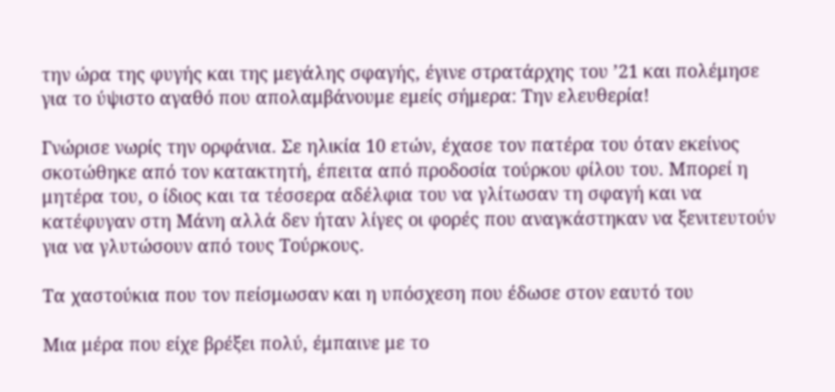την ώρα της φυγής και της μεγάλης σφαγής, έγινε στρατάρχης του ’21 και πολέμησε για το ύψιστο αγαθό που απολαμβάνουμε εμείς σήμερα: Την ελευθερία!

Γνώρισε νωρίς την ορφάνια. Σε ηλικία 10 ετών, έχασε τον πατέρα του όταν εκείνος σκοτώθηκε από τον κατακτητή, έπειτα από προδοσία τούρκου φίλου του. Μπορεί η μητέρα του, ο ίδιος και τα τέσσερα αδέλφια του να γλίτωσαν τη σφαγή και να κατέφυγαν στη Μάνη αλλά δεν ήταν λίγες οι φορές που αναγκάστηκαν να ξενιτευτούν για να γλυτώσουν από τους Τούρκους.

Τα χαστούκια που τον πείσμωσαν και η υπόσχεση που έδωσε στον εαυτό του

Μια μέρα που είχε βρέξει πολύ, έμπαινε με το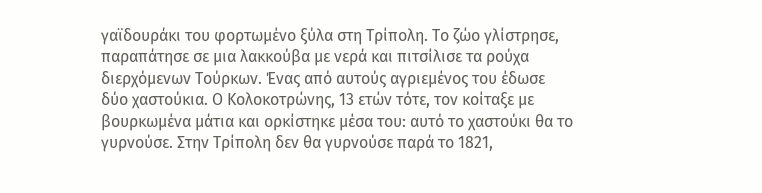γαϊδουράκι του φορτωμένο ξύλα στη Τρίπολη. Το ζώο γλίστρησε, παραπάτησε σε μια λακκούβα με νερά και πιτσίλισε τα ρούχα διερχόμενων Τούρκων. Ένας από αυτούς αγριεμένος του έδωσε δύο χαστούκια. Ο Κολοκοτρώνης, 13 ετών τότε, τον κοίταξε με βουρκωμένα μάτια και ορκίστηκε μέσα του: αυτό το χαστούκι θα το γυρνούσε. Στην Τρίπολη δεν θα γυρνούσε παρά το 1821,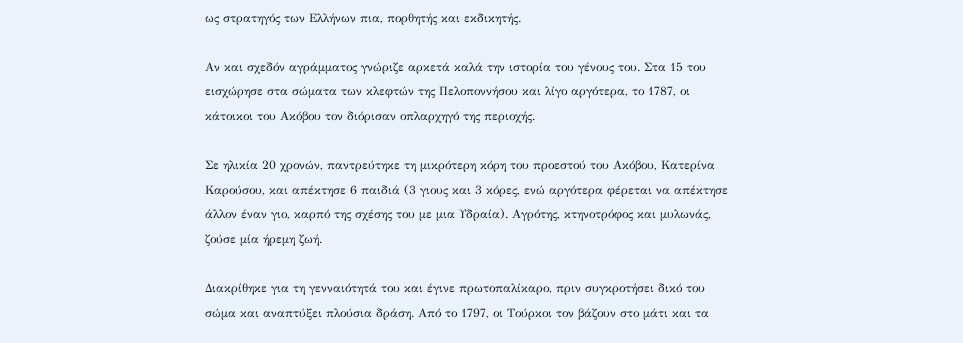ως στρατηγός των Ελλήνων πια, πορθητής και εκδικητής.

Αν και σχεδόν αγράμματος γνώριζε αρκετά καλά την ιστορία του γένους του. Στα 15 του εισχώρησε στα σώματα των κλεφτών της Πελοποννήσου και λίγο αργότερα, το 1787, οι κάτοικοι του Ακόβου τον διόρισαν οπλαρχηγό της περιοχής.

Σε ηλικία 20 χρονών, παντρεύτηκε τη μικρότερη κόρη του προεστού του Ακόβου, Κατερίνα Καρούσου, και απέκτησε 6 παιδιά (3 γιους και 3 κόρες, ενώ αργότερα φέρεται να απέκτησε άλλον έναν γιο, καρπό της σχέσης του με μια Υδραία). Αγρότης, κτηνοτρόφος και μυλωνάς, ζούσε μία ήρεμη ζωή.

Διακρίθηκε για τη γενναιότητά του και έγινε πρωτοπαλίκαρο, πριν συγκροτήσει δικό του σώμα και αναπτύξει πλούσια δράση. Από το 1797, οι Τούρκοι τον βάζουν στο μάτι και τα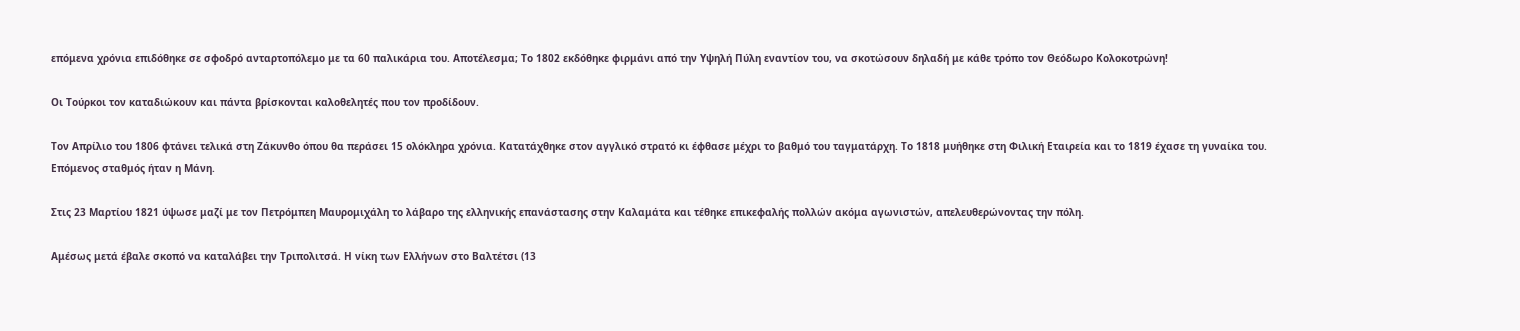επόμενα χρόνια επιδόθηκε σε σφοδρό ανταρτοπόλεμο με τα 60 παλικάρια του. Αποτέλεσμα; Το 1802 εκδόθηκε φιρμάνι από την Υψηλή Πύλη εναντίον του, να σκοτώσουν δηλαδή με κάθε τρόπο τον Θεόδωρο Κολοκοτρώνη!

Οι Τούρκοι τον καταδιώκουν και πάντα βρίσκονται καλοθελητές που τον προδίδουν.

Τον Απρίλιο του 1806 φτάνει τελικά στη Ζάκυνθο όπου θα περάσει 15 ολόκληρα χρόνια. Κατατάχθηκε στον αγγλικό στρατό κι έφθασε μέχρι το βαθμό του ταγματάρχη. Το 1818 μυήθηκε στη Φιλική Εταιρεία και το 1819 έχασε τη γυναίκα του. Επόμενος σταθμός ήταν η Μάνη.

Στις 23 Μαρτίου 1821 ύψωσε μαζί με τον Πετρόμπεη Μαυρομιχάλη το λάβαρο της ελληνικής επανάστασης στην Καλαμάτα και τέθηκε επικεφαλής πολλών ακόμα αγωνιστών, απελευθερώνοντας την πόλη.

Αμέσως μετά έβαλε σκοπό να καταλάβει την Τριπολιτσά. Η νίκη των Ελλήνων στο Βαλτέτσι (13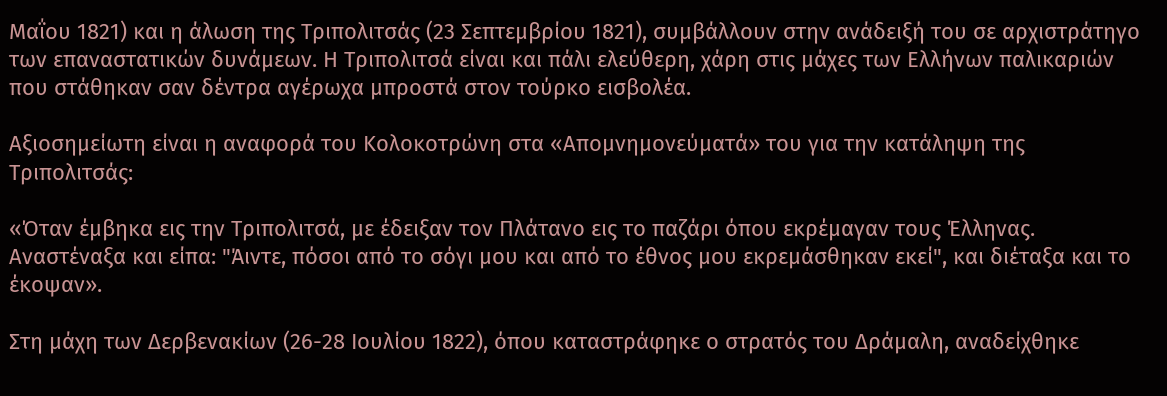Μαΐου 1821) και η άλωση της Τριπολιτσάς (23 Σεπτεμβρίου 1821), συμβάλλουν στην ανάδειξή του σε αρχιστράτηγο των επαναστατικών δυνάμεων. Η Τριπολιτσά είναι και πάλι ελεύθερη, χάρη στις μάχες των Ελλήνων παλικαριών που στάθηκαν σαν δέντρα αγέρωχα μπροστά στον τούρκο εισβολέα.

Αξιοσημείωτη είναι η αναφορά του Κολοκοτρώνη στα «Απομνημονεύματά» του για την κατάληψη της Τριπολιτσάς:

«Όταν έμβηκα εις την Τριπολιτσά, με έδειξαν τον Πλάτανο εις το παζάρι όπου εκρέμαγαν τους Έλληνας. Αναστέναξα και είπα: "Άιντε, πόσοι από το σόγι μου και από το έθνος μου εκρεμάσθηκαν εκεί", και διέταξα και το έκοψαν».

Στη μάχη των Δερβενακίων (26-28 Ιουλίου 1822), όπου καταστράφηκε ο στρατός του Δράμαλη, αναδείχθηκε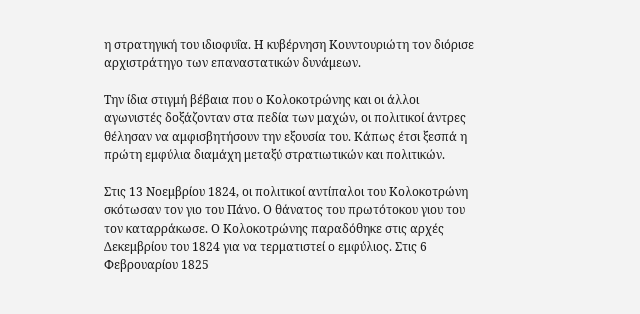η στρατηγική του ιδιοφυΐα. Η κυβέρνηση Κουντουριώτη τον διόρισε αρχιστράτηγο των επαναστατικών δυνάμεων.

Την ίδια στιγμή βέβαια που ο Κολοκοτρώνης και οι άλλοι αγωνιστές δοξάζονταν στα πεδία των μαχών, οι πολιτικοί άντρες θέλησαν να αμφισβητήσουν την εξουσία του. Κάπως έτσι ξεσπά η πρώτη εμφύλια διαμάχη μεταξύ στρατιωτικών και πολιτικών.

Στις 13 Νοεμβρίου 1824, οι πολιτικοί αντίπαλοι του Κολοκοτρώνη σκότωσαν τον γιο του Πάνο. Ο θάνατος του πρωτότοκου γιου του τον καταρράκωσε. Ο Κολοκοτρώνης παραδόθηκε στις αρχές Δεκεμβρίου του 1824 για να τερματιστεί ο εμφύλιος. Στις 6 Φεβρουαρίου 1825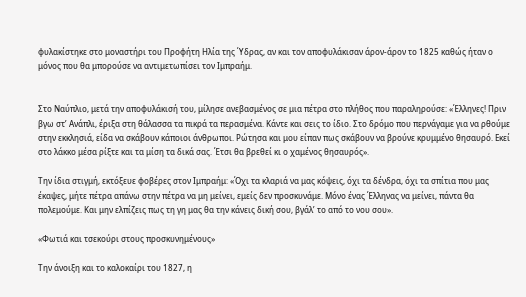φυλακίστηκε στο μοναστήρι του Προφήτη Ηλία της Ύδρας, αν και τον αποφυλάκισαν άρον-άρον το 1825 καθώς ήταν ο μόνος που θα μπορούσε να αντιμετωπίσει τον Ιμπραήμ.


Στο Ναύπλιο, μετά την αποφυλάκισή του, μίλησε ανεβασμένος σε μια πέτρα στο πλήθος που παραληρούσε: «Έλληνες! Πριν βγω στ’ Ανάπλι, έριξα στη θάλασσα τα πικρά τα περασμένα. Κάντε και σεις το ίδιο. Στο δρόμο που περνάγαμε για να ρθούμε στην εκκλησιά, είδα να σκάβουν κάποιοι άνθρωποι. Ρώτησα και μου είπαν πως σκάβουν να βρούνε κρυμμένο θησαυρό. Εκεί στο λάκκο μέσα ρίξτε και τα μίση τα δικά σας. Έτσι θα βρεθεί κι ο χαμένος θησαυρός».

Την ίδια στιγμή, εκτόξευε φοβέρες στον Ιμπραήμ: «Όχι τα κλαριά να μας κόψεις, όχι τα δένδρα, όχι τα σπίτια που μας έκαψες, μήτε πέτρα απάνω στην πέτρα να μη μείνει, εμείς δεν προσκυνάμε. Μόνο ένας Έλληνας να μείνει, πάντα θα πολεμούμε. Και μην ελπίζεις πως τη γη μας θα την κάνεις δική σου, βγάλ’ το από το νου σου».

«Φωτιά και τσεκούρι στους προσκυνημένους»

Την άνοιξη και το καλοκαίρι του 1827, η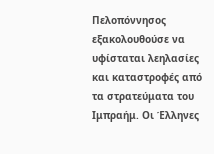Πελοπόννησος εξακολουθούσε να υφίσταται λεηλασίες και καταστροφές από τα στρατεύματα του Ιμπραήμ. Οι Έλληνες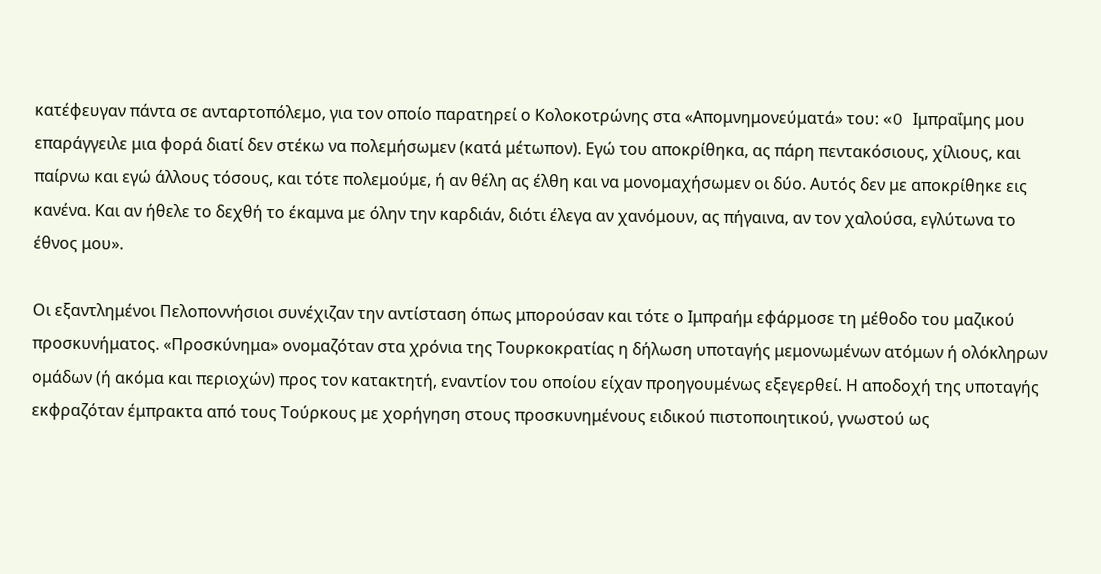κατέφευγαν πάντα σε ανταρτοπόλεμο, για τον οποίο παρατηρεί ο Κολοκοτρώνης στα «Απομνημονεύματά» του: «O Ιμπραΐμης μου επαράγγειλε μια φορά διατί δεν στέκω να πολεμήσωμεν (κατά μέτωπον). Εγώ του αποκρίθηκα, ας πάρη πεντακόσιους, χίλιους, και παίρνω και εγώ άλλους τόσους, και τότε πολεμούμε, ή αν θέλη ας έλθη και να μονομαχήσωμεν οι δύο. Αυτός δεν με αποκρίθηκε εις κανένα. Και αν ήθελε το δεχθή το έκαμνα με όλην την καρδιάν, διότι έλεγα αν χανόμουν, ας πήγαινα, αν τον χαλούσα, εγλύτωνα το έθνος μου».

Οι εξαντλημένοι Πελοποννήσιοι συνέχιζαν την αντίσταση όπως μπορούσαν και τότε ο Ιμπραήμ εφάρμοσε τη μέθοδο του μαζικού προσκυνήματος. «Προσκύνημα» ονομαζόταν στα χρόνια της Τουρκοκρατίας η δήλωση υποταγής μεμονωμένων ατόμων ή ολόκληρων ομάδων (ή ακόμα και περιοχών) προς τον κατακτητή, εναντίον του οποίου είχαν προηγουμένως εξεγερθεί. Η αποδοχή της υποταγής εκφραζόταν έμπρακτα από τους Τούρκους με χορήγηση στους προσκυνημένους ειδικού πιστοποιητικού, γνωστού ως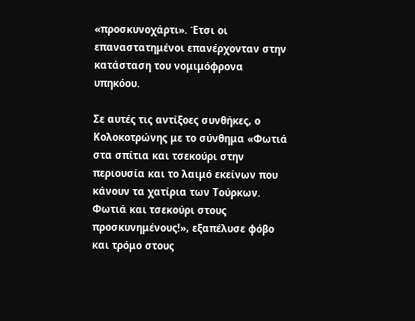«προσκυνοχάρτι». Έτσι οι επαναστατημένοι επανέρχονταν στην κατάσταση του νομιμόφρονα υπηκόου.

Σε αυτές τις αντίξοες συνθήκες, ο Κολοκοτρώνης με το σύνθημα «Φωτιά στα σπίτια και τσεκούρι στην περιουσία και το λαιμό εκείνων που κάνουν τα χατίρια των Τούρκων. Φωτιά και τσεκούρι στους προσκυνημένους!», εξαπέλυσε φόβο και τρόμο στους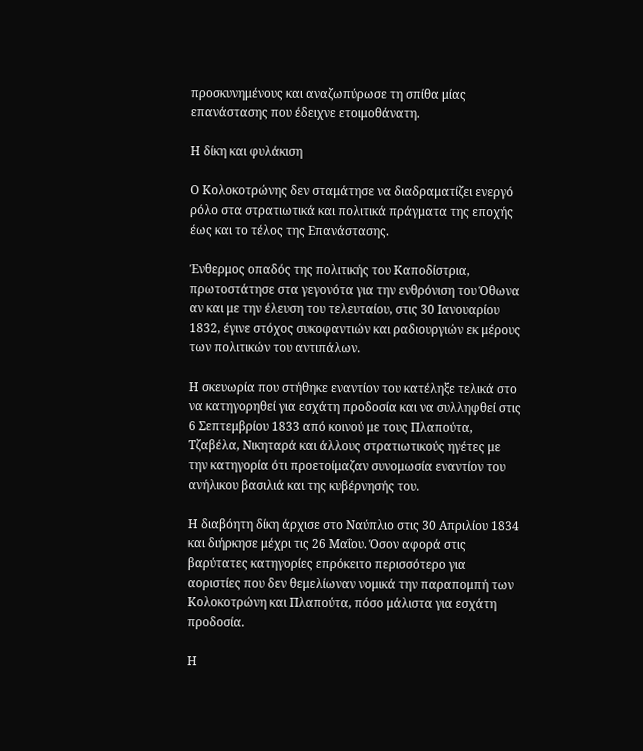προσκυνημένους και αναζωπύρωσε τη σπίθα μίας επανάστασης που έδειχνε ετοιμοθάνατη.

Η δίκη και φυλάκιση

Ο Κολοκοτρώνης δεν σταμάτησε να διαδραματίζει ενεργό ρόλο στα στρατιωτικά και πολιτικά πράγματα της εποχής έως και το τέλος της Επανάστασης.

Ένθερμος οπαδός της πολιτικής του Καποδίστρια, πρωτοστάτησε στα γεγονότα για την ενθρόνιση του Όθωνα αν και με την έλευση του τελευταίου, στις 30 Ιανουαρίου 1832, έγινε στόχος συκοφαντιών και ραδιουργιών εκ μέρους των πολιτικών του αντιπάλων.

Η σκευωρία που στήθηκε εναντίον του κατέληξε τελικά στο να κατηγορηθεί για εσχάτη προδοσία και να συλληφθεί στις 6 Σεπτεμβρίου 1833 από κοινού με τους Πλαπούτα, Τζαβέλα, Νικηταρά και άλλους στρατιωτικούς ηγέτες με την κατηγορία ότι προετοίμαζαν συνομωσία εναντίον του ανήλικου βασιλιά και της κυβέρνησής του.

Η διαβόητη δίκη άρχισε στο Ναύπλιο στις 30 Απριλίου 1834 και διήρκησε μέχρι τις 26 Μαΐου. Όσον αφορά στις βαρύτατες κατηγορίες επρόκειτο περισσότερο για αοριστίες που δεν θεμελίωναν νομικά την παραπομπή των Κολοκοτρώνη και Πλαπούτα, πόσο μάλιστα για εσχάτη προδοσία.

Η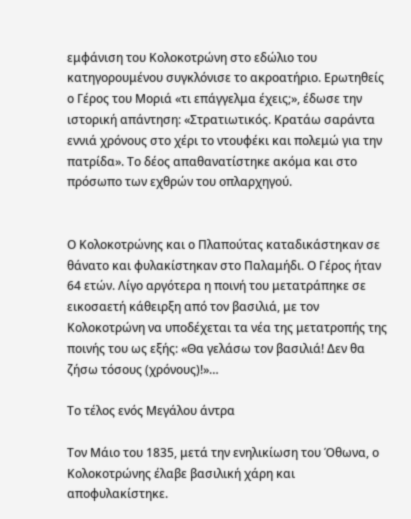εμφάνιση του Κολοκοτρώνη στο εδώλιο του κατηγορουμένου συγκλόνισε το ακροατήριο. Ερωτηθείς ο Γέρος του Μοριά «τι επάγγελμα έχεις;», έδωσε την ιστορική απάντηση: «Στρατιωτικός. Κρατάω σαράντα εννιά χρόνους στο χέρι το ντουφέκι και πολεμώ για την πατρίδα». Το δέος απαθανατίστηκε ακόμα και στο πρόσωπο των εχθρών του οπλαρχηγού.


Ο Κολοκοτρώνης και ο Πλαπούτας καταδικάστηκαν σε θάνατο και φυλακίστηκαν στο Παλαμήδι. Ο Γέρος ήταν 64 ετών. Λίγο αργότερα η ποινή του μετατράπηκε σε εικοσαετή κάθειρξη από τον βασιλιά, με τον Κολοκοτρώνη να υποδέχεται τα νέα της μετατροπής της ποινής του ως εξής: «Θα γελάσω τον βασιλιά! Δεν θα ζήσω τόσους (χρόνους)!»…

Το τέλος ενός Μεγάλου άντρα

Τον Μάιο του 1835, μετά την ενηλικίωση του Όθωνα, ο Κολοκοτρώνης έλαβε βασιλική χάρη και αποφυλακίστηκε.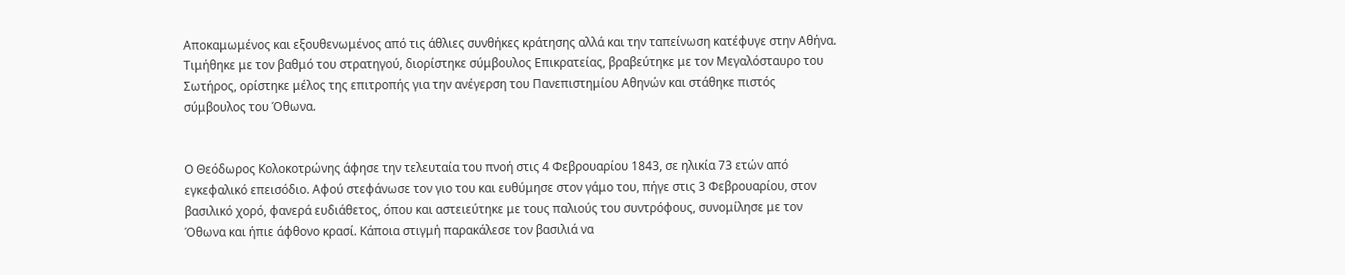Αποκαμωμένος και εξουθενωμένος από τις άθλιες συνθήκες κράτησης αλλά και την ταπείνωση κατέφυγε στην Αθήνα. Τιμήθηκε με τον βαθμό του στρατηγού, διορίστηκε σύμβουλος Επικρατείας, βραβεύτηκε με τον Μεγαλόσταυρο του Σωτήρος, ορίστηκε μέλος της επιτροπής για την ανέγερση του Πανεπιστημίου Αθηνών και στάθηκε πιστός σύμβουλος του Όθωνα.


Ο Θεόδωρος Κολοκοτρώνης άφησε την τελευταία του πνοή στις 4 Φεβρουαρίου 1843, σε ηλικία 73 ετών από εγκεφαλικό επεισόδιο. Αφού στεφάνωσε τον γιο του και ευθύμησε στον γάμο του, πήγε στις 3 Φεβρουαρίου, στον βασιλικό χορό, φανερά ευδιάθετος, όπου και αστειεύτηκε με τους παλιούς του συντρόφους, συνομίλησε με τον Όθωνα και ήπιε άφθονο κρασί. Κάποια στιγμή παρακάλεσε τον βασιλιά να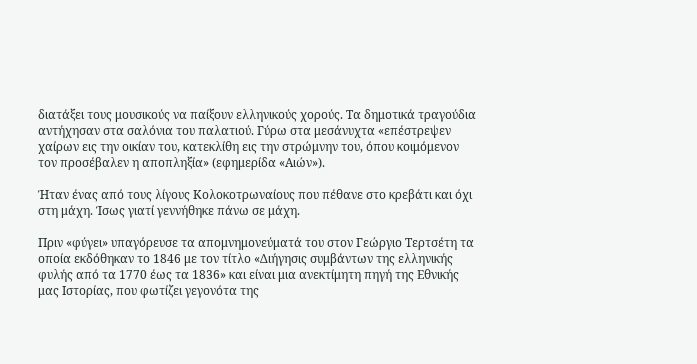διατάξει τους μουσικούς να παίξουν ελληνικούς χορούς. Τα δημοτικά τραγούδια αντήχησαν στα σαλόνια του παλατιού. Γύρω στα μεσάνυχτα «επέστρεψεν χαίρων εις την οικίαν του, κατεκλίθη εις την στρώμνην του, όπου κοιμόμενον τον προσέβαλεν η αποπληξία» (εφημερίδα «Αιών»).

Ήταν ένας από τους λίγους Κολοκοτρωναίους που πέθανε στο κρεβάτι και όχι στη μάχη. Ίσως γιατί γεννήθηκε πάνω σε μάχη.

Πριν «φύγει» υπαγόρευσε τα απομνημονεύματά του στον Γεώργιο Τερτσέτη τα οποία εκδόθηκαν το 1846 με τον τίτλο «Διήγησις συμβάντων της ελληνικής φυλής από τα 1770 έως τα 1836» και είναι μια ανεκτίμητη πηγή της Εθνικής μας Ιστορίας, που φωτίζει γεγονότα της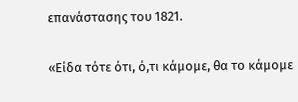επανάστασης του 1821.

«Είδα τότε ότι, ό,τι κάμομε, θα το κάμομε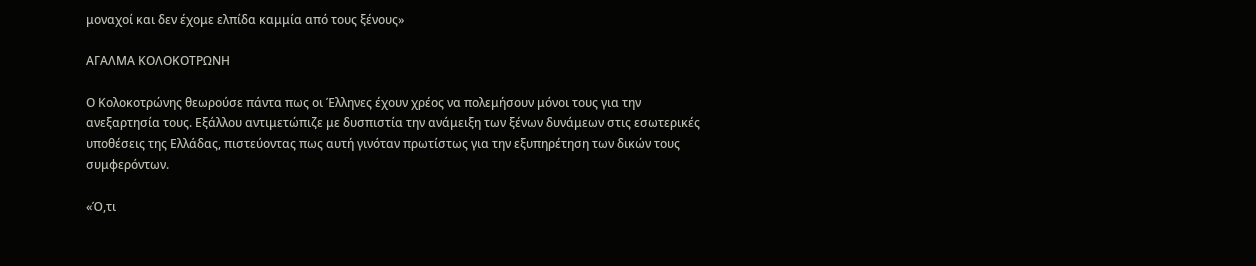μοναχοί και δεν έχομε ελπίδα καμμία από τους ξένους»

ΑΓΑΛΜΑ ΚΟΛΟΚΟΤΡΩΝΗ

Ο Κολοκοτρώνης θεωρούσε πάντα πως οι Έλληνες έχουν χρέος να πολεμήσουν μόνοι τους για την ανεξαρτησία τους. Εξάλλου αντιμετώπιζε με δυσπιστία την ανάμειξη των ξένων δυνάμεων στις εσωτερικές υποθέσεις της Ελλάδας, πιστεύοντας πως αυτή γινόταν πρωτίστως για την εξυπηρέτηση των δικών τους συμφερόντων.

«Ό,τι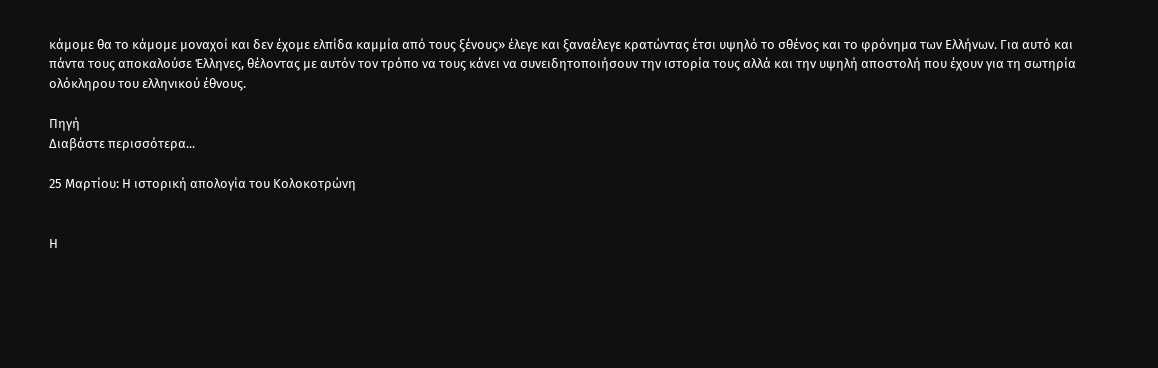κάμομε θα το κάμομε μοναχοί και δεν έχομε ελπίδα καμμία από τους ξένους» έλεγε και ξαναέλεγε κρατώντας έτσι υψηλό το σθένος και το φρόνημα των Ελλήνων. Για αυτό και πάντα τους αποκαλούσε Έλληνες, θέλοντας με αυτόν τον τρόπο να τους κάνει να συνειδητοποιήσουν την ιστορία τους αλλά και την υψηλή αποστολή που έχουν για τη σωτηρία ολόκληρου του ελληνικού έθνους.

Πηγή
Διαβάστε περισσότερα...

25 Μαρτίου: Η ιστορική απολογία του Κολοκοτρώνη


Η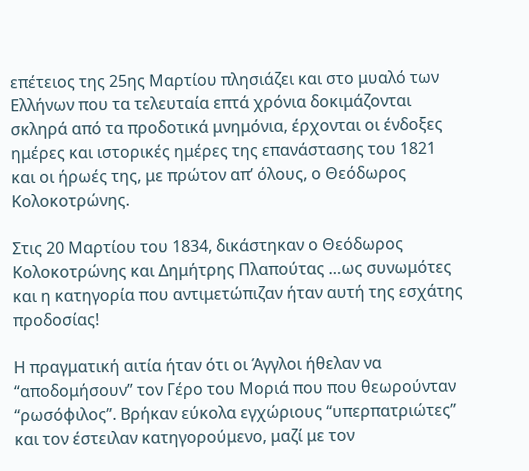επέτειος της 25ης Μαρτίου πλησιάζει και στο μυαλό των Ελλήνων που τα τελευταία επτά χρόνια δοκιμάζονται σκληρά από τα προδοτικά μνημόνια, έρχονται οι ένδοξες ημέρες και ιστορικές ημέρες της επανάστασης του 1821 και οι ήρωές της, με πρώτον απ’ όλους, ο Θεόδωρος Κολοκοτρώνης.

Στις 20 Μαρτίου του 1834, δικάστηκαν ο Θεόδωρος Κολοκοτρώνης και Δημήτρης Πλαπούτας …ως συνωμότες και η κατηγορία που αντιμετώπιζαν ήταν αυτή της εσχάτης προδοσίας!

Η πραγματική αιτία ήταν ότι οι Άγγλοι ήθελαν να “αποδομήσουν” τον Γέρο του Μοριά που που θεωρούνταν “ρωσόφιλος”. Βρήκαν εύκολα εγχώριους “υπερπατριώτες” και τον έστειλαν κατηγορούμενο, μαζί με τον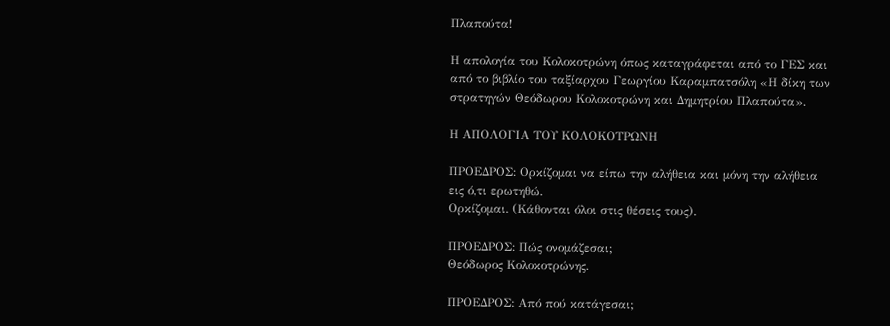Πλαπούτα!

Η απολογία του Κολοκοτρώνη όπως καταγράφεται από το ΓΕΣ και από το βιβλίο του ταξίαρχου Γεωργίου Καραμπατσόλη «Η δίκη των στρατηγών Θεόδωρου Κολοκοτρώνη και Δημητρίου Πλαπούτα».

Η ΑΠΟΛΟΓΙΑ ΤΟΥ ΚΟΛΟΚΟΤΡΩΝΗ

ΠΡΟΕΔΡΟΣ: Ορκίζομαι να είπω την αλήθεια και μόνη την αλήθεια εις ό,τι ερωτηθώ.
Ορκίζομαι. (Κάθονται όλοι στις θέσεις τους).

ΠΡΟΕΔΡΟΣ: Πώς ονομάζεσαι;
Θεόδωρος Κολοκοτρώνης.

ΠΡΟΕΔΡΟΣ: Από πού κατάγεσαι;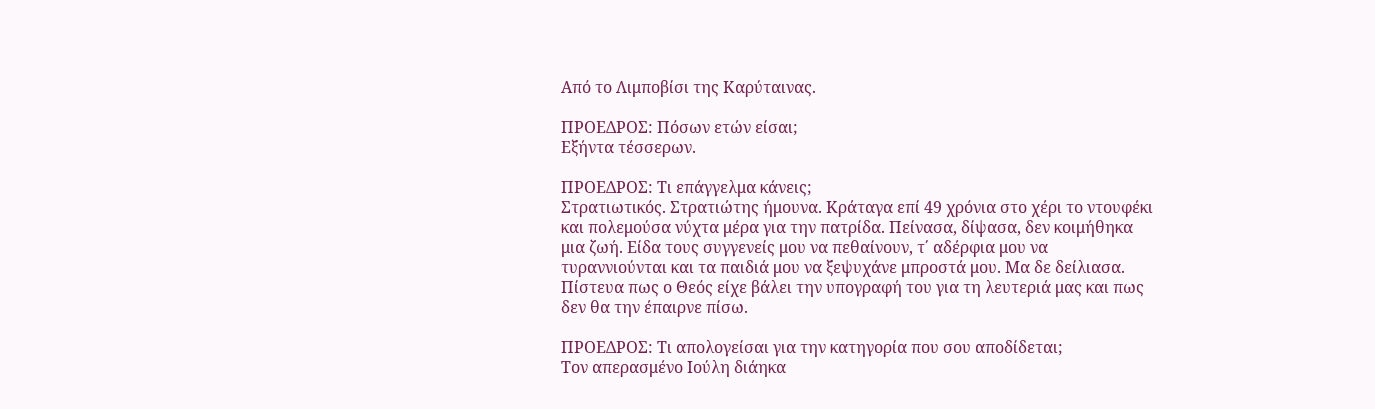Από το Λιμποβίσι της Καρύταινας.

ΠΡΟΕΔΡΟΣ: Πόσων ετών είσαι;
Εξήντα τέσσερων.

ΠΡΟΕΔΡΟΣ: Τι επάγγελμα κάνεις;
Στρατιωτικός. Στρατιώτης ήμουνα. Κράταγα επί 49 χρόνια στο χέρι το ντουφέκι και πολεμούσα νύχτα μέρα για την πατρίδα. Πείνασα, δίψασα, δεν κοιμήθηκα μια ζωή. Είδα τους συγγενείς μου να πεθαίνουν, τ΄ αδέρφια μου να τυραννιούνται και τα παιδιά μου να ξεψυχάνε μπροστά μου. Μα δε δείλιασα. Πίστευα πως ο Θεός είχε βάλει την υπογραφή του για τη λευτεριά μας και πως δεν θα την έπαιρνε πίσω.

ΠΡΟΕΔΡΟΣ: Τι απολογείσαι για την κατηγορία που σου αποδίδεται;
Τον απερασμένο Ιούλη διάηκα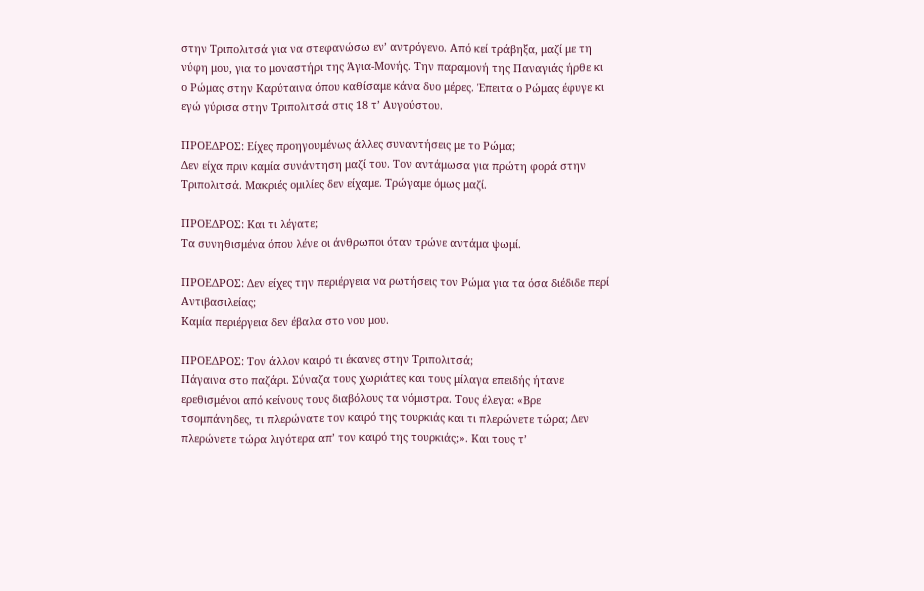στην Τριπολιτσά για να στεφανώσω εν’ αντρόγενο. Από κεί τράβηξα, μαζί με τη νύφη μου, για το μοναστήρι της Άγια-Μονής. Την παραμονή της Παναγιάς ήρθε κι ο Ρώμας στην Καρύταινα όπου καθίσαμε κάνα δυο μέρες. Έπειτα ο Ρώμας έφυγε κι εγώ γύρισα στην Τριπολιτσά στις 18 τ’ Αυγούστου.

ΠΡΟΕΔΡΟΣ: Είχες προηγουμένως άλλες συναντήσεις με το Ρώμα;
Δεν είχα πριν καμία συνάντηση μαζί του. Τον αντάμωσα για πρώτη φορά στην Τριπολιτσά. Μακριές ομιλίες δεν είχαμε. Τρώγαμε όμως μαζί.

ΠΡΟΕΔΡΟΣ: Και τι λέγατε;
Τα συνηθισμένα όπου λένε οι άνθρωποι όταν τρώνε αντάμα ψωμί.

ΠΡΟΕΔΡΟΣ: Δεν είχες την περιέργεια να ρωτήσεις τον Ρώμα για τα όσα διέδιδε περί Αντιβασιλείας;
Καμία περιέργεια δεν έβαλα στο νου μου.

ΠΡΟΕΔΡΟΣ: Τον άλλον καιρό τι έκανες στην Τριπολιτσά;
Πάγαινα στο παζάρι. Σύναζα τους χωριάτες και τους μίλαγα επειδής ήτανε ερεθισμένοι από κείνους τους διαβόλους τα νόμιστρα. Τους έλεγα: «Βρε τσομπάνηδες, τι πλερώνατε τον καιρό της τουρκιάς και τι πλερώνετε τώρα; Δεν πλερώνετε τώρα λιγότερα απ’ τον καιρό της τουρκιάς;». Και τους τ’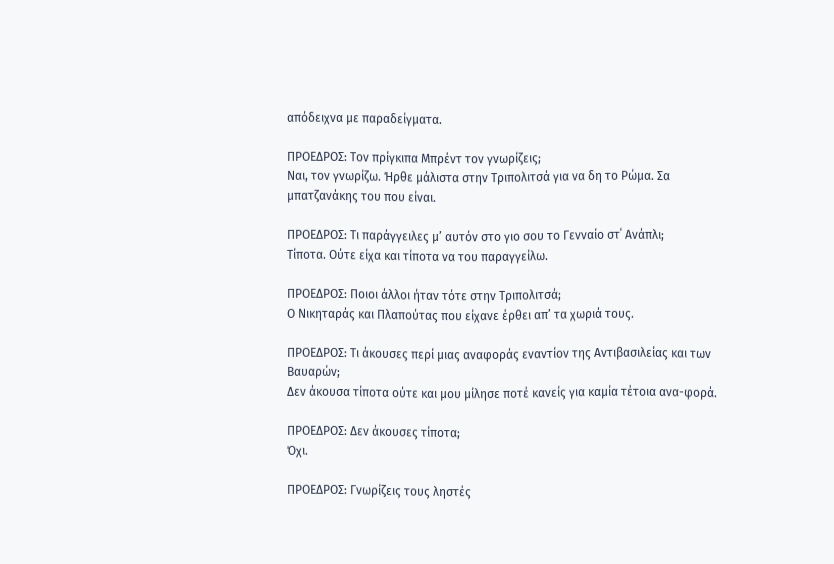απόδειχνα με παραδείγματα.

ΠΡΟΕΔΡΟΣ: Τον πρίγκιπα Μπρέντ τον γνωρίζεις;
Ναι, τον γνωρίζω. Ήρθε μάλιστα στην Τριπολιτσά για να δη το Ρώμα. Σα μπατζανάκης του που είναι.

ΠΡΟΕΔΡΟΣ: Τι παράγγειλες μ’ αυτόν στο γιο σου το Γενναίο στ΄ Ανάπλι;
Τίποτα. Ούτε είχα και τίποτα να του παραγγείλω.

ΠΡΟΕΔΡΟΣ: Ποιοι άλλοι ήταν τότε στην Τριπολιτσά;
Ο Νικηταράς και Πλαπούτας που είχανε έρθει απ’ τα χωριά τους.

ΠΡΟΕΔΡΟΣ: Τι άκουσες περί μιας αναφοράς εναντίον της Αντιβασιλείας και των Βαυαρών;
Δεν άκουσα τίποτα ούτε και μου μίλησε ποτέ κανείς για καμία τέτοια ανα-φορά.

ΠΡΟΕΔΡΟΣ: Δεν άκουσες τίποτα;
Όχι.

ΠΡΟΕΔΡΟΣ: Γνωρίζεις τους ληστές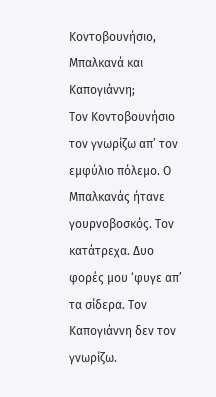Κοντοβουνήσιο, Μπαλκανά και Καπογιάννη;
Τον Κοντοβουνήσιο τον γνωρίζω απ’ τον εμφύλιο πόλεμο. Ο Μπαλκανάς ήτανε γουρνοβοσκός. Τον κατάτρεχα. Δυο φορές μου ‘φυγε απ’ τα σίδερα. Τον Καπογιάννη δεν τον γνωρίζω.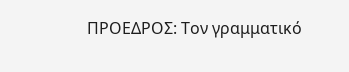ΠΡΟΕΔΡΟΣ: Τον γραμματικό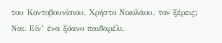του Κοντοβουνίσιου, Χρήστο Νικολάου, τον ξέρεις;
Ναι. Είν’ ένα ξόανο παιδαρέλι.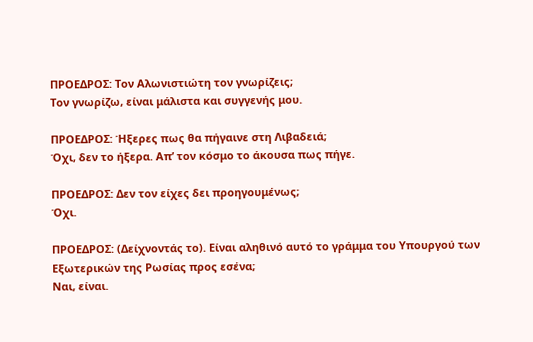ΠΡΟΕΔΡΟΣ: Τον Αλωνιστιώτη τον γνωρίζεις;
Τον γνωρίζω, είναι μάλιστα και συγγενής μου.

ΠΡΟΕΔΡΟΣ: Ήξερες πως θα πήγαινε στη Λιβαδειά;
Όχι, δεν το ήξερα. Απ’ τον κόσμο το άκουσα πως πήγε.

ΠΡΟΕΔΡΟΣ: Δεν τον είχες δει προηγουμένως;
Όχι.

ΠΡΟΕΔΡΟΣ: (Δείχνοντάς το). Είναι αληθινό αυτό το γράμμα του Υπουργού των Εξωτερικών της Ρωσίας προς εσένα;
Ναι, είναι.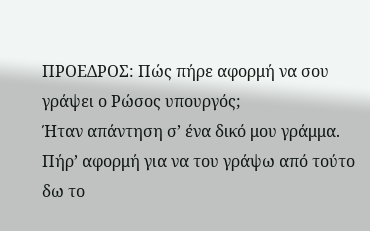ΠΡΟΕΔΡΟΣ: Πώς πήρε αφορμή να σου γράψει ο Ρώσος υπουργός;
Ήταν απάντηση σ’ ένα δικό μου γράμμα. Πήρ’ αφορμή για να του γράψω από τούτο δω το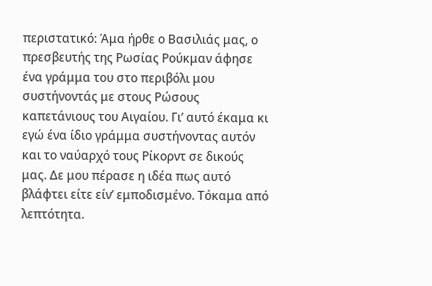περιστατικό: Άμα ήρθε ο Βασιλιάς μας, ο πρεσβευτής της Ρωσίας Ρούκμαν άφησε ένα γράμμα του στο περιβόλι μου συστήνοντάς με στους Ρώσους καπετάνιους του Αιγαίου. Γι’ αυτό έκαμα κι εγώ ένα ίδιο γράμμα συστήνοντας αυτόν και το ναύαρχό τους Ρίκορντ σε δικούς μας. Δε μου πέρασε η ιδέα πως αυτό βλάφτει είτε είν’ εμποδισμένο. Τόκαμα από λεπτότητα.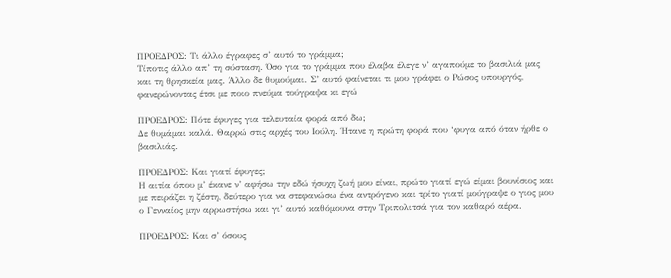ΠΡΟΕΔΡΟΣ: Τι άλλο έγραφες σ’ αυτό το γράμμα;
Τίποτις άλλο απ’ τη σύσταση. Όσο για το γράμμα που έλαβα έλεγε ν’ αγαπούμε το βασιλιά μας και τη θρησκεία μας. Άλλο δε θυμούμαι. Σ’ αυτό φαίνεται τι μου γράφει ο Ρώσος υπουργός, φανερώνοντας έτσι με ποιο πνεύμα τούγραψα κι εγώ

ΠΡΟΕΔΡΟΣ: Πότε έφυγες για τελευταία φορά από δω;
Δε θυμάμαι καλά. Θαρρώ στις αρχές του Ιούλη. Ήτανε η πρώτη φορά που ‘φυγα από όταν ήρθε ο βασιλιάς.

ΠΡΟΕΔΡΟΣ: Και γιατί έφυγες;
Η αιτία όπου μ’ έκανε ν’ αφήσω την εδώ ήσυχη ζωή μου είναι, πρώτο γιατί εγώ είμαι βουνίσιος και με πειράζει η ζέστη, δεύτερο για να στεφανώσω ένα αντρόγενο και τρίτο γιατί μούγραψε ο γιος μου ο Γενναίος μην αρρωστήσω και γι’ αυτό καθόμουνα στην Τριπολιτσά για τον καθαρό αέρα.

ΠΡΟΕΔΡΟΣ: Και σ’ όσους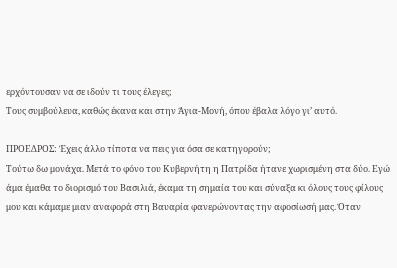ερχόντουσαν να σε ιδούν τι τους έλεγες;
Τους συμβούλευα, καθώς έκανα και στην Άγια-Μονή, όπου έβαλα λόγο γι’ αυτό.

ΠΡΟΕΔΡΟΣ: Έχεις άλλο τίποτα να πεις για όσα σε κατηγορούν;
Τούτω δω μονάχα. Μετά το φόνο του Κυβερνήτη η Πατρίδα ήτανε χωρισμένη στα δύο. Εγώ άμα έμαθα το διορισμό του Βασιλιά, έκαμα τη σημαία του και σύναξα κι όλους τους φίλους μου και κάμαμε μιαν αναφορά στη Βαυαρία φανερώνοντας την αφοσίωσή μας. Όταν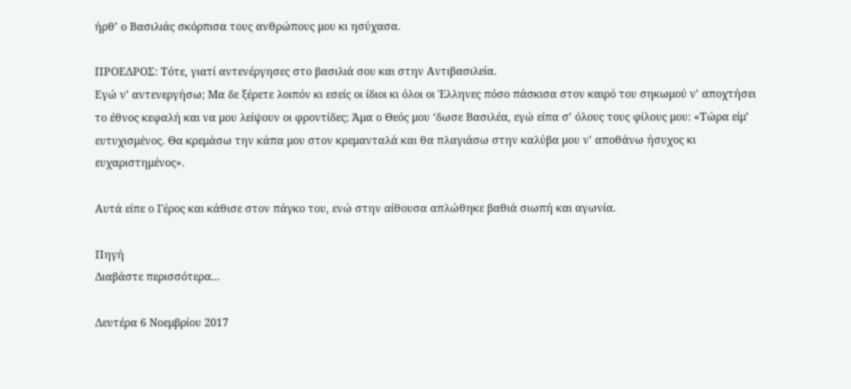ήρθ’ ο Βασιλιάς σκόρπισα τους ανθρώπους μου κι ησύχασα.

ΠΡΟΕΔΡΟΣ: Τότε, γιατί αντενέργησες στο βασιλιά σου και στην Αντιβασιλεία.
Εγώ ν’ αντενεργήσω; Μα δε ξέρετε λοιπόν κι εσείς οι ίδιοι κι όλοι οι Έλληνες πόσο πάσκισα στον καιρό του σηκωμού ν’ αποχτήσει το έθνος κεφαλή και να μου λείψουν οι φροντίδες; Άμα ο Θεός μου ‘δωσε Βασιλέα, εγώ είπα σ’ όλους τους φίλους μου: «Τώρα είμ’ ευτυχισμένος. Θα κρεμάσω την κάπα μου στον κρεμανταλά και θα πλαγιάσω στην καλύβα μου ν’ αποθάνω ήσυχος κι ευχαριστημένος».

Αυτά είπε ο Γέρος και κάθισε στον πάγκο του, ενώ στην αίθουσα απλώθηκε βαθιά σιωπή και αγωνία.

Πηγή
Διαβάστε περισσότερα...

Δευτέρα 6 Νοεμβρίου 2017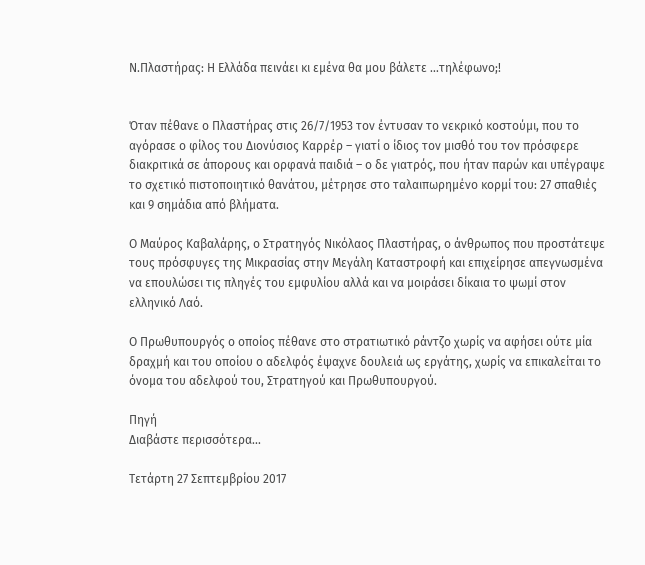Ν.Πλαστήρας: Η Ελλάδα πεινάει κι εμένα θα μου βάλετε …τηλέφωνο;!


Όταν πέθανε ο Πλαστήρας στις 26/7/1953 τον έντυσαν το νεκρικό κοστούμι, που το αγόρασε ο φίλος του Διονύσιος Καρρέρ – γιατί ο ίδιος τον μισθό του τον πρόσφερε διακριτικά σε άπορους και ορφανά παιδιά – ο δε γιατρός, που ήταν παρών και υπέγραψε το σχετικό πιστοποιητικό θανάτου, μέτρησε στο ταλαιπωρημένο κορμί του: 27 σπαθιές και 9 σημάδια από βλήματα.

Ο Μαύρος Καβαλάρης, ο Στρατηγός Νικόλαος Πλαστήρας, ο άνθρωπος που προστάτεψε τους πρόσφυγες της Μικρασίας στην Μεγάλη Καταστροφή και επιχείρησε απεγνωσμένα να επουλώσει τις πληγές του εμφυλίου αλλά και να μοιράσει δίκαια το ψωμί στον ελληνικό Λαό.

Ο Πρωθυπουργός ο οποίος πέθανε στο στρατιωτικό ράντζο χωρίς να αφήσει ούτε μία δραχμή και του οποίου ο αδελφός έψαχνε δουλειά ως εργάτης, χωρίς να επικαλείται το όνομα του αδελφού του, Στρατηγού και Πρωθυπουργού.

Πηγή
Διαβάστε περισσότερα...

Τετάρτη 27 Σεπτεμβρίου 2017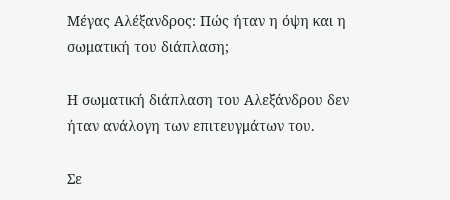Μέγας Αλέξανδρος: Πώς ήταν η όψη και η σωματική του διάπλαση;

Η σωματική διάπλαση του Αλεξάνδρου δεν ήταν ανάλογη των επιτευγμάτων του.

Σε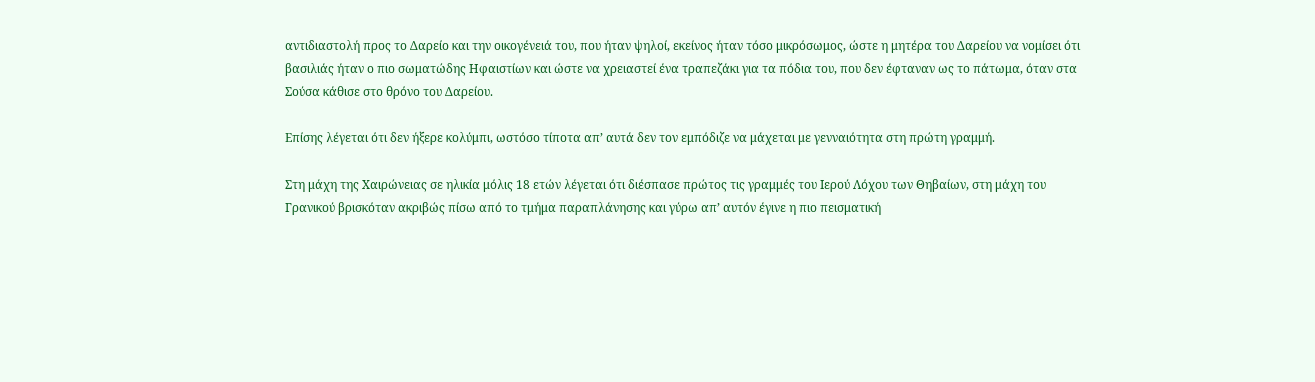αντιδιαστολή προς το Δαρείο και την οικογένειά του, που ήταν ψηλοί, εκείνος ήταν τόσο μικρόσωμος, ώστε η μητέρα του Δαρείου να νομίσει ότι βασιλιάς ήταν ο πιο σωματώδης Ηφαιστίων και ώστε να χρειαστεί ένα τραπεζάκι για τα πόδια του, που δεν έφταναν ως το πάτωμα, όταν στα Σούσα κάθισε στο θρόνο του Δαρείου.

Επίσης λέγεται ότι δεν ήξερε κολύμπι, ωστόσο τίποτα απ’ αυτά δεν τον εμπόδιζε να μάχεται με γενναιότητα στη πρώτη γραμμή.

Στη μάχη της Χαιρώνειας σε ηλικία μόλις 18 ετών λέγεται ότι διέσπασε πρώτος τις γραμμές του Ιερού Λόχου των Θηβαίων, στη μάχη του Γρανικού βρισκόταν ακριβώς πίσω από το τμήμα παραπλάνησης και γύρω απ’ αυτόν έγινε η πιο πεισματική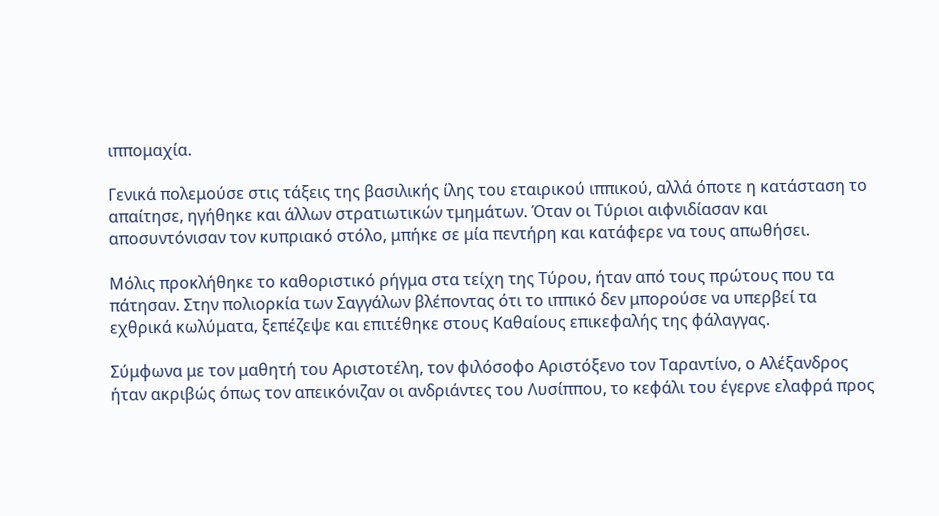ιππομαχία.

Γενικά πολεμούσε στις τάξεις της βασιλικής ίλης του εταιρικού ιππικού, αλλά όποτε η κατάσταση το απαίτησε, ηγήθηκε και άλλων στρατιωτικών τμημάτων. Όταν οι Τύριοι αιφνιδίασαν και αποσυντόνισαν τον κυπριακό στόλο, μπήκε σε μία πεντήρη και κατάφερε να τους απωθήσει.

Μόλις προκλήθηκε το καθοριστικό ρήγμα στα τείχη της Τύρου, ήταν από τους πρώτους που τα πάτησαν. Στην πολιορκία των Σαγγάλων βλέποντας ότι το ιππικό δεν μπορούσε να υπερβεί τα εχθρικά κωλύματα, ξεπέζεψε και επιτέθηκε στους Καθαίους επικεφαλής της φάλαγγας.

Σύμφωνα με τον μαθητή του Αριστοτέλη, τον φιλόσοφο Αριστόξενο τον Ταραντίνο, ο Αλέξανδρος ήταν ακριβώς όπως τον απεικόνιζαν οι ανδριάντες του Λυσίππου, το κεφάλι του έγερνε ελαφρά προς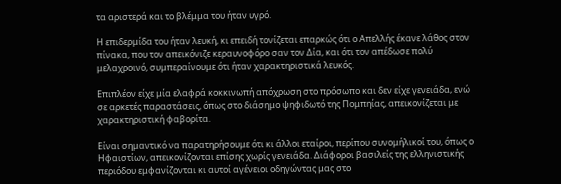τα αριστερά και το βλέμμα του ήταν υγρό.

Η επιδερμίδα του ήταν λευκή, κι επειδή τονίζεται επαρκώς ότι ο Απελλής έκανε λάθος στον πίνακα, που τον απεικόνιζε κεραυνοφόρο σαν τον Δία, και ότι τον απέδωσε πολύ μελαχροινό, συμπεραίνουμε ότι ήταν χαρακτηριστικά λευκός.

Επιπλέον είχε μία ελαφρά κοκκινωπή απόχρωση στο πρόσωπο και δεν είχε γενειάδα, ενώ σε αρκετές παραστάσεις, όπως στο διάσημο ψηφιδωτό της Πομπηίας, απεικονίζεται με χαρακτηριστική φαβορίτα.

Είναι σημαντικό να παρατηρήσουμε ότι κι άλλοι εταίροι, περίπου συνομήλικοί του, όπως ο Ηφαιστίων, απεικονίζονται επίσης χωρίς γενειάδα. Διάφοροι βασιλείς της ελληνιστικής περιόδου εμφανίζονται κι αυτοί αγένειοι οδηγώντας μας στο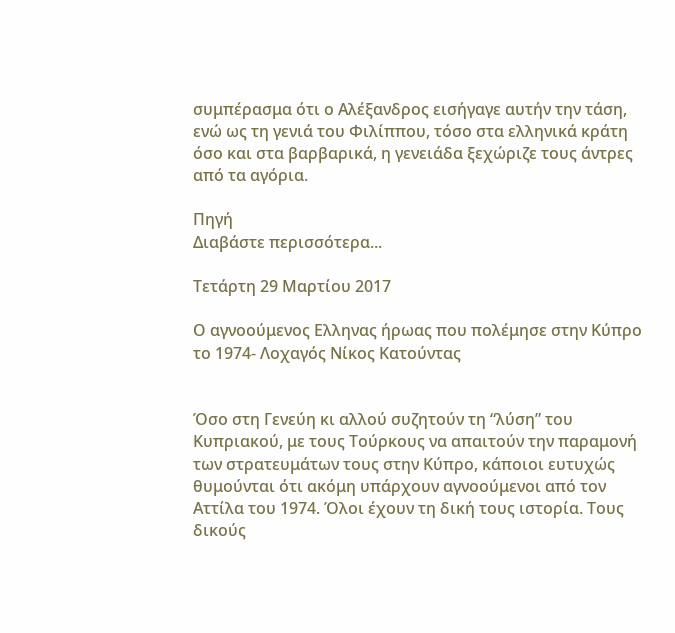συμπέρασμα ότι ο Αλέξανδρος εισήγαγε αυτήν την τάση, ενώ ως τη γενιά του Φιλίππου, τόσο στα ελληνικά κράτη όσο και στα βαρβαρικά, η γενειάδα ξεχώριζε τους άντρες από τα αγόρια.

Πηγή
Διαβάστε περισσότερα...

Τετάρτη 29 Μαρτίου 2017

Ο αγνοούμενος Ελληνας ήρωας που πολέμησε στην Κύπρο το 1974- Λοχαγός Νίκος Κατούντας


Όσο στη Γενεύη κι αλλού συζητούν τη “λύση” του Κυπριακού, με τους Τούρκους να απαιτούν την παραμονή των στρατευμάτων τους στην Κύπρο, κάποιοι ευτυχώς θυμούνται ότι ακόμη υπάρχουν αγνοούμενοι από τον Αττίλα του 1974. Όλοι έχουν τη δική τους ιστορία. Τους δικούς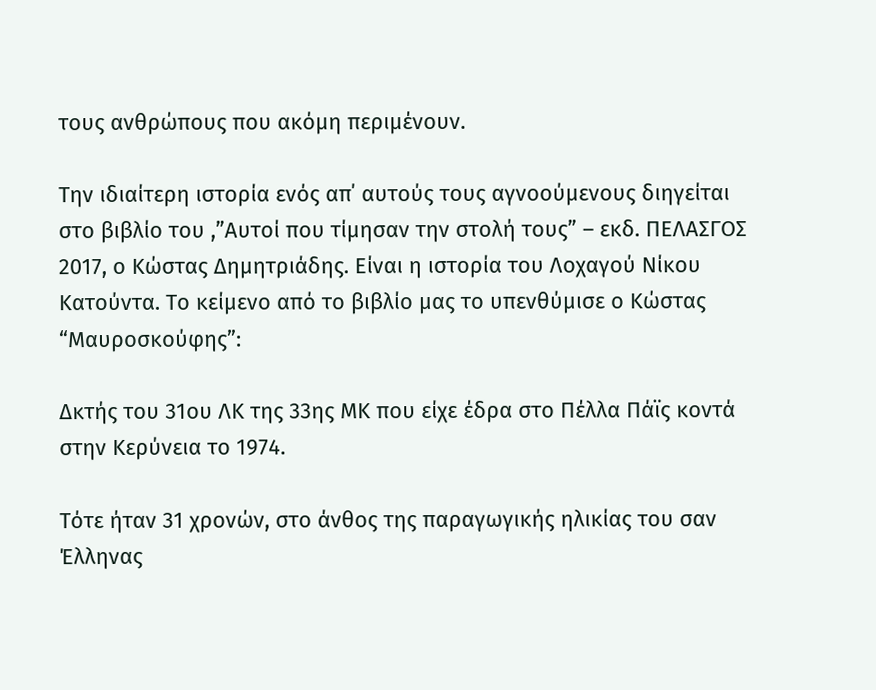τους ανθρώπους που ακόμη περιμένουν.

Την ιδιαίτερη ιστορία ενός απ΄ αυτούς τους αγνοούμενους διηγείται στο βιβλίο του ,”Αυτοί που τίμησαν την στολή τους” – εκδ. ΠΕΛΑΣΓΟΣ 2017, ο Κώστας Δημητριάδης. Είναι η ιστορία του Λοχαγού Νίκου Κατούντα. Το κείμενο από το βιβλίο μας το υπενθύμισε ο Κώστας “Μαυροσκούφης”:

Δκτής του 31ου ΛΚ της 33ης ΜΚ που είχε έδρα στο Πέλλα Πάϊς κοντά στην Κερύνεια το 1974.

Τότε ήταν 31 χρονών, στο άνθος της παραγωγικής ηλικίας του σαν Έλληνας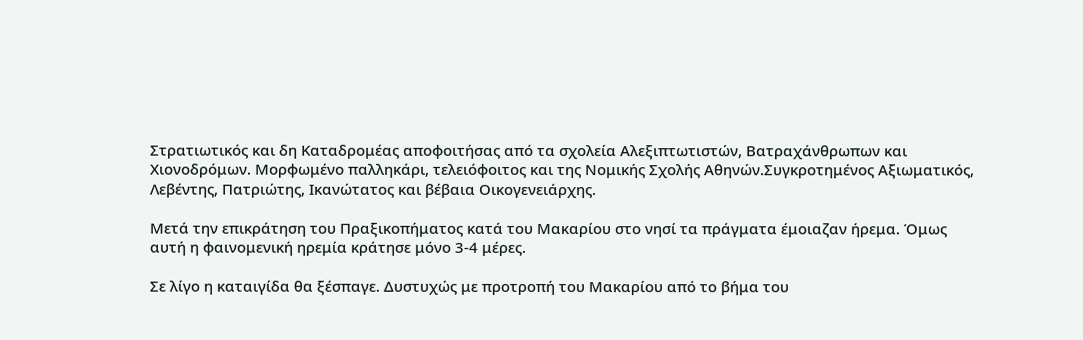Στρατιωτικός και δη Καταδρομέας αποφοιτήσας από τα σχολεία Αλεξιπτωτιστών, Βατραχάνθρωπων και Χιονοδρόμων. Μορφωμένο παλληκάρι, τελειόφοιτος και της Νομικής Σχολής Αθηνών.Συγκροτημένος Αξιωματικός, Λεβέντης, Πατριώτης, Ικανώτατος και βέβαια Οικογενειάρχης.

Μετά την επικράτηση του Πραξικοπήματος κατά του Μακαρίου στο νησί τα πράγματα έμοιαζαν ήρεμα. Όμως αυτή η φαινομενική ηρεμία κράτησε μόνο 3-4 μέρες.

Σε λίγο η καταιγίδα θα ξέσπαγε. Δυστυχώς με προτροπή του Μακαρίου από το βήμα του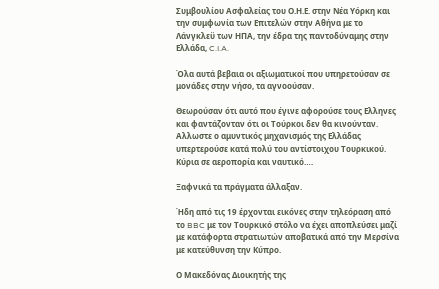Συμβουλίου Ασφαλείας του Ο.Η.Ε. στην Νέα Υόρκη και την συμφωνία των Επιτελών στην Αθήνα με το Λάνγκλεϋ των ΗΠΑ, την έδρα της παντοδύναμης στην Ελλάδα, C.I.A.

Όλα αυτά βεβαια οι αξιωματικοί που υπηρετούσαν σε μονάδες στην νήσο, τα αγνοούσαν.

Θεωρούσαν ότι αυτό που έγινε αφορούσε τους Ελληνες και φαντάζονταν ότι οι Τούρκοι δεν θα κινούνταν. Αλλωστε ο αμυντικός μηχανισμός της Ελλάδας υπερτερούσε κατά πολύ του αντίστοιχου Τουρκικού. Κύρια σε αεροπορία και ναυτικό….

Ξαφνικά τα πράγματα άλλαξαν.

Ήδη από τις 19 έρχονται εικόνες στην τηλεόραση από το BBC με τον Τουρκικό στόλο να έχει αποπλεύσει μαζί με κατάφορτα στρατιωτών αποβατικά από την Μερσίνα με κατεύθυνση την Κύπρο.

Ο Μακεδόνας Διοικητής της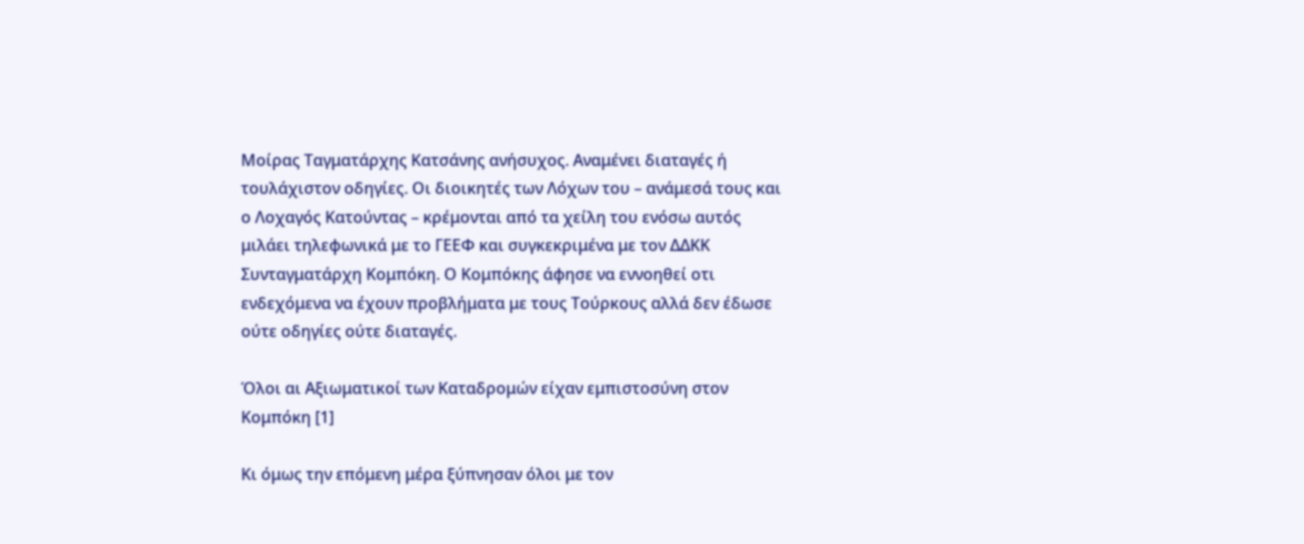Μοίρας Ταγματάρχης Κατσάνης ανήσυχος. Αναμένει διαταγές ή τουλάχιστον οδηγίες. Οι διοικητές των Λόχων του – ανάμεσά τους και ο Λοχαγός Κατούντας – κρέμονται από τα χείλη του ενόσω αυτός μιλάει τηλεφωνικά με το ΓΕΕΦ και συγκεκριμένα με τον ΔΔΚΚ Συνταγματάρχη Κομπόκη. Ο Κομπόκης άφησε να εννοηθεί οτι ενδεχόμενα να έχουν προβλήματα με τους Τούρκους αλλά δεν έδωσε ούτε οδηγίες ούτε διαταγές.

Όλοι αι Αξιωματικοί των Καταδρομών είχαν εμπιστοσύνη στον Κομπόκη [1]

Κι όμως την επόμενη μέρα ξύπνησαν όλοι με τον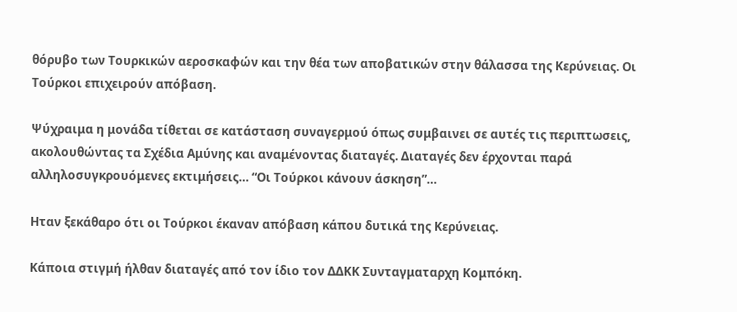θόρυβο των Τουρκικών αεροσκαφών και την θέα των αποβατικών στην θάλασσα της Κερύνειας. Οι Τούρκοι επιχειρούν απόβαση.

Ψύχραιμα η μονάδα τίθεται σε κατάσταση συναγερμού όπως συμβαινει σε αυτές τις περιπτωσεις, ακολουθώντας τα Σχέδια Αμύνης και αναμένοντας διαταγές. Διαταγές δεν έρχονται παρά αλληλοσυγκρουόμενες εκτιμήσεις… “Οι Τούρκοι κάνουν άσκηση”…

Ηταν ξεκάθαρο ότι οι Τούρκοι έκαναν απόβαση κάπου δυτικά της Κερύνειας.

Κάποια στιγμή ήλθαν διαταγές από τον ίδιο τον ΔΔΚΚ Συνταγματαρχη Κομπόκη.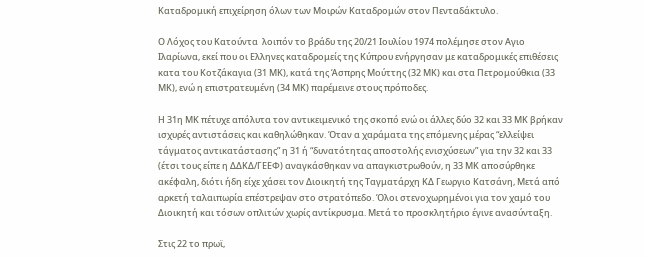Καταδρομική επιχείρηση όλων των Μοιρών Καταδρομών στον Πενταδάκτυλο.

Ο Λόχος του Κατούντα  λοιπόν το βράδυ της 20/21 Ιουλίου 1974 πολέμησε στον Αγιο Ιλαρίωνα, εκεί που οι Ελληνες καταδρομείς της Κύπρου ενήργησαν με καταδρομικές επιθέσεις κατα του Κοτζάκαγια (31 ΜΚ), κατά της Άσπρης Μούττης (32 ΜΚ) και στα Πετρομούθκια (33 ΜΚ), ενώ η επιστρατευμένη (34 ΜΚ) παρέμεινε στους πρόποδες.

Η 31η ΜΚ πέτυχε απόλυτα τον αντικειμενικό της σκοπό ενώ οι άλλες δύο 32 και 33 ΜΚ βρήκαν ισχυρές αντιστάσεις και καθηλώθηκαν. Όταν α χαράματα της επόμενης μέρας “ελλείψει τάγματος αντικατάστασης” η 31 ή “δυνατότητας αποστολής ενισχύσεων” για την 32 και 33 (έτσι τους είπε η ΔΔΚΔ/ΓΕΕΦ) αναγκάσθηκαν να απαγκιστρωθούν, η 33 ΜΚ αποσύρθηκε ακέφαλη, διότι ήδη είχε χάσει τον Διοικητή της Ταγματάρχη ΚΔ Γεωργιο Κατσάνη, Mετά από αρκετή ταλαιπωρία επέστρεψαν στο στρατόπεδο. Όλοι στενοχωρημένοι για τον χαμό του Διοικητή και τόσων οπλιτών χωρίς αντίκρυσμα. Μετά το προσκλητήριο έγινε ανασύνταξη.

Στις 22 το πρωϊ,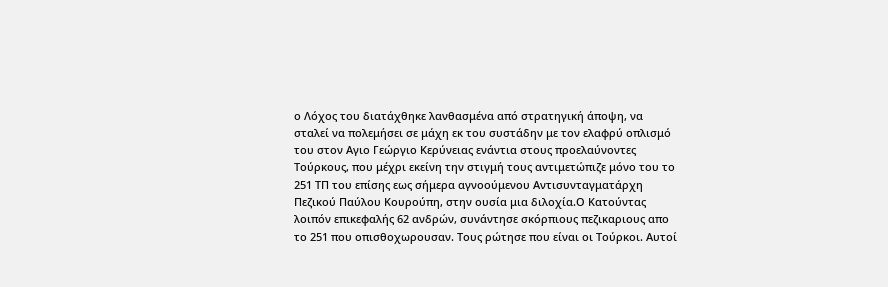ο Λόχος του διατάχθηκε λανθασμένα από στρατηγική άποψη, να σταλεί να πολεμήσει σε μάχη εκ του συστάδην με τον ελαφρύ οπλισμό του στον Αγιο Γεώργιο Κερύνειας ενάντια στους προελαύνοντες Τούρκους, που μέχρι εκείνη την στιγμή τους αντιμετώπιζε μόνο του το 251 ΤΠ του επίσης εως σήμερα αγνοούμενου Αντισυνταγματάρχη Πεζικού Παύλου Κουρούπη, στην ουσία μια διλοχία.Ο Κατούντας λοιπόν επικεφαλής 62 ανδρών, συνάντησε σκόρπιους πεζικαριους απο το 251 που οπισθοχωρουσαν. Τους ρώτησε που είναι οι Τούρκοι. Αυτοί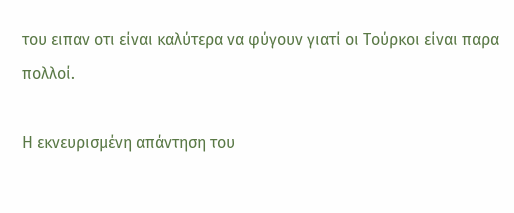του ειπαν οτι είναι καλύτερα να φύγουν γιατί οι Τούρκοι είναι παρα πολλοί.

Η εκνευρισμένη απάντηση του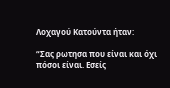Λοχαγού Κατούντα ήταν:

“Σας ρωτησα που είναι και όχι πόσοι είναι. Εσείς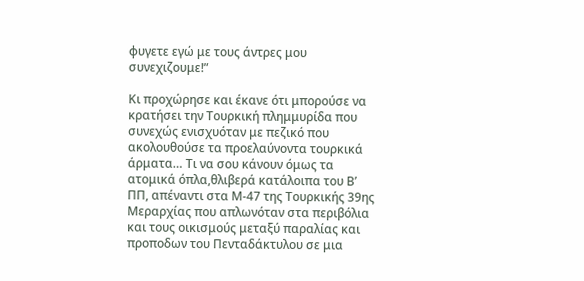φυγετε εγώ με τους άντρες μου συνεχιζουμε!”

Κι προχώρησε και έκανε ότι μπορούσε να κρατήσει την Τουρκική πλημμυρίδα που συνεχώς ενισχυόταν με πεζικό που ακολουθούσε τα προελαύνοντα τουρκικά άρματα… Τι να σου κάνουν όμως τα ατομικά όπλα,θλιβερά κατάλοιπα του Β’ ΠΠ, απέναντι στα Μ-47 της Τουρκικής 39ης Μεραρχίας που απλωνόταν στα περιβόλια και τους οικισμούς μεταξύ παραλίας και προποδων του Πενταδάκτυλου σε μια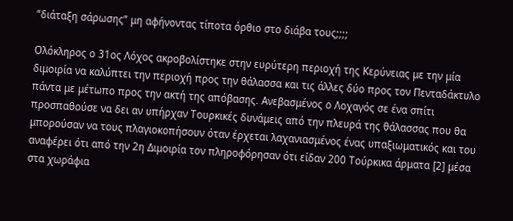“διάταξη σάρωσης” μη αφήνοντας τίποτα όρθιο στο διάβα τους;;;;

Ολόκληρος ο 31ος Λόχος ακροβολίστηκε στην ευρύτερη περιοχή της Κερύνειας με την μία διμοιρία να καλύπτει την περιοχή προς την θάλασσα και τις άλλες δύο προς τον Πενταδάκτυλο πάντα με μέτωπο προς την ακτή της απόβασης. Ανεβασμένος ο Λοχαγός σε ένα σπίτι προσπαθούσε να δει αν υπήρχαν Τουρκικές δυνάμεις από την πλευρά της θάλασσας που θα μπορούσαν να τους πλαγιοκοπήσουν όταν έρχεται λαχανιασμένος ένας υπαξιωματικός και του αναφέρει ότι από την 2η Διμοιρία τον πληροφόρησαν ότι είδαν 200 Τούρκικα άρματα [2] μέσα στα χωράφια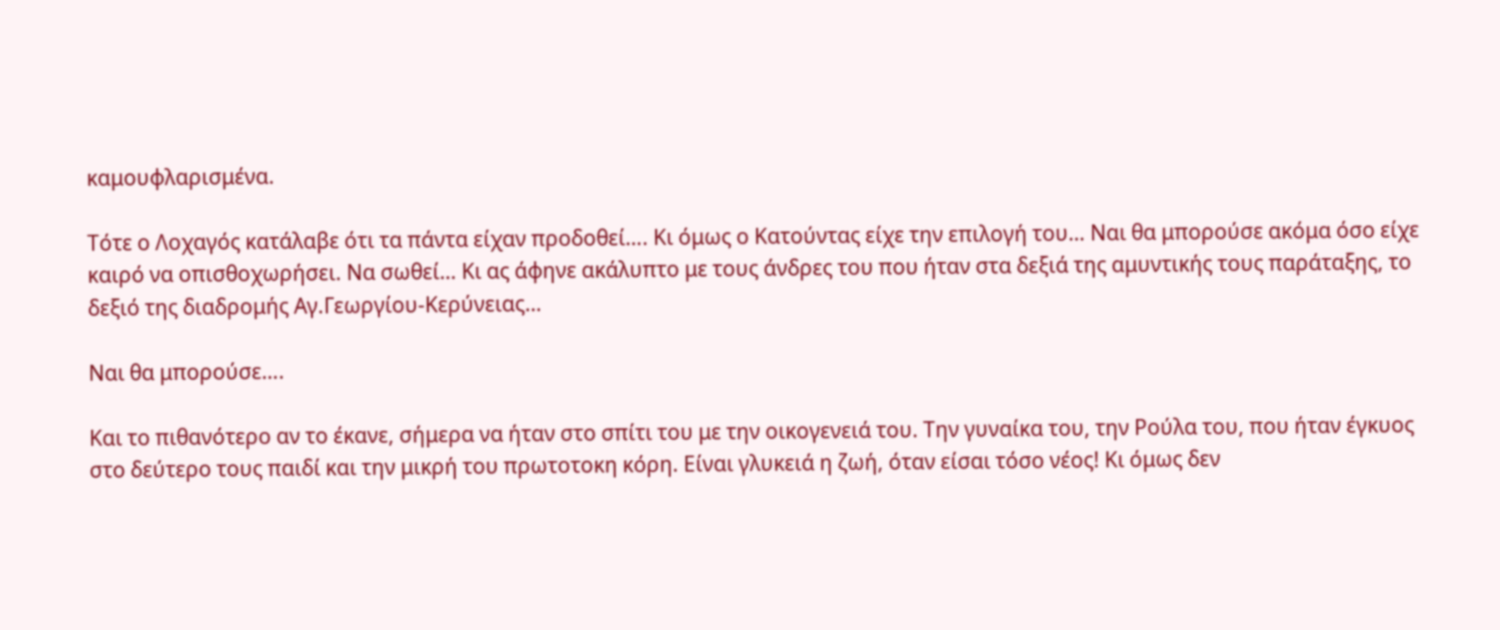καμουφλαρισμένα.

Τότε ο Λοχαγός κατάλαβε ότι τα πάντα είχαν προδοθεί…. Kι όμως ο Κατούντας είχε την επιλογή του… Ναι θα μπορούσε ακόμα όσο είχε καιρό να οπισθοχωρήσει. Να σωθεί… Κι ας άφηνε ακάλυπτο με τους άνδρες του που ήταν στα δεξιά της αμυντικής τους παράταξης, το δεξιό της διαδρομής Αγ.Γεωργίου-Κερύνειας…

Ναι θα μπορούσε….

Και το πιθανότερο αν το έκανε, σήμερα να ήταν στο σπίτι του με την οικογενειά του. Την γυναίκα του, την Ρούλα του, που ήταν έγκυος στο δεύτερο τους παιδί και την μικρή του πρωτοτοκη κόρη. Είναι γλυκειά η ζωή, όταν είσαι τόσο νέος! Κι όμως δεν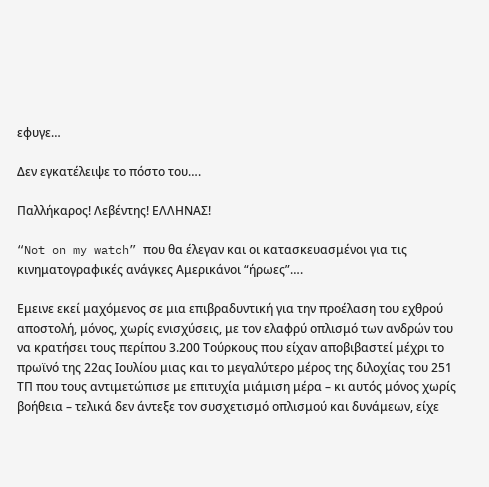εφυγε…

Δεν εγκατέλειψε το πόστο του….

Παλλήκαρος! Λεβέντης! ΕΛΛΗΝΑΣ!

“Not on my watch” που θα έλεγαν και οι κατασκευασμένοι για τις κινηματογραφικές ανάγκες Αμερικάνοι “ήρωες”….

Εμεινε εκεί μαχόμενος σε μια επιβραδυντική για την προέλαση του εχθρού αποστολή, μόνος, χωρίς ενισχύσεις, με τον ελαφρύ οπλισμό των ανδρών του να κρατήσει τους περίπου 3.200 Τούρκους που είχαν αποβιβαστεί μέχρι το πρωϊνό της 22ας Ιουλίου μιας και το μεγαλύτερο μέρος της διλοχίας του 251 ΤΠ που τους αντιμετώπισε με επιτυχία μιάμιση μέρα – κι αυτός μόνος χωρίς βοήθεια – τελικά δεν άντεξε τον συσχετισμό οπλισμού και δυνάμεων, είχε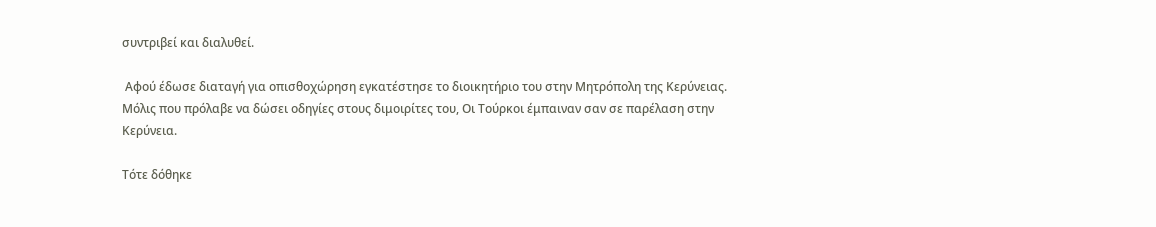συντριβεί και διαλυθεί.

 Αφού έδωσε διαταγή για οπισθοχώρηση εγκατέστησε το διοικητήριο του στην Μητρόπολη της Κερύνειας. Μόλις που πρόλαβε να δώσει οδηγίες στους διμοιρίτες του, Οι Τούρκοι έμπαιναν σαν σε παρέλαση στην Κερύνεια.

Τότε δόθηκε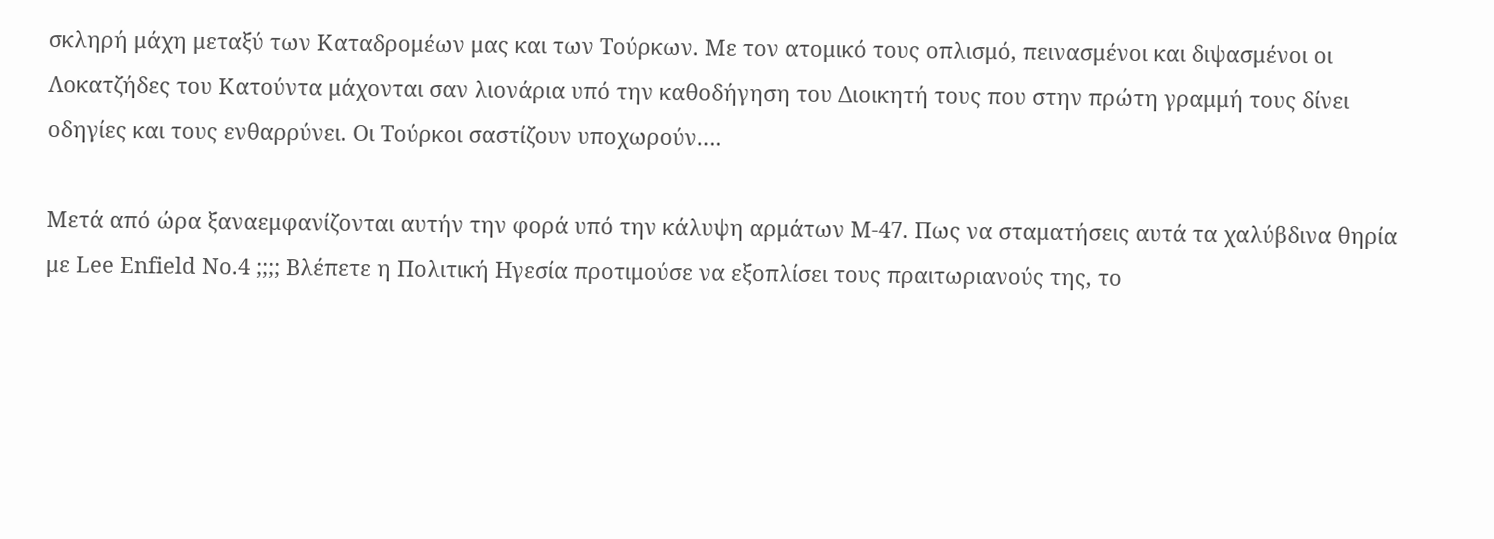σκληρή μάχη μεταξύ των Καταδρομέων μας και των Τούρκων. Με τον ατομικό τους οπλισμό, πεινασμένοι και διψασμένοι οι Λοκατζήδες του Κατούντα μάχονται σαν λιονάρια υπό την καθοδήγηση του Διοικητή τους που στην πρώτη γραμμή τους δίνει οδηγίες και τους ενθαρρύνει. Οι Τούρκοι σαστίζουν υποχωρούν….

Μετά από ώρα ξαναεμφανίζονται αυτήν την φορά υπό την κάλυψη αρμάτων Μ-47. Πως να σταματήσεις αυτά τα χαλύβδινα θηρία με Lee Enfield No.4 ;;;; Βλέπετε η Πολιτική Ηγεσία προτιμούσε να εξοπλίσει τους πραιτωριανούς της, το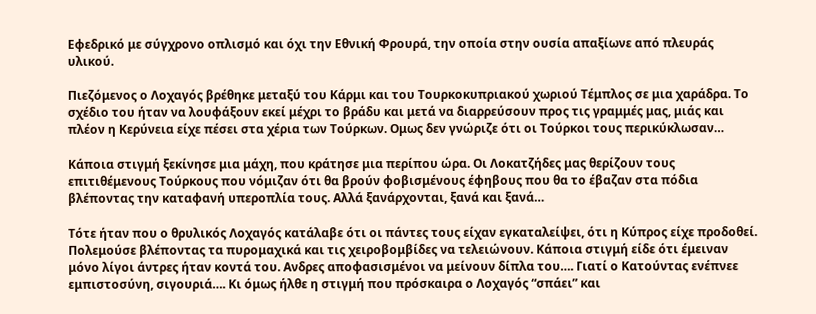Εφεδρικό με σύγχρονο οπλισμό και όχι την Εθνική Φρουρά, την οποία στην ουσία απαξίωνε από πλευράς υλικού.

Πιεζόμενος ο Λοχαγός βρέθηκε μεταξύ του Κάρμι και του Τουρκοκυπριακού χωριού Τέμπλος σε μια χαράδρα. Το σχέδιο του ήταν να λουφάξουν εκεί μέχρι το βράδυ και μετά να διαρρεύσουν προς τις γραμμές μας, μιάς και πλέον η Κερύνεια είχε πέσει στα χέρια των Τούρκων. Ομως δεν γνώριζε ότι οι Τούρκοι τους περικύκλωσαν…

Κάποια στιγμή ξεκίνησε μια μάχη, που κράτησε μια περίπου ώρα. Οι Λοκατζήδες μας θερίζουν τους επιτιθέμενους Τούρκους που νόμιζαν ότι θα βρούν φοβισμένους έφηβους που θα το έβαζαν στα πόδια βλέποντας την καταφανή υπεροπλία τους. Αλλά ξανάρχονται, ξανά και ξανά…

Τότε ήταν που ο θρυλικός Λοχαγός κατάλαβε ότι οι πάντες τους είχαν εγκαταλείψει, ότι η Κύπρος είχε προδοθεί. Πολεμούσε βλέποντας τα πυρομαχικά και τις χειροβομβίδες να τελειώνουν. Κάποια στιγμή είδε ότι έμειναν μόνο λίγοι άντρες ήταν κοντά του. Ανδρες αποφασισμένοι να μείνουν δίπλα του…. Γιατί ο Κατούντας ενέπνεε εμπιστοσύνη, σιγουριά…. Κι όμως ήλθε η στιγμή που πρόσκαιρα ο Λοχαγός “σπάει” και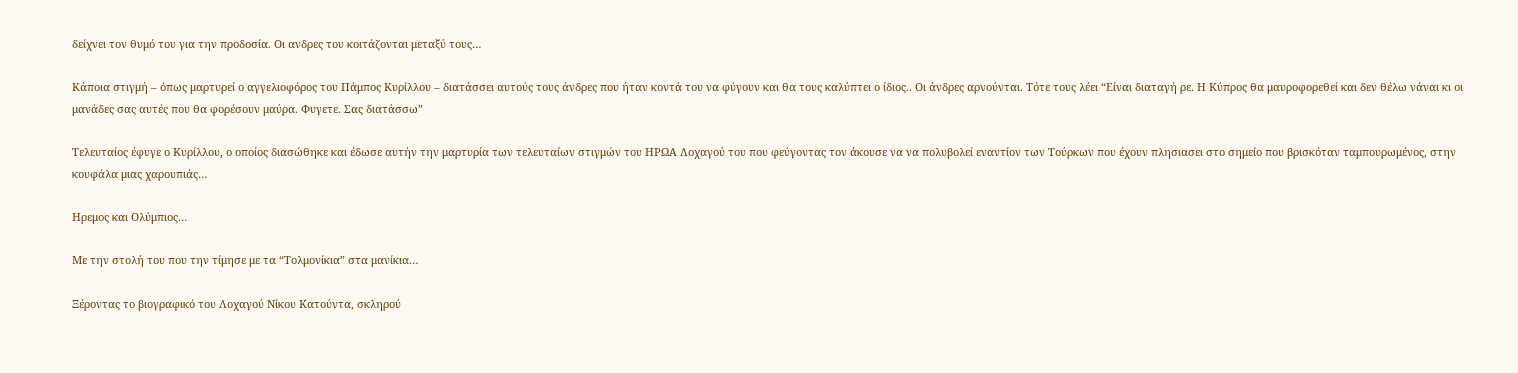δείχνει τον θυμό του για την προδοσία. Οι ανδρες του κοιτάζονται μεταξύ τους…

Κάποια στιγμή – όπως μαρτυρεί ο αγγελιοφόρος του Πάμπος Κυρίλλου – διατάσσει αυτούς τους άνδρες που ήταν κοντά του να φύγουν και θα τους καλύπτει ο ίδιος.. Οι άνδρες αρνούνται. Τότε τους λέει “Είναι διαταγή ρε. Η Κύπρος θα μαυροφορεθεί και δεν θέλω νάναι κι οι μανάδες σας αυτές που θα φορέσουν μαύρα. Φυγετε. Σας διατάσσω”

Τελευταίος έφυγε ο Κυρίλλου, ο οποίος διασώθηκε και έδωσε αυτήν την μαρτυρία των τελευταίων στιγμών του ΗΡΩΑ Λοχαγού του που φεύγοντας τον άκουσε να να πολυβολεί εναντίον των Τούρκων που έχουν πλησιασει στο σημείο που βρισκόταν ταμπουρωμένος, στην κουφάλα μιας χαρουπιάς…

Ηρεμος και Ολύμπιος…

Με την στολή του που την τίμησε με τα “Τολμονίκια” στα μανίκια…

Ξέροντας το βιογραφικό του Λοχαγού Νίκου Κατούντα, σκληρού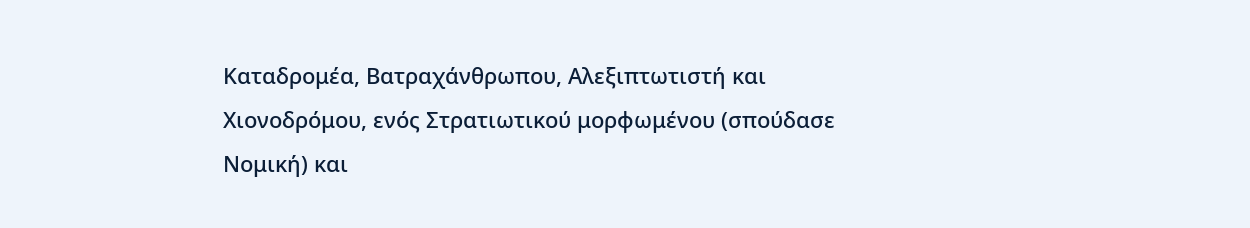Καταδρομέα, Βατραχάνθρωπου, Αλεξιπτωτιστή και Χιονοδρόμου, ενός Στρατιωτικού μορφωμένου (σπούδασε Νομική) και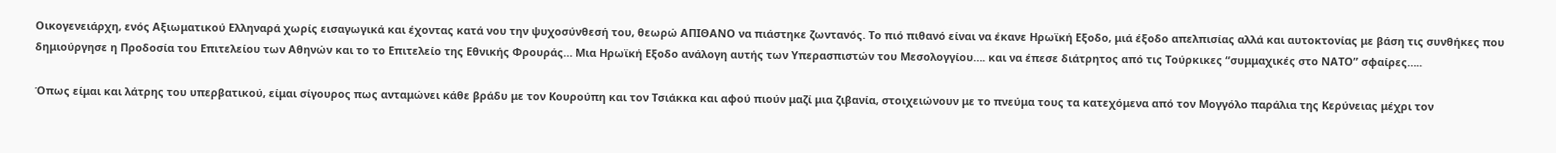Οικογενειάρχη, ενός Αξιωματικού Ελληναρά χωρίς εισαγωγικά και έχοντας κατά νου την ψυχοσύνθεσή του, θεωρώ ΑΠΙΘΑΝΟ να πιάστηκε ζωντανός. Το πιό πιθανό είναι να έκανε Ηρωϊκή Εξοδο, μιά έξοδο απελπισίας αλλά και αυτοκτονίας με βάση τις συνθήκες που δημιούργησε η Προδοσία του Επιτελείου των Αθηνών και το το Επιτελείο της Εθνικής Φρουράς… Μια Ηρωϊκή Εξοδο ανάλογη αυτής των Υπερασπιστών του Μεσολογγίου…. και να έπεσε διάτρητος από τις Τούρκικες “συμμαχικές στο ΝΑΤΟ” σφαίρες…..

Όπως είμαι και λάτρης του υπερβατικού, είμαι σίγουρος πως ανταμώνει κάθε βράδυ με τον Κουρούπη και τον Τσιάκκα και αφού πιούν μαζί μια ζιβανία, στοιχειώνουν με το πνεύμα τους τα κατεχόμενα από τον Μογγόλο παράλια της Κερύνειας μέχρι τον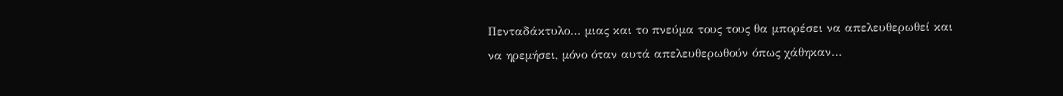Πενταδάκτυλο… μιας και το πνεύμα τους τους θα μπορέσει να απελευθερωθεί και να ηρεμήσει, μόνο όταν αυτά απελευθερωθούν όπως χάθηκαν…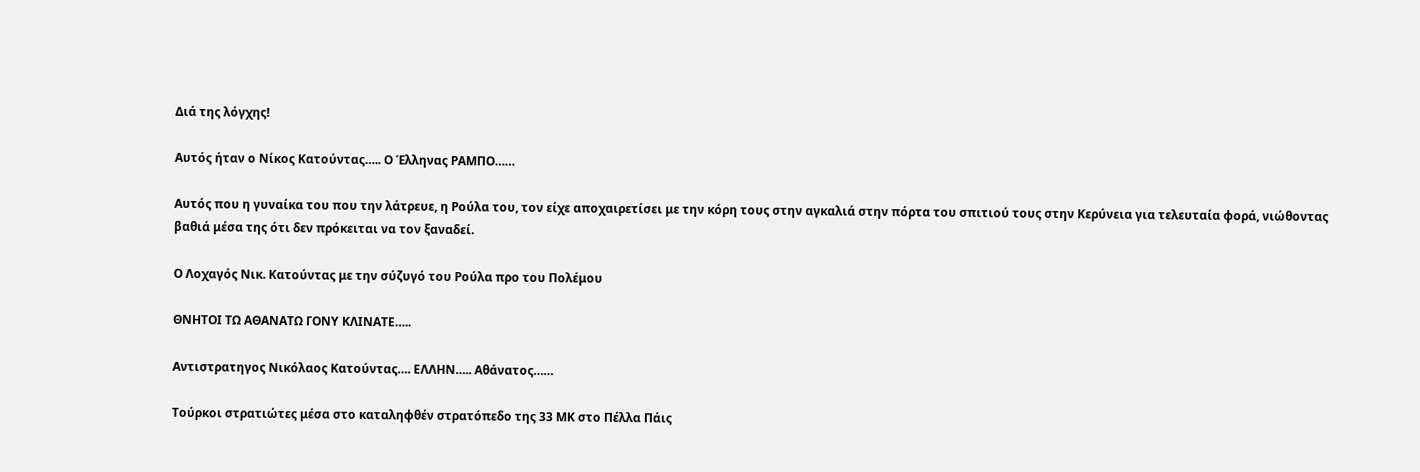Διά της λόγχης!

Αυτός ήταν ο Νίκος Κατούντας….. Ο Έλληνας ΡΑΜΠΟ……

Αυτός που η γυναίκα του που την λάτρευε, η Ρούλα του, τον είχε αποχαιρετίσει με την κόρη τους στην αγκαλιά στην πόρτα του σπιτιού τους στην Κερύνεια για τελευταία φορά, νιώθοντας βαθιά μέσα της ότι δεν πρόκειται να τον ξαναδεί.

Ο Λοχαγός Νικ. Κατούντας με την σύζυγό του Ρούλα προ του Πολέμου

ΘΝΗΤΟΙ ΤΩ ΑΘΑΝΑΤΩ ΓΟΝΥ ΚΛΙΝΑΤΕ…..

Αντιστρατηγος Νικόλαος Κατούντας…. ΕΛΛΗΝ….. Αθάνατος……

Τούρκοι στρατιώτες μέσα στο καταληφθέν στρατόπεδο της 33 ΜΚ στο Πέλλα Πάις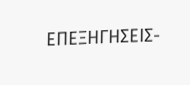ΕΠΕΞΗΓΗΣΕΙΣ-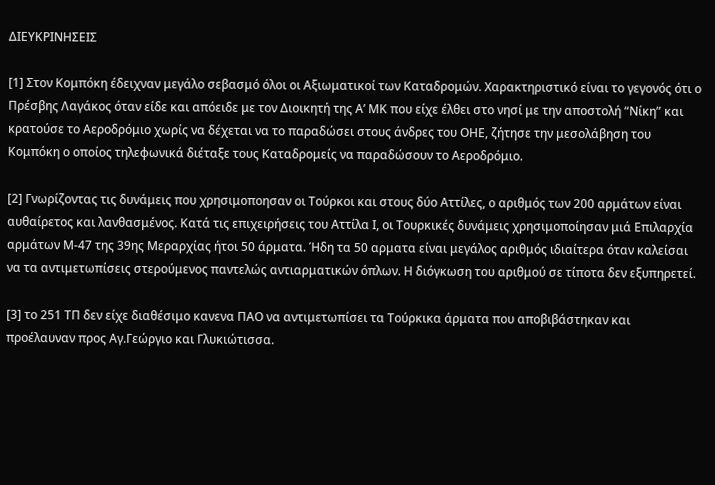ΔΙΕΥΚΡΙΝΗΣΕΙΣ

[1] Στον Κομπόκη έδειχναν μεγάλο σεβασμό όλοι οι Αξιωματικοί των Καταδρομών. Χαρακτηριστικό είναι το γεγονός ότι ο Πρέσβης Λαγάκος όταν είδε και απόειδε με τον Διοικητή της Α’ ΜΚ που είχε έλθει στο νησί με την αποστολή “Νίκη” και κρατούσε το Αεροδρόμιο χωρίς να δέχεται να το παραδώσει στους άνδρες του ΟΗΕ, ζήτησε την μεσολάβηση του Κομπόκη ο οποίος τηλεφωνικά διέταξε τους Καταδρομείς να παραδώσουν το Αεροδρόμιο.

[2] Γνωρίζοντας τις δυνάμεις που χρησιμοποησαν οι Τούρκοι και στους δύο Αττίλες, ο αριθμός των 200 αρμάτων είναι αυθαίρετος και λανθασμένος. Κατά τις επιχειρήσεις του Αττίλα Ι, οι Τουρκικές δυνάμεις χρησιμοποίησαν μιά Επιλαρχία αρμάτων Μ-47 της 39ης Μεραρχίας ήτοι 50 άρματα. Ήδη τα 50 αρματα είναι μεγάλος αριθμός ιδιαίτερα όταν καλείσαι να τα αντιμετωπίσεις στερούμενος παντελώς αντιαρματικών όπλων. Η διόγκωση του αριθμού σε τίποτα δεν εξυπηρετεί.

[3] το 251 ΤΠ δεν είχε διαθέσιμο κανενα ΠΑΟ να αντιμετωπίσει τα Τούρκικα άρματα που αποβιβάστηκαν και προέλαυναν προς Αγ.Γεώργιο και Γλυκιώτισσα.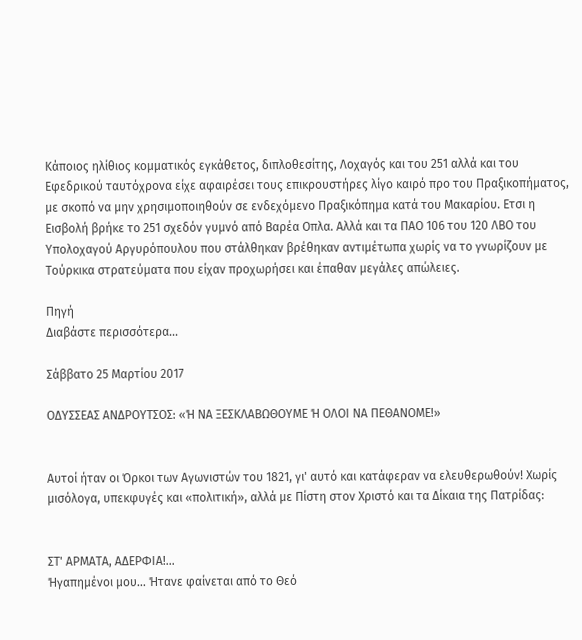Κάποιος ηλίθιος κομματικός εγκάθετος, διπλοθεσίτης, Λοχαγός και του 251 αλλά και του Εφεδρικού ταυτόχρονα είχε αφαιρέσει τους επικρουστήρες λίγο καιρό προ του Πραξικοπήματος, με σκοπό να μην χρησιμοποιηθούν σε ενδεχόμενο Πραξικόπημα κατά του Μακαρίου. Ετσι η Εισβολή βρήκε το 251 σχεδόν γυμνό από Βαρέα Οπλα. Αλλά και τα ΠΑΟ 106 του 120 ΛΒΟ του Υπολοχαγού Αργυρόπουλου που στάλθηκαν βρέθηκαν αντιμέτωπα χωρίς να το γνωρίζουν με Τούρκικα στρατεύματα που είχαν προχωρήσει και έπαθαν μεγάλες απώλειες.

Πηγή
Διαβάστε περισσότερα...

Σάββατο 25 Μαρτίου 2017

ΟΔΥΣΣΕΑΣ ΑΝΔΡΟΥΤΣΟΣ: «Ή ΝΑ ΞΕΣΚΛΑΒΩΘΟΥΜΕ Ή ΟΛΟΙ ΝΑ ΠΕΘΑΝΟΜΕ!»


Αυτοί ήταν οι Όρκοι των Αγωνιστών του 1821, γι' αυτό και κατάφεραν να ελευθερωθούν! Χωρίς μισόλογα, υπεκφυγές και «πολιτική», αλλά με Πίστη στον Χριστό και τα Δίκαια της Πατρίδας:


ΣΤ' ΑΡΜΑΤΑ, ΑΔΕΡΦΙΑ!...
Ήγαπημένοι μου... Ήτανε φαίνεται από το Θεό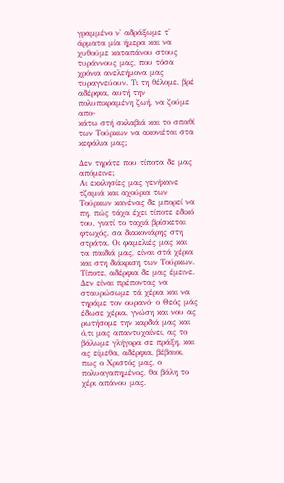γραμμένο ν' αδράξωμε τ' άρματα μία ήμερα και να χυθούμε καταπάνου στους τυράννους μας, που τόσα χρόνια ανελεήμονα μας τυραγνεύουν. Τι τη θέλομε, βρέ αδέρφια, αυτή την πολυπικραμένη ζωή, να ζούμε απο-
κάτω στή σκλαβιά και το σπαθί των Τούρκων να ακονιέται στα κεφάλια μας;

Δεν τηράτε που τίποτα δε μας απόμεινε;
Αι εκκλησίες μας γενήκανε τζαμιά και αχούρια των Τούρκων κανένας δε μπορεί να πη, πώς τάχα έχει τίποτε εδικό του, γιατί το ταχιά βρίσκεται φτωχός, σα διακονιάρης στη στράτα. Οι φαμελιές μας και τα παιδιά μας, είναι στά χέρια και στη διάκριση των Τούρκων. Τίποτε, αδέρφια δε μας έμεινε. Δεν είναι πρέποντας να σταυρώσωμε τά χέρια και να τηράμε τον ουρανό· ο Θεός μάς έδωσε χέρια, γνώση και νου ας ρωτήσομε την καρδιά μας και ό,τι μας απαντυχαίνει, ας το βάλωμε γλήγορα σε πράξη, και ας είμεθα, αδέρφια, βέβαιοι, πως ο Χριστός μας, ο πολυαγαπημένος, θα βάλη το χέρι απάνου μας.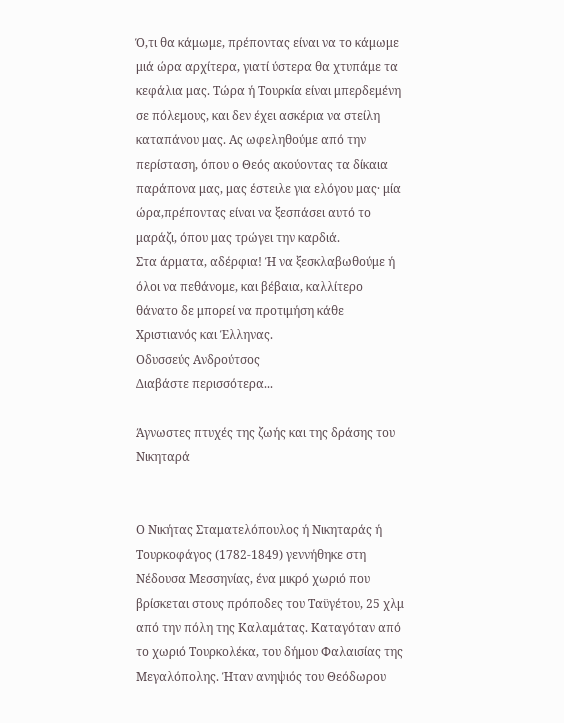Ό,τι θα κάμωμε, πρέποντας είναι να το κάμωμε μιά ώρα αρχίτερα, γιατί ύστερα θα χτυπάμε τα κεφάλια μας. Τώρα ή Τουρκία είναι μπερδεμένη σε πόλεμους, και δεν έχει ασκέρια να στείλη καταπάνου μας. Ας ωφεληθούμε από την περίσταση, όπου ο Θεός ακούοντας τα δίκαια παράπονα μας, μας έστειλε για ελόγου μας· μία ώρα,πρέποντας είναι να ξεσπάσει αυτό το μαράζι, όπου μας τρώγει την καρδιά.
Στα άρματα, αδέρφια! Ή να ξεσκλαβωθούμε ή όλοι να πεθάνομε, και βέβαια, καλλίτερο θάνατο δε μπορεί να προτιμήση κάθε Χριστιανός και Έλληνας.
Οδυσσεύς Ανδρούτσος
Διαβάστε περισσότερα...

Άγνωστες πτυχές της ζωής και της δράσης του Νικηταρά


Ο Νικήτας Σταματελόπουλος ή Νικηταράς ή Τουρκοφάγος (1782-1849) γεννήθηκε στη Νέδουσα Μεσσηνίας, ένα μικρό χωριό που βρίσκεται στους πρόποδες του Ταϋγέτου, 25 χλμ από την πόλη της Καλαμάτας. Καταγόταν από το χωριό Τουρκολέκα, του δήμου Φαλαισίας της Μεγαλόπολης. Ήταν ανηψιός του Θεόδωρου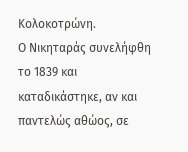Κολοκοτρώνη.
Ο Νικηταράς συνελήφθη το 1839 και καταδικάστηκε, αν και παντελώς αθώος, σε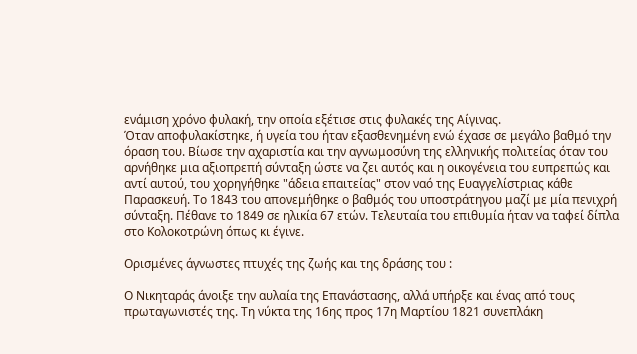ενάμιση χρόνο φυλακή, την οποία εξέτισε στις φυλακές της Αίγινας.
Όταν αποφυλακίστηκε, ή υγεία του ήταν εξασθενημένη ενώ έχασε σε μεγάλο βαθμό την όραση του. Βίωσε την αχαριστία και την αγνωμοσύνη της ελληνικής πολιτείας όταν του αρνήθηκε μια αξιοπρεπή σύνταξη ώστε να ζει αυτός και η οικογένεια του ευπρεπώς και αντί αυτού, του χορηγήθηκε "άδεια επαιτείας" στον ναό της Ευαγγελίστριας κάθε Παρασκευή. Το 1843 του απονεμήθηκε ο βαθμός του υποστράτηγου μαζί με μία πενιχρή σύνταξη. Πέθανε το 1849 σε ηλικία 67 ετών. Τελευταία του επιθυμία ήταν να ταφεί δίπλα στο Κολοκοτρώνη όπως κι έγινε.

Ορισμένες άγνωστες πτυχές της ζωής και της δράσης του :

Ο Νικηταράς άνοιξε την αυλαία της Επανάστασης, αλλά υπήρξε και ένας από τους πρωταγωνιστές της. Τη νύκτα της 16ης προς 17η Μαρτίου 1821 συνεπλάκη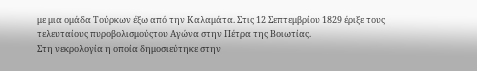με μια ομάδα Τούρκων έξω από την Καλαμάτα. Στις 12 Σεπτεμβρίου 1829 έριξε τους τελευταίους πυροβολισμούςτου Αγώνα στην Πέτρα της Βοιωτίας.
Στη νεκρολογία η οποία δημοσιεύτηκε στην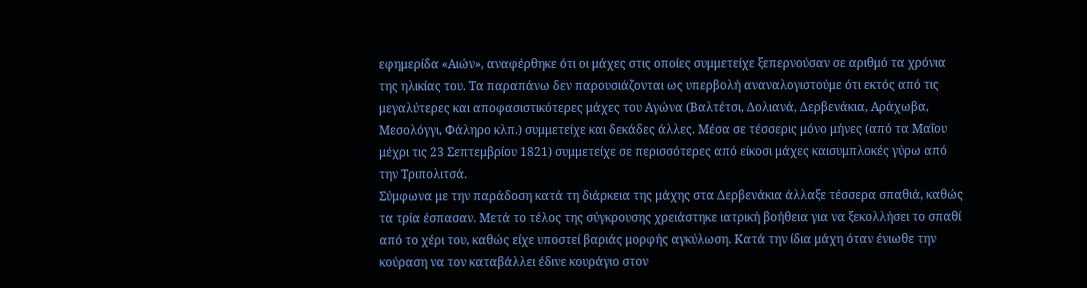εφημερίδα «Αιών», αναφέρθηκε ότι οι μάχες στις οποίες συμμετείχε ξεπερνούσαν σε αριθμό τα χρόνια της ηλικίας του. Τα παραπάνω δεν παρουσιάζονται ως υπερβολή αναναλογιστούμε ότι εκτός από τις μεγαλύτερες και αποφασιστικότερες μάχες του Αγώνα (Βαλτέτσι, Δολιανά, Δερβενάκια, Αράχωβα, Μεσολόγγι, Φάληρο κλπ.) συμμετείχε και δεκάδες άλλες. Μέσα σε τέσσερις μόνο μήνες (από τα Μαΐου μέχρι τις 23 Σεπτεμβρίου 1821) συμμετείχε σε περισσότερες από είκοσι μάχες καισυμπλοκές γύρω από την Τριπολιτσά.
Σύμφωνα με την παράδοση κατά τη διάρκεια της μάχης στα Δερβενάκια άλλαξε τέσσερα σπαθιά, καθώς τα τρία έσπασαν. Μετά το τέλος της σύγκρουσης χρειάστηκε ιατρική βοήθεια για να ξεκολλήσει το σπαθί από το χέρι του, καθώς είχε υποστεί βαριάς μορφής αγκύλωση. Κατά την ίδια μάχη όταν ένιωθε την κούραση να τον καταβάλλει έδινε κουράγιο στον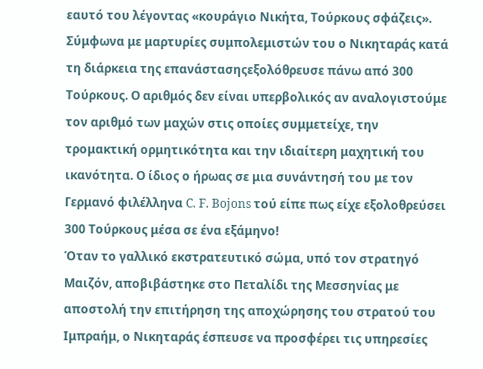εαυτό του λέγοντας «κουράγιο Νικήτα, Τούρκους σφάζεις».
Σύμφωνα με μαρτυρίες συμπολεμιστών του ο Νικηταράς κατά τη διάρκεια της επανάστασηςεξολόθρευσε πάνω από 300 Τούρκους. Ο αριθμός δεν είναι υπερβολικός αν αναλογιστούμε τον αριθμό των μαχών στις οποίες συμμετείχε, την τρομακτική ορμητικότητα και την ιδιαίτερη μαχητική του ικανότητα. Ο ίδιος ο ήρωας σε μια συνάντησή του με τον Γερμανό φιλέλληνα C. F. Bojons τού είπε πως είχε εξολοθρεύσει 300 Τούρκους μέσα σε ένα εξάμηνο!
Όταν το γαλλικό εκστρατευτικό σώμα, υπό τον στρατηγό Μαιζόν, αποβιβάστηκε στο Πεταλίδι της Μεσσηνίας με αποστολή την επιτήρηση της αποχώρησης του στρατού του Ιμπραήμ, ο Νικηταράς έσπευσε να προσφέρει τις υπηρεσίες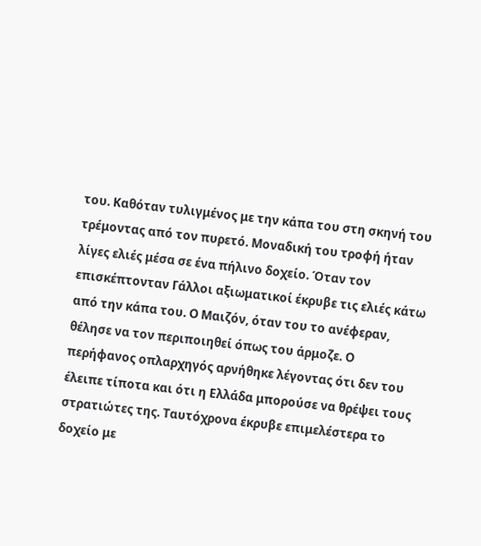του. Καθόταν τυλιγμένος με την κάπα του στη σκηνή του τρέμοντας από τον πυρετό. Μοναδική του τροφή ήταν λίγες ελιές μέσα σε ένα πήλινο δοχείο. Όταν τον επισκέπτονταν Γάλλοι αξιωματικοί έκρυβε τις ελιές κάτω από την κάπα του. Ο Μαιζόν, όταν του το ανέφεραν, θέλησε να τον περιποιηθεί όπως του άρμοζε. Ο περήφανος οπλαρχηγός αρνήθηκε λέγοντας ότι δεν του έλειπε τίποτα και ότι η Ελλάδα μπορούσε να θρέψει τους στρατιώτες της. Ταυτόχρονα έκρυβε επιμελέστερα το δοχείο με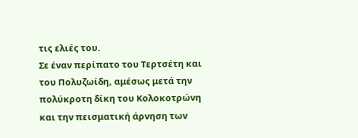τις ελιές του.
Σε έναν περίπατο του Τερτσέτη και του Πολυζωίδη, αμέσως μετά την πολύκροτη δίκη του Κολοκοτρώνη και την πεισματική άρνηση των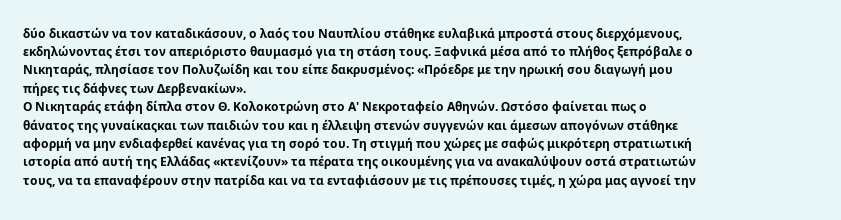δύο δικαστών να τον καταδικάσουν, ο λαός του Ναυπλίου στάθηκε ευλαβικά μπροστά στους διερχόμενους, εκδηλώνοντας έτσι τον απεριόριστο θαυμασμό για τη στάση τους. Ξαφνικά μέσα από το πλήθος ξεπρόβαλε ο Νικηταράς, πλησίασε τον Πολυζωίδη και του είπε δακρυσμένος: «Πρόεδρε με την ηρωική σου διαγωγή μου πήρες τις δάφνες των Δερβενακίων».
Ο Νικηταράς ετάφη δίπλα στον Θ. Κολοκοτρώνη στο Α' Νεκροταφείο Αθηνών. Ωστόσο φαίνεται πως ο θάνατος της γυναίκαςκαι των παιδιών του και η έλλειψη στενών συγγενών και άμεσων απογόνων στάθηκε αφορμή να μην ενδιαφερθεί κανένας για τη σορό του. Τη στιγμή που χώρες με σαφώς μικρότερη στρατιωτική ιστορία από αυτή της Ελλάδας «κτενίζουν» τα πέρατα της οικουμένης για να ανακαλύψουν οστά στρατιωτών τους, να τα επαναφέρουν στην πατρίδα και να τα ενταφιάσουν με τις πρέπουσες τιμές, η χώρα μας αγνοεί την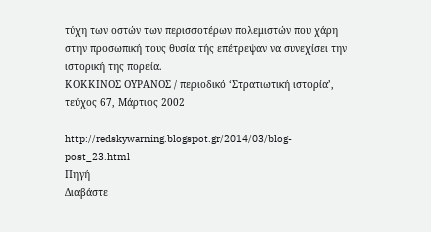τύχη των οστών των περισσοτέρων πολεμιστών που χάρη στην προσωπική τους θυσία τής επέτρεψαν να συνεχίσει την ιστορική της πορεία.
ΚΟΚΚΙΝΟΣ ΟΥΡΑΝΟΣ / περιοδικό ‘Στρατιωτική ιστορία’, τεύχος 67, Μάρτιος 2002

http://redskywarning.blogspot.gr/2014/03/blog-post_23.html
Πηγή
Διαβάστε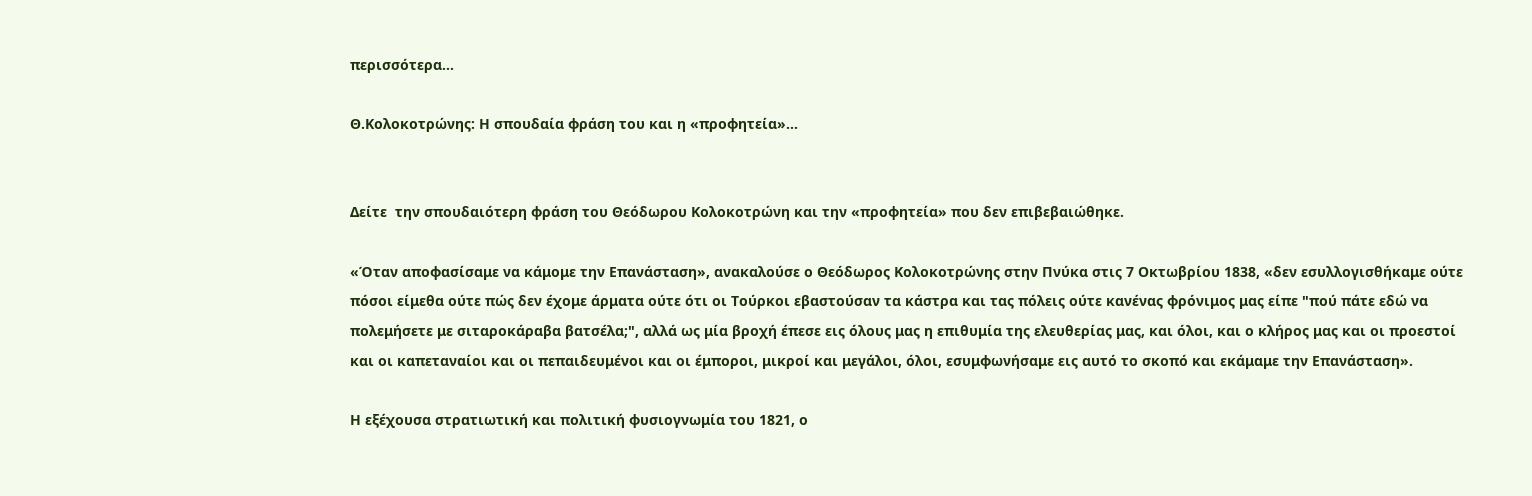περισσότερα...

Θ.Κολοκοτρώνης: Η σπουδαία φράση του και η «προφητεία»...


Δείτε  την σπουδαιότερη φράση του Θεόδωρου Κολοκοτρώνη και την «προφητεία» που δεν επιβεβαιώθηκε.

«Όταν αποφασίσαμε να κάμομε την Επανάσταση», ανακαλούσε ο Θεόδωρος Κολοκοτρώνης στην Πνύκα στις 7 Οκτωβρίου 1838, «δεν εσυλλογισθήκαμε ούτε πόσοι είμεθα ούτε πώς δεν έχομε άρματα ούτε ότι οι Τούρκοι εβαστούσαν τα κάστρα και τας πόλεις ούτε κανένας φρόνιμος μας είπε "πού πάτε εδώ να πολεμήσετε με σιταροκάραβα βατσέλα;", αλλά ως μία βροχή έπεσε εις όλους μας η επιθυμία της ελευθερίας μας, και όλοι, και ο κλήρος μας και οι προεστοί και οι καπεταναίοι και οι πεπαιδευμένοι και οι έμποροι, μικροί και μεγάλοι, όλοι, εσυμφωνήσαμε εις αυτό το σκοπό και εκάμαμε την Επανάσταση».

Η εξέχουσα στρατιωτική και πολιτική φυσιογνωμία του 1821, ο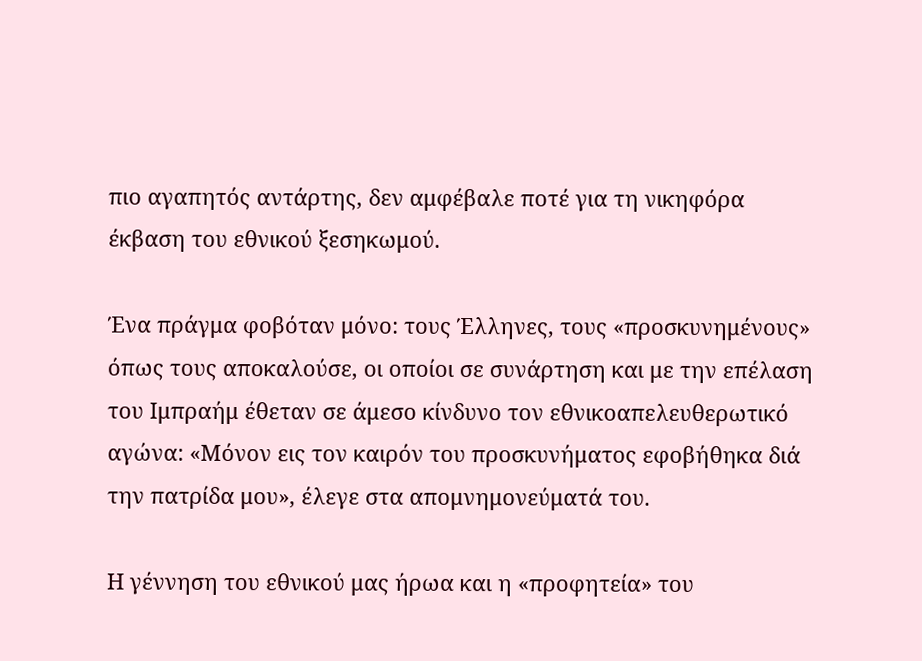πιο αγαπητός αντάρτης, δεν αμφέβαλε ποτέ για τη νικηφόρα έκβαση του εθνικού ξεσηκωμού.

Ένα πράγμα φοβόταν μόνο: τους Έλληνες, τους «προσκυνημένους» όπως τους αποκαλούσε, οι οποίοι σε συνάρτηση και με την επέλαση του Ιμπραήμ έθεταν σε άμεσο κίνδυνο τον εθνικοαπελευθερωτικό αγώνα: «Μόνον εις τον καιρόν του προσκυνήματος εφοβήθηκα διά την πατρίδα μου», έλεγε στα απομνημονεύματά του.

Η γέννηση του εθνικού μας ήρωα και η «προφητεία» του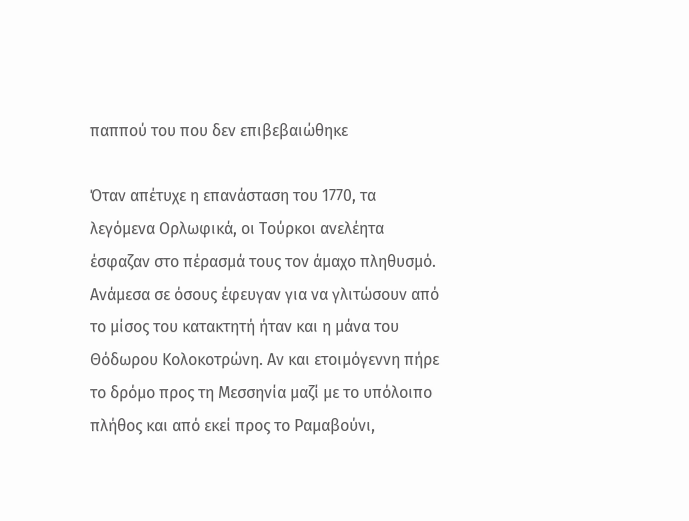παππού του που δεν επιβεβαιώθηκε

Όταν απέτυχε η επανάσταση του 1770, τα λεγόμενα Ορλωφικά, οι Τούρκοι ανελέητα έσφαζαν στο πέρασμά τους τον άμαχο πληθυσμό. Ανάμεσα σε όσους έφευγαν για να γλιτώσουν από το μίσος του κατακτητή ήταν και η μάνα του Θόδωρου Κολοκοτρώνη. Αν και ετοιμόγεννη πήρε το δρόμο προς τη Μεσσηνία μαζί με το υπόλοιπο πλήθος και από εκεί προς το Ραμαβούνι,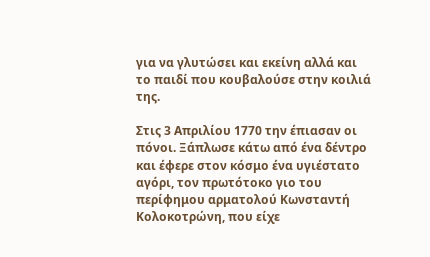για να γλυτώσει και εκείνη αλλά και το παιδί που κουβαλούσε στην κοιλιά της.

Στις 3 Απριλίου 1770 την έπιασαν οι πόνοι. Ξάπλωσε κάτω από ένα δέντρο και έφερε στον κόσμο ένα υγιέστατο αγόρι, τον πρωτότοκο γιο του περίφημου αρματολού Κωνσταντή Κολοκοτρώνη, που είχε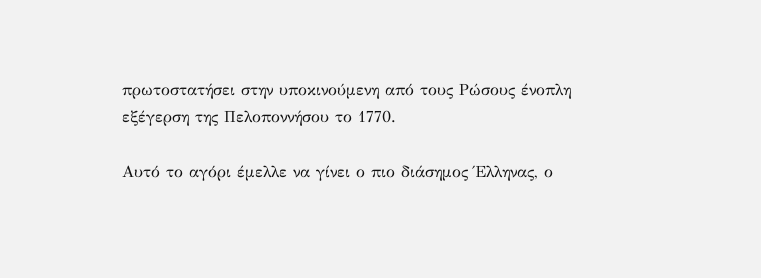πρωτοστατήσει στην υποκινούμενη από τους Ρώσους ένοπλη εξέγερση της Πελοποννήσου το 1770.

Αυτό το αγόρι έμελλε να γίνει ο πιο διάσημος Έλληνας, ο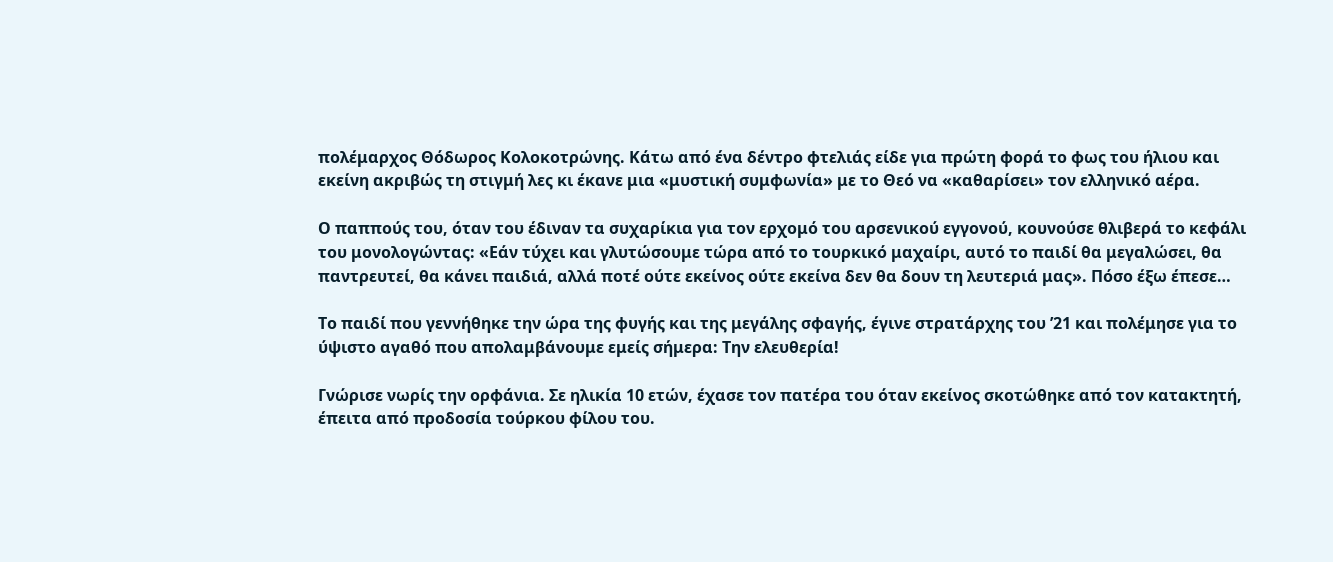πολέμαρχος Θόδωρος Κολοκοτρώνης. Κάτω από ένα δέντρο φτελιάς είδε για πρώτη φορά το φως του ήλιου και εκείνη ακριβώς τη στιγμή λες κι έκανε μια «μυστική συμφωνία» με το Θεό να «καθαρίσει» τον ελληνικό αέρα.

Ο παππούς του, όταν του έδιναν τα συχαρίκια για τον ερχομό του αρσενικού εγγονού, κουνούσε θλιβερά το κεφάλι του μονολογώντας: «Εάν τύχει και γλυτώσουμε τώρα από το τουρκικό μαχαίρι, αυτό το παιδί θα μεγαλώσει, θα παντρευτεί, θα κάνει παιδιά, αλλά ποτέ ούτε εκείνος ούτε εκείνα δεν θα δουν τη λευτεριά μας». Πόσο έξω έπεσε…

Το παιδί που γεννήθηκε την ώρα της φυγής και της μεγάλης σφαγής, έγινε στρατάρχης του ’21 και πολέμησε για το ύψιστο αγαθό που απολαμβάνουμε εμείς σήμερα: Την ελευθερία!

Γνώρισε νωρίς την ορφάνια. Σε ηλικία 10 ετών, έχασε τον πατέρα του όταν εκείνος σκοτώθηκε από τον κατακτητή, έπειτα από προδοσία τούρκου φίλου του.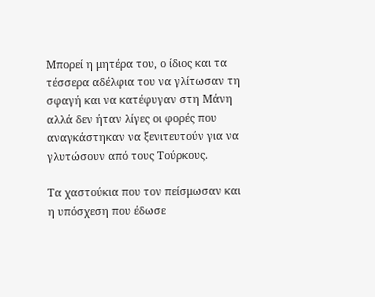Μπορεί η μητέρα του, ο ίδιος και τα τέσσερα αδέλφια του να γλίτωσαν τη σφαγή και να κατέφυγαν στη Μάνη αλλά δεν ήταν λίγες οι φορές που αναγκάστηκαν να ξενιτευτούν για να γλυτώσουν από τους Τούρκους.

Τα χαστούκια που τον πείσμωσαν και η υπόσχεση που έδωσε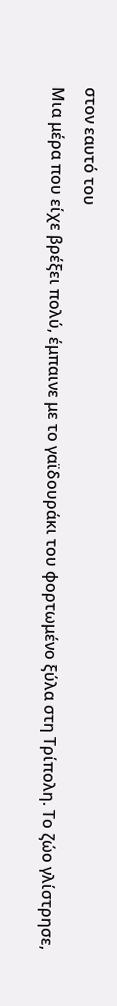στον εαυτό του
Μια μέρα που είχε βρέξει πολύ, έμπαινε με το γαϊδουράκι του φορτωμένο ξύλα στη Τρίπολη. Το ζώο γλίστρησε,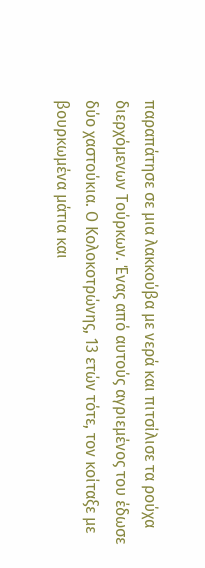παραπάτησε σε μια λακκούβα με νερά και πιτσίλισε τα ρούχα διερχόμενων Τούρκων. Ένας από αυτούς αγριεμένος του έδωσε δύο χαστούκια. Ο Κολοκοτρώνης, 13 ετών τότε, τον κοίταξε με βουρκωμένα μάτια και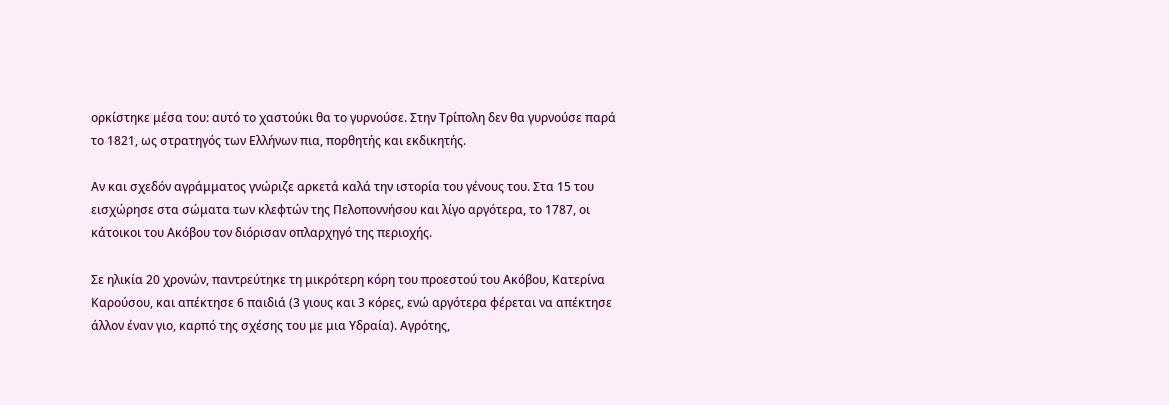ορκίστηκε μέσα του: αυτό το χαστούκι θα το γυρνούσε. Στην Τρίπολη δεν θα γυρνούσε παρά το 1821, ως στρατηγός των Ελλήνων πια, πορθητής και εκδικητής.

Αν και σχεδόν αγράμματος γνώριζε αρκετά καλά την ιστορία του γένους του. Στα 15 του εισχώρησε στα σώματα των κλεφτών της Πελοποννήσου και λίγο αργότερα, το 1787, οι κάτοικοι του Ακόβου τον διόρισαν οπλαρχηγό της περιοχής.

Σε ηλικία 20 χρονών, παντρεύτηκε τη μικρότερη κόρη του προεστού του Ακόβου, Κατερίνα Καρούσου, και απέκτησε 6 παιδιά (3 γιους και 3 κόρες, ενώ αργότερα φέρεται να απέκτησε άλλον έναν γιο, καρπό της σχέσης του με μια Υδραία). Αγρότης,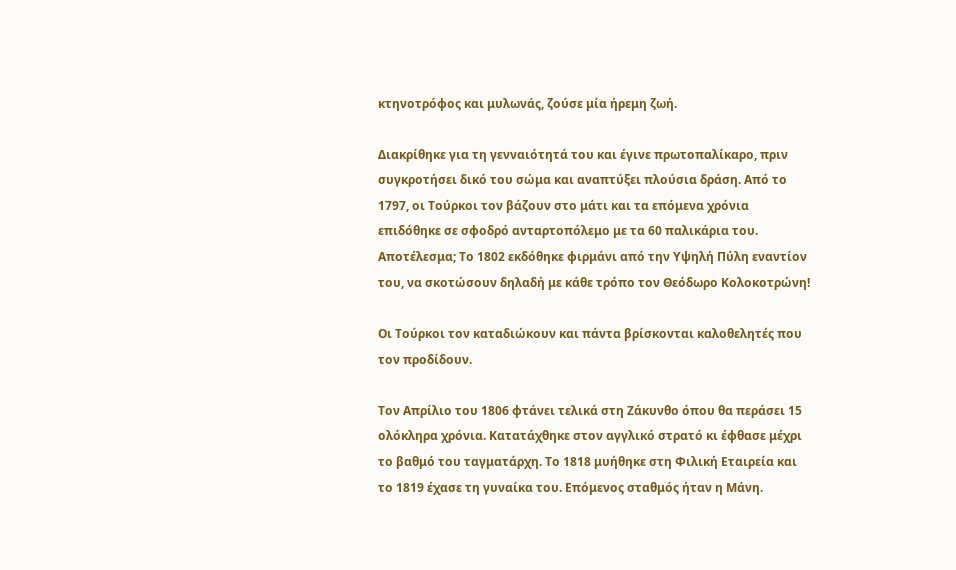κτηνοτρόφος και μυλωνάς, ζούσε μία ήρεμη ζωή.

Διακρίθηκε για τη γενναιότητά του και έγινε πρωτοπαλίκαρο, πριν συγκροτήσει δικό του σώμα και αναπτύξει πλούσια δράση. Από το 1797, οι Τούρκοι τον βάζουν στο μάτι και τα επόμενα χρόνια επιδόθηκε σε σφοδρό ανταρτοπόλεμο με τα 60 παλικάρια του. Αποτέλεσμα; Το 1802 εκδόθηκε φιρμάνι από την Υψηλή Πύλη εναντίον του, να σκοτώσουν δηλαδή με κάθε τρόπο τον Θεόδωρο Κολοκοτρώνη!

Οι Τούρκοι τον καταδιώκουν και πάντα βρίσκονται καλοθελητές που τον προδίδουν.

Τον Απρίλιο του 1806 φτάνει τελικά στη Ζάκυνθο όπου θα περάσει 15 ολόκληρα χρόνια. Κατατάχθηκε στον αγγλικό στρατό κι έφθασε μέχρι το βαθμό του ταγματάρχη. Το 1818 μυήθηκε στη Φιλική Εταιρεία και το 1819 έχασε τη γυναίκα του. Επόμενος σταθμός ήταν η Μάνη.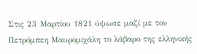Στις 23 Μαρτίου 1821 ύψωσε μαζί με τον Πετρόμπεη Μαυρομιχάλη το λάβαρο της ελληνικής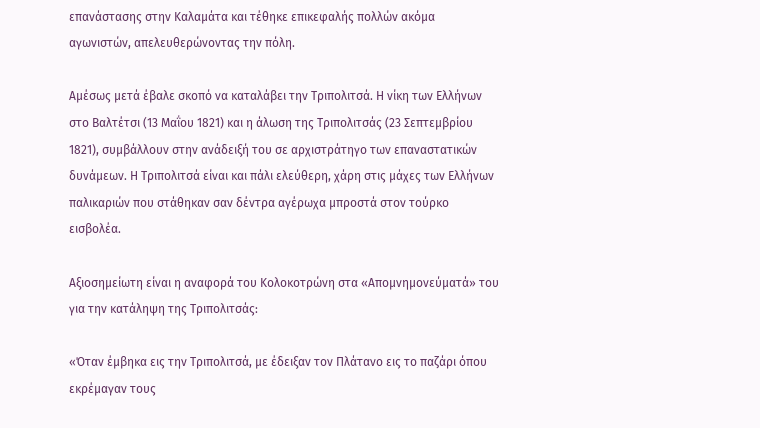επανάστασης στην Καλαμάτα και τέθηκε επικεφαλής πολλών ακόμα αγωνιστών, απελευθερώνοντας την πόλη.

Αμέσως μετά έβαλε σκοπό να καταλάβει την Τριπολιτσά. Η νίκη των Ελλήνων στο Βαλτέτσι (13 Μαΐου 1821) και η άλωση της Τριπολιτσάς (23 Σεπτεμβρίου 1821), συμβάλλουν στην ανάδειξή του σε αρχιστράτηγο των επαναστατικών δυνάμεων. Η Τριπολιτσά είναι και πάλι ελεύθερη, χάρη στις μάχες των Ελλήνων παλικαριών που στάθηκαν σαν δέντρα αγέρωχα μπροστά στον τούρκο εισβολέα.

Αξιοσημείωτη είναι η αναφορά του Κολοκοτρώνη στα «Απομνημονεύματά» του για την κατάληψη της Τριπολιτσάς:

«Όταν έμβηκα εις την Τριπολιτσά, με έδειξαν τον Πλάτανο εις το παζάρι όπου εκρέμαγαν τους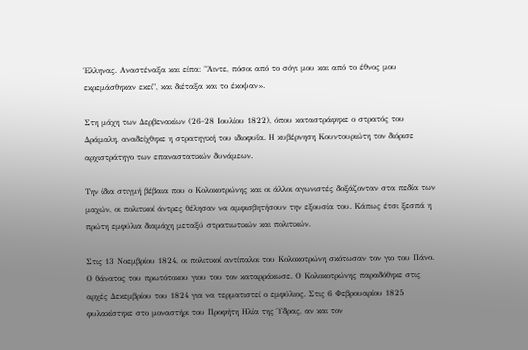Έλληνας. Αναστέναξα και είπα: "Άιντε, πόσοι από το σόγι μου και από το έθνος μου εκρεμάσθηκαν εκεί", και διέταξα και το έκοψαν».

Στη μάχη των Δερβενακίων (26-28 Ιουλίου 1822), όπου καταστράφηκε ο στρατός του Δράμαλη, αναδείχθηκε η στρατηγική του ιδιοφυΐα. Η κυβέρνηση Κουντουριώτη τον διόρισε αρχιστράτηγο των επαναστατικών δυνάμεων.

Την ίδια στιγμή βέβαια που ο Κολοκοτρώνης και οι άλλοι αγωνιστές δοξάζονταν στα πεδία των μαχών, οι πολιτικοί άντρες θέλησαν να αμφισβητήσουν την εξουσία του. Κάπως έτσι ξεσπά η πρώτη εμφύλια διαμάχη μεταξύ στρατιωτικών και πολιτικών.

Στις 13 Νοεμβρίου 1824, οι πολιτικοί αντίπαλοι του Κολοκοτρώνη σκότωσαν τον γιο του Πάνο. Ο θάνατος του πρωτότοκου γιου του τον καταρράκωσε. Ο Κολοκοτρώνης παραδόθηκε στις αρχές Δεκεμβρίου του 1824 για να τερματιστεί ο εμφύλιος. Στις 6 Φεβρουαρίου 1825 φυλακίστηκε στο μοναστήρι του Προφήτη Ηλία της Ύδρας, αν και τον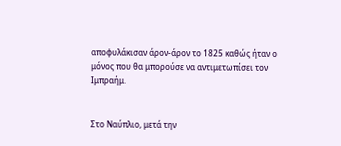αποφυλάκισαν άρον-άρον το 1825 καθώς ήταν ο μόνος που θα μπορούσε να αντιμετωπίσει τον Ιμπραήμ.


Στο Ναύπλιο, μετά την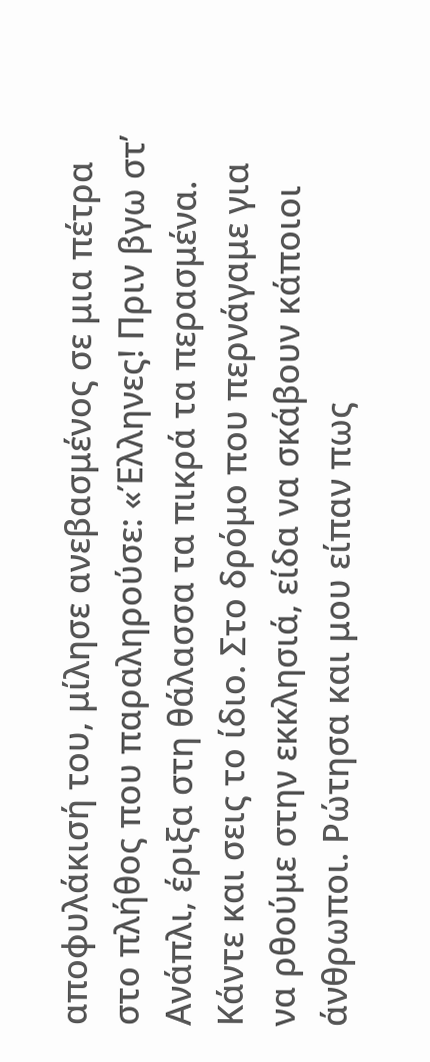αποφυλάκισή του, μίλησε ανεβασμένος σε μια πέτρα στο πλήθος που παραληρούσε: «Έλληνες! Πριν βγω στ’ Ανάπλι, έριξα στη θάλασσα τα πικρά τα περασμένα. Κάντε και σεις το ίδιο. Στο δρόμο που περνάγαμε για να ρθούμε στην εκκλησιά, είδα να σκάβουν κάποιοι άνθρωποι. Ρώτησα και μου είπαν πως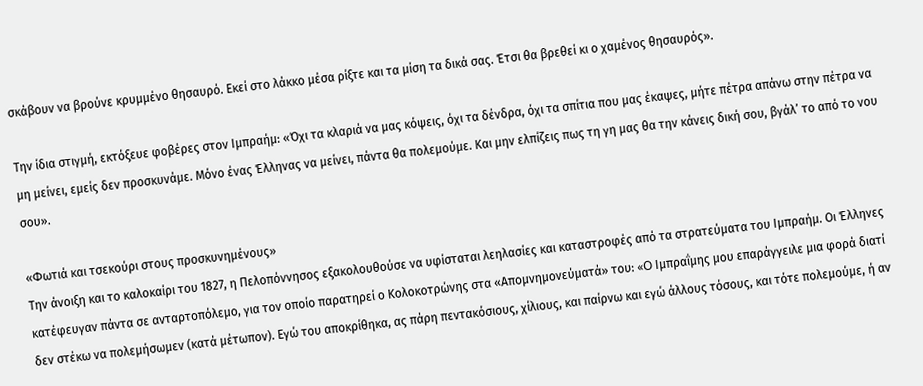σκάβουν να βρούνε κρυμμένο θησαυρό. Εκεί στο λάκκο μέσα ρίξτε και τα μίση τα δικά σας. Έτσι θα βρεθεί κι ο χαμένος θησαυρός».

Την ίδια στιγμή, εκτόξευε φοβέρες στον Ιμπραήμ: «Όχι τα κλαριά να μας κόψεις, όχι τα δένδρα, όχι τα σπίτια που μας έκαψες, μήτε πέτρα απάνω στην πέτρα να μη μείνει, εμείς δεν προσκυνάμε. Μόνο ένας Έλληνας να μείνει, πάντα θα πολεμούμε. Και μην ελπίζεις πως τη γη μας θα την κάνεις δική σου, βγάλ’ το από το νου σου».

«Φωτιά και τσεκούρι στους προσκυνημένους»
Την άνοιξη και το καλοκαίρι του 1827, η Πελοπόννησος εξακολουθούσε να υφίσταται λεηλασίες και καταστροφές από τα στρατεύματα του Ιμπραήμ. Οι Έλληνες κατέφευγαν πάντα σε ανταρτοπόλεμο, για τον οποίο παρατηρεί ο Κολοκοτρώνης στα «Απομνημονεύματά» του: «O Ιμπραΐμης μου επαράγγειλε μια φορά διατί δεν στέκω να πολεμήσωμεν (κατά μέτωπον). Εγώ του αποκρίθηκα, ας πάρη πεντακόσιους, χίλιους, και παίρνω και εγώ άλλους τόσους, και τότε πολεμούμε, ή αν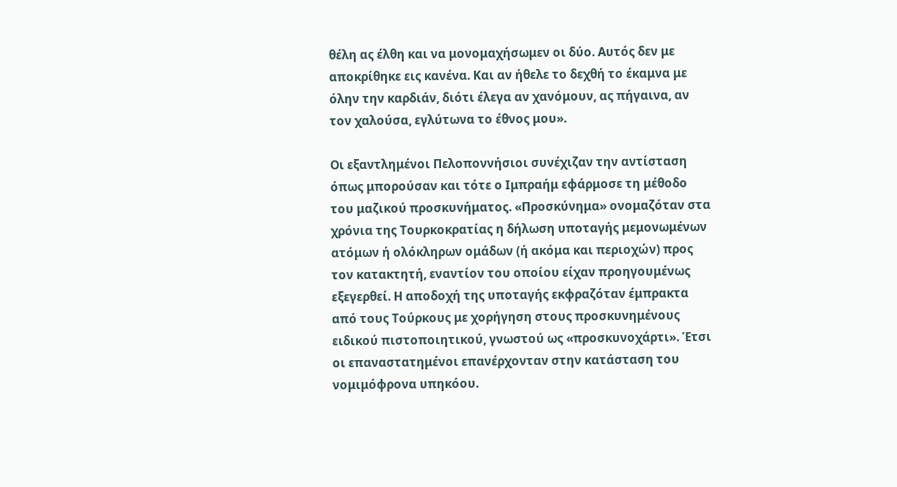θέλη ας έλθη και να μονομαχήσωμεν οι δύο. Αυτός δεν με αποκρίθηκε εις κανένα. Και αν ήθελε το δεχθή το έκαμνα με όλην την καρδιάν, διότι έλεγα αν χανόμουν, ας πήγαινα, αν τον χαλούσα, εγλύτωνα το έθνος μου».

Οι εξαντλημένοι Πελοποννήσιοι συνέχιζαν την αντίσταση όπως μπορούσαν και τότε ο Ιμπραήμ εφάρμοσε τη μέθοδο του μαζικού προσκυνήματος. «Προσκύνημα» ονομαζόταν στα χρόνια της Τουρκοκρατίας η δήλωση υποταγής μεμονωμένων ατόμων ή ολόκληρων ομάδων (ή ακόμα και περιοχών) προς τον κατακτητή, εναντίον του οποίου είχαν προηγουμένως εξεγερθεί. Η αποδοχή της υποταγής εκφραζόταν έμπρακτα από τους Τούρκους με χορήγηση στους προσκυνημένους ειδικού πιστοποιητικού, γνωστού ως «προσκυνοχάρτι». Έτσι οι επαναστατημένοι επανέρχονταν στην κατάσταση του νομιμόφρονα υπηκόου.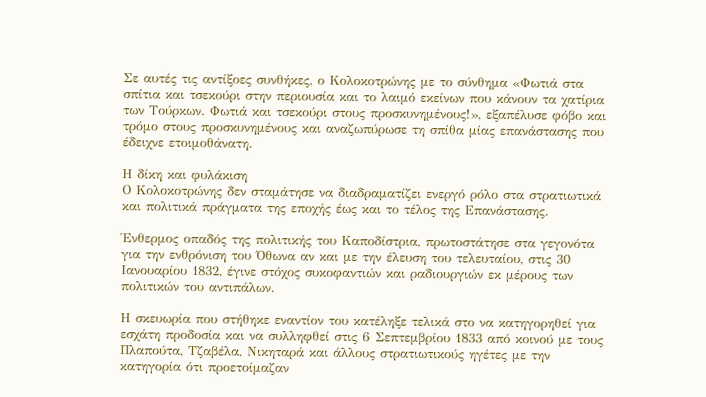Σε αυτές τις αντίξοες συνθήκες, ο Κολοκοτρώνης με το σύνθημα «Φωτιά στα σπίτια και τσεκούρι στην περιουσία και το λαιμό εκείνων που κάνουν τα χατίρια των Τούρκων. Φωτιά και τσεκούρι στους προσκυνημένους!», εξαπέλυσε φόβο και τρόμο στους προσκυνημένους και αναζωπύρωσε τη σπίθα μίας επανάστασης που έδειχνε ετοιμοθάνατη.

Η δίκη και φυλάκιση
Ο Κολοκοτρώνης δεν σταμάτησε να διαδραματίζει ενεργό ρόλο στα στρατιωτικά και πολιτικά πράγματα της εποχής έως και το τέλος της Επανάστασης.

Ένθερμος οπαδός της πολιτικής του Καποδίστρια, πρωτοστάτησε στα γεγονότα για την ενθρόνιση του Όθωνα αν και με την έλευση του τελευταίου, στις 30 Ιανουαρίου 1832, έγινε στόχος συκοφαντιών και ραδιουργιών εκ μέρους των πολιτικών του αντιπάλων.

Η σκευωρία που στήθηκε εναντίον του κατέληξε τελικά στο να κατηγορηθεί για εσχάτη προδοσία και να συλληφθεί στις 6 Σεπτεμβρίου 1833 από κοινού με τους Πλαπούτα, Τζαβέλα, Νικηταρά και άλλους στρατιωτικούς ηγέτες με την κατηγορία ότι προετοίμαζαν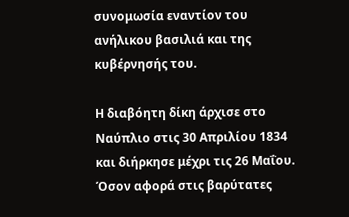συνομωσία εναντίον του ανήλικου βασιλιά και της κυβέρνησής του.

Η διαβόητη δίκη άρχισε στο Ναύπλιο στις 30 Απριλίου 1834 και διήρκησε μέχρι τις 26 Μαΐου. Όσον αφορά στις βαρύτατες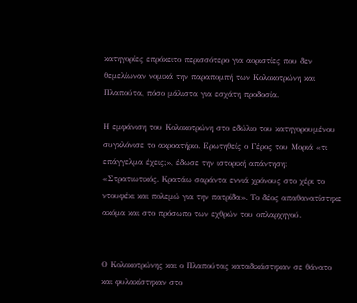κατηγορίες επρόκειτο περισσότερο για αοριστίες που δεν θεμελίωναν νομικά την παραπομπή των Κολοκοτρώνη και Πλαπούτα, πόσο μάλιστα για εσχάτη προδοσία.

Η εμφάνιση του Κολοκοτρώνη στο εδώλιο του κατηγορουμένου συγκλόνισε το ακροατήριο. Ερωτηθείς ο Γέρος του Μοριά «τι επάγγελμα έχεις;», έδωσε την ιστορική απάντηση: «Στρατιωτικός. Κρατάω σαράντα εννιά χρόνους στο χέρι το ντουφέκι και πολεμώ για την πατρίδα». Το δέος απαθανατίστηκε ακόμα και στο πρόσωπο των εχθρών του οπλαρχηγού.


Ο Κολοκοτρώνης και ο Πλαπούτας καταδικάστηκαν σε θάνατο και φυλακίστηκαν στο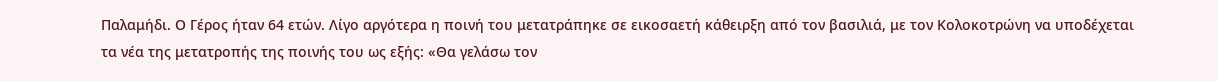Παλαμήδι. Ο Γέρος ήταν 64 ετών. Λίγο αργότερα η ποινή του μετατράπηκε σε εικοσαετή κάθειρξη από τον βασιλιά, με τον Κολοκοτρώνη να υποδέχεται τα νέα της μετατροπής της ποινής του ως εξής: «Θα γελάσω τον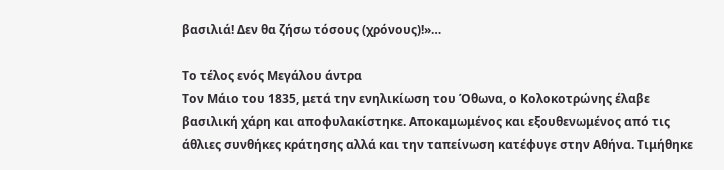βασιλιά! Δεν θα ζήσω τόσους (χρόνους)!»…

Το τέλος ενός Μεγάλου άντρα
Τον Μάιο του 1835, μετά την ενηλικίωση του Όθωνα, ο Κολοκοτρώνης έλαβε βασιλική χάρη και αποφυλακίστηκε. Αποκαμωμένος και εξουθενωμένος από τις άθλιες συνθήκες κράτησης αλλά και την ταπείνωση κατέφυγε στην Αθήνα. Τιμήθηκε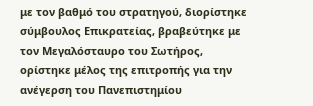με τον βαθμό του στρατηγού, διορίστηκε σύμβουλος Επικρατείας, βραβεύτηκε με τον Μεγαλόσταυρο του Σωτήρος, ορίστηκε μέλος της επιτροπής για την ανέγερση του Πανεπιστημίου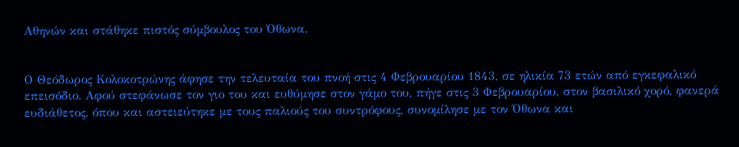Αθηνών και στάθηκε πιστός σύμβουλος του Όθωνα.


Ο Θεόδωρος Κολοκοτρώνης άφησε την τελευταία του πνοή στις 4 Φεβρουαρίου 1843, σε ηλικία 73 ετών από εγκεφαλικό επεισόδιο. Αφού στεφάνωσε τον γιο του και ευθύμησε στον γάμο του, πήγε στις 3 Φεβρουαρίου, στον βασιλικό χορό, φανερά ευδιάθετος, όπου και αστειεύτηκε με τους παλιούς του συντρόφους, συνομίλησε με τον Όθωνα και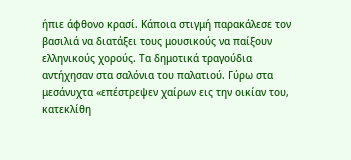ήπιε άφθονο κρασί. Κάποια στιγμή παρακάλεσε τον βασιλιά να διατάξει τους μουσικούς να παίξουν ελληνικούς χορούς. Τα δημοτικά τραγούδια αντήχησαν στα σαλόνια του παλατιού. Γύρω στα μεσάνυχτα «επέστρεψεν χαίρων εις την οικίαν του, κατεκλίθη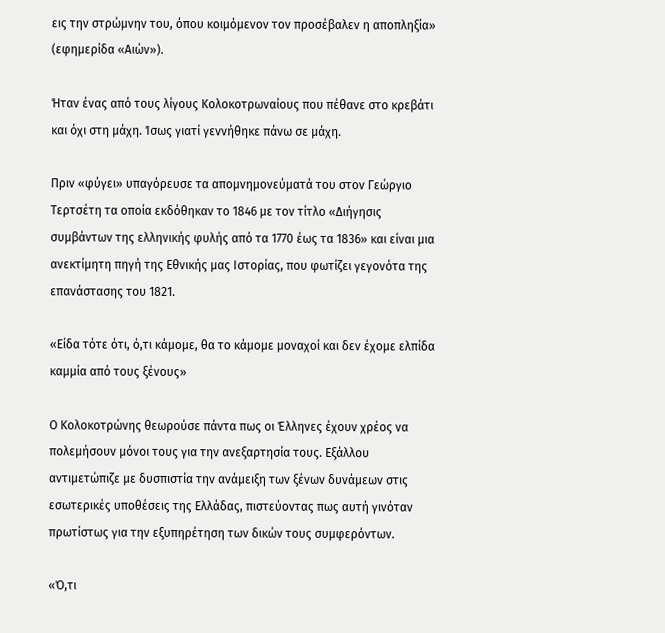εις την στρώμνην του, όπου κοιμόμενον τον προσέβαλεν η αποπληξία» (εφημερίδα «Αιών»).

Ήταν ένας από τους λίγους Κολοκοτρωναίους που πέθανε στο κρεβάτι και όχι στη μάχη. Ίσως γιατί γεννήθηκε πάνω σε μάχη.

Πριν «φύγει» υπαγόρευσε τα απομνημονεύματά του στον Γεώργιο Τερτσέτη τα οποία εκδόθηκαν το 1846 με τον τίτλο «Διήγησις συμβάντων της ελληνικής φυλής από τα 1770 έως τα 1836» και είναι μια ανεκτίμητη πηγή της Εθνικής μας Ιστορίας, που φωτίζει γεγονότα της επανάστασης του 1821.

«Είδα τότε ότι, ό,τι κάμομε, θα το κάμομε μοναχοί και δεν έχομε ελπίδα καμμία από τους ξένους»

Ο Κολοκοτρώνης θεωρούσε πάντα πως οι Έλληνες έχουν χρέος να πολεμήσουν μόνοι τους για την ανεξαρτησία τους. Εξάλλου αντιμετώπιζε με δυσπιστία την ανάμειξη των ξένων δυνάμεων στις εσωτερικές υποθέσεις της Ελλάδας, πιστεύοντας πως αυτή γινόταν πρωτίστως για την εξυπηρέτηση των δικών τους συμφερόντων.

«Ό,τι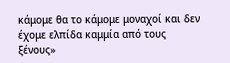κάμομε θα το κάμομε μοναχοί και δεν έχομε ελπίδα καμμία από τους ξένους»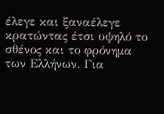έλεγε και ξαναέλεγε κρατώντας έτσι υψηλό το σθένος και το φρόνημα των Ελλήνων. Για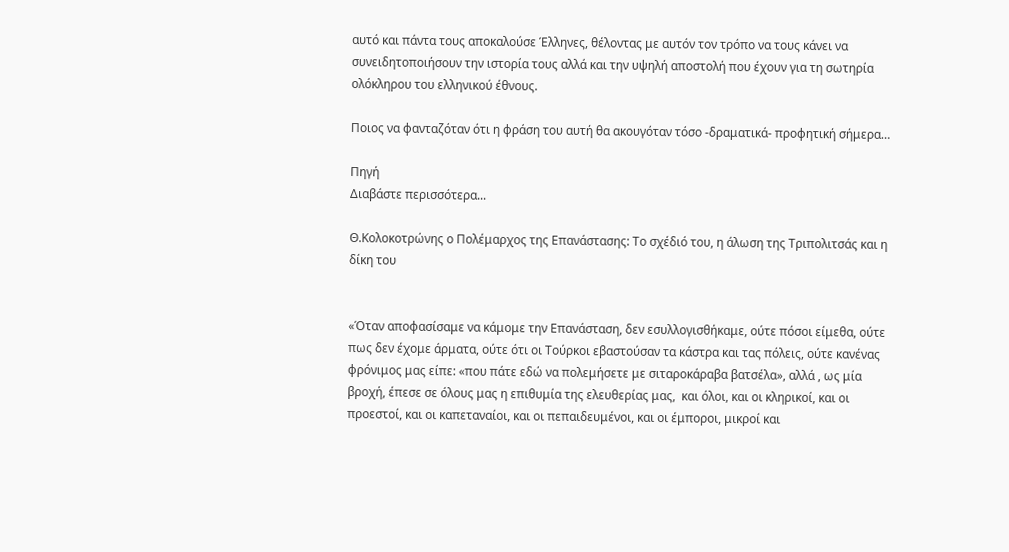αυτό και πάντα τους αποκαλούσε Έλληνες, θέλοντας με αυτόν τον τρόπο να τους κάνει να συνειδητοποιήσουν την ιστορία τους αλλά και την υψηλή αποστολή που έχουν για τη σωτηρία ολόκληρου του ελληνικού έθνους.

Ποιος να φανταζόταν ότι η φράση του αυτή θα ακουγόταν τόσο -δραματικά- προφητική σήμερα…

Πηγή
Διαβάστε περισσότερα...

Θ.Κολοκοτρώνης ο Πολέμαρχος της Επανάστασης: Το σχέδιό του, η άλωση της Τριπολιτσάς και η δίκη του


«Όταν αποφασίσαμε να κάμομε την Επανάσταση, δεν εσυλλογισθήκαμε, ούτε πόσοι είμεθα, ούτε πως δεν έχομε άρματα, ούτε ότι οι Τούρκοι εβαστούσαν τα κάστρα και τας πόλεις, ούτε κανένας φρόνιμος μας είπε: «που πάτε εδώ να πολεμήσετε με σιταροκάραβα βατσέλα», αλλά , ως μία βροχή, έπεσε σε όλους μας η επιθυμία της ελευθερίας μας,  και όλοι, και οι κληρικοί, και οι προεστοί, και οι καπεταναίοι, και οι πεπαιδευμένοι, και οι έμποροι, μικροί και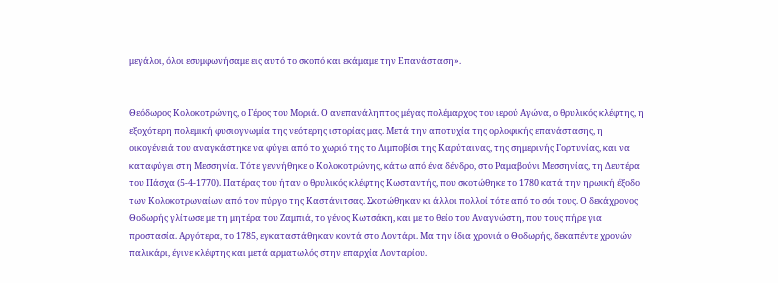μεγάλοι, όλοι εσυμφωνήσαμε εις αυτό το σκοπό και εκάμαμε την Επανάσταση».


Θεόδωρος Κολοκοτρώνης, ο Γέρος του Μοριά. Ο ανεπανάληπτος μέγας πολέμαρχος του ιερού Αγώνα, ο θρυλικός κλέφτης, η εξοχότερη πολεμική φυσιογνωμία της νεότερης ιστορίας μας. Μετά την αποτυχία της ορλοφικής επανάστασης, η οικογένειά του αναγκάστηκε να φύγει από το χωριό της το Λιμποβίσι της Καρύταινας, της σημερινής Γορτυνίας, και να καταφύγει στη Μεσσηνία. Τότε γεννήθηκε ο Κολοκοτρώνης, κάτω από ένα δένδρο, στο Ραμαβούνι Μεσσηνίας, τη Δευτέρα του Πάσχα (5-4-1770). Πατέρας του ήταν ο θρυλικός κλέφτης Κωσταντής, που σκοτώθηκε το 1780 κατά την ηρωική έξοδο των Κολοκοτρωναίων από τον πύργο της Καστάνιτσας. Σκοτώθηκαν κι άλλοι πολλοί τότε από το σόι τους. Ο δεκάχρονος Θοδωρής γλίτωσε με τη μητέρα του Ζαμπιά, το γένος Κωτσάκη, και με το θείο του Αναγνώστη, που τους πήρε για προστασία. Αργότερα, το 1785, εγκαταστάθηκαν κοντά στο Λοντάρι. Μα την ίδια χρονιά ο Θοδωρής, δεκαπέντε χρονών παλικάρι, έγινε κλέφτης και μετά αρματωλός στην επαρχία Λονταρίου.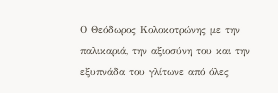Ο Θεόδωρος Κολοκοτρώνης με την παλικαριά, την αξιοσύνη του και την εξυπνάδα του γλίτωνε από όλες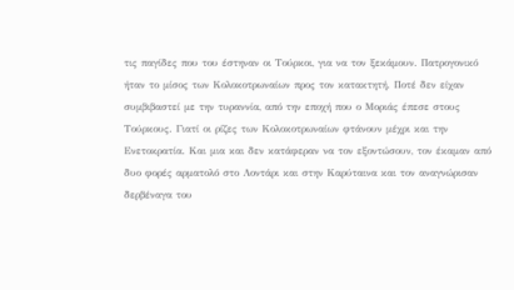τις παγίδες που του έστηναν οι Τούρκοι, για να τον ξεκάμουν. Πατρογονικό ήταν το μίσος των Κολοκοτρωναίων προς τον κατακτητή. Ποτέ δεν είχαν συμβιβαστεί με την τυραννία, από την εποχή που ο Μοριάς έπεσε στους Τούρκους. Γιατί οι ρίζες των Κολοκοτρωναίων φτάνουν μέχρι και την Ενετοκρατία. Και μια και δεν κατάφεραν να τον εξοντώσουν, τον έκαμαν από δυο φορές αρματολό στο Λοντάρι και στην Καρύταινα και τον αναγνώρισαν δερβέναγα του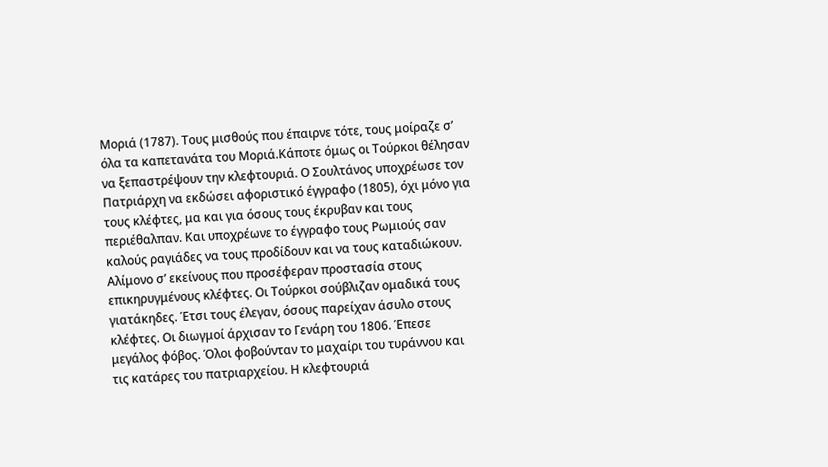Μοριά (1787). Τους μισθούς που έπαιρνε τότε, τους μοίραζε σ’ όλα τα καπετανάτα του Μοριά.Κάποτε όμως οι Τούρκοι θέλησαν να ξεπαστρέψουν την κλεφτουριά. Ο Σoυλτάνος υποχρέωσε τον Πατριάρχη να εκδώσει αφοριστικό έγγραφο (1805), όχι μόνο για τους κλέφτες, μα και για όσους τους έκρυβαν και τους περιέθαλπαν. Και υποχρέωνε το έγγραφο τους Ρωμιούς σαν καλούς ραγιάδες να τους προδίδουν και να τους καταδιώκουν. Αλίμονο σ’ εκείνους που προσέφεραν προστασία στους επικηρυγμένους κλέφτες. Οι Τούρκοι σούβλιζαν ομαδικά τους γιατάκηδες. Έτσι τους έλεγαν, όσους παρείχαν άσυλο στους κλέφτες. Οι διωγμοί άρχισαν το Γενάρη του 1806. Έπεσε μεγάλος φόβος. Όλοι φοβούνταν το μαχαίρι του τυράννου και τις κατάρες του πατριαρχείου. Η κλεφτουριά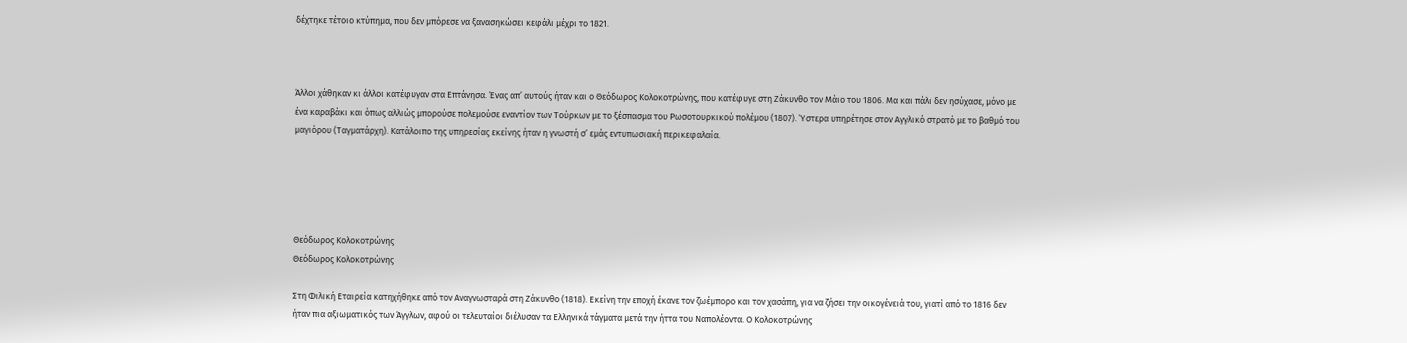δέχτηκε τέτοιο κτύπημα, που δεν μπόρεσε να ξανασηκώσει κεφάλι μέχρι το 1821.



Άλλοι χάθηκαν κι άλλοι κατέφυγαν στα Επτάνησα. Ένας απ’ αυτούς ήταν και ο Θεόδωρος Κολοκοτρώνης, που κατέφυγε στη Ζάκυνθο τον Μάιο του 1806. Μα και πάλι δεν ησύχασε, μόνο με ένα καραβάκι και όπως αλλιώς μπορούσε πολεμούσε εναντίον των Τούρκων με το ξέσπασμα του Ρωσοτουρκικού πολέμου (1807). Ύστερα υπηρέτησε στον Αγγλικό στρατό με το βαθμό του μαγιόρου (Ταγματάρχη). Κατάλοιπο της υπηρεσίας εκείνης ήταν η γνωστή σ’ εμάς εντυπωσιακή περικεφαλαία.





Θεόδωρος Κολοκοτρώνης
Θεόδωρος Κολοκοτρώνης

Στη Φιλική Εταιρεία κατηχήθηκε από τον Αναγνωσταρά στη Ζάκυνθο (1818). Εκείνη την εποχή έκανε τον ζωέμπορο και τον χασάπη, για να ζήσει την οικογένειά του, γιατί από το 1816 δεν ήταν πια αξιωματικός των Άγγλων, αφού οι τελευταίοι διέλυσαν τα Ελληνικά τάγματα μετά την ήττα του Ναπολέοντα. Ο Κολοκοτρώνης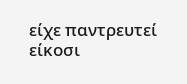είχε παντρευτεί είκοσι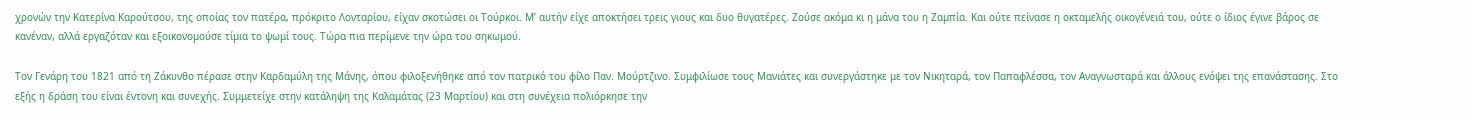χρονών την Κατερίνα Καρούτσου, της οποίας τον πατέρα, πρόκριτο Λονταρίου, είχαν σκοτώσει οι Τούρκοι. Μ’ αυτήν είχε αποκτήσει τρεις γιους και δυο θυγατέρες. Ζούσε ακόμα κι η μάνα του η Ζαμπία. Και ούτε πείνασε η οκταμελής οικογένειά του, ούτε ο ίδιος έγινε βάρος σε κανέναν, αλλά εργαζόταν και εξοικονομούσε τίμια το ψωμί τους. Τώρα πια περίμενε την ώρα του σηκωμού.

Τον Γενάρη του 1821 από τη Ζάκυνθο πέρασε στην Καρδαμύλη της Μάνης, όπου φιλοξενήθηκε από τον πατρικό του φίλο Παν. Μούρτζινο. Συμφιλίωσε τους Μανιάτες και συνεργάστηκε με τον Νικηταρά, τον Παπαφλέσσα, τον Αναγνωσταρά και άλλους ενόψει της επανάστασης. Στο εξής η δράση του είναι έντονη και συνεχής. Συμμετείχε στην κατάληψη της Καλαμάτας (23 Μαρτίου) και στη συνέχεια πολιόρκησε την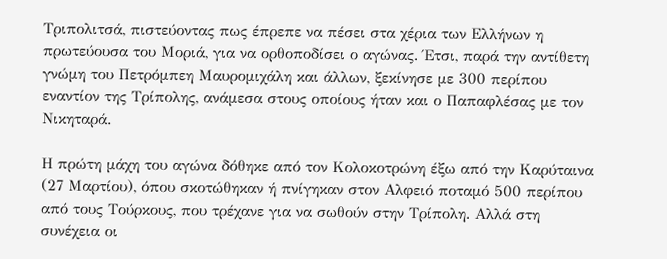Τριπολιτσά, πιστεύοντας πως έπρεπε να πέσει στα χέρια των Ελλήνων η πρωτεύουσα του Μοριά, για να ορθοποδίσει ο αγώνας. Έτσι, παρά την αντίθετη γνώμη του Πετρόμπεη Μαυρομιχάλη και άλλων, ξεκίνησε με 300 περίπου εναντίον της Τρίπολης, ανάμεσα στους οποίους ήταν και ο Παπαφλέσας με τον Νικηταρά.

Η πρώτη μάχη του αγώνα δόθηκε από τον Κολοκοτρώνη έξω από την Καρύταινα (27 Μαρτίου), όπου σκοτώθηκαν ή πνίγηκαν στον Αλφειό ποταμό 500 περίπου από τους Τούρκους, που τρέχανε για να σωθούν στην Τρίπολη. Αλλά στη συνέχεια οι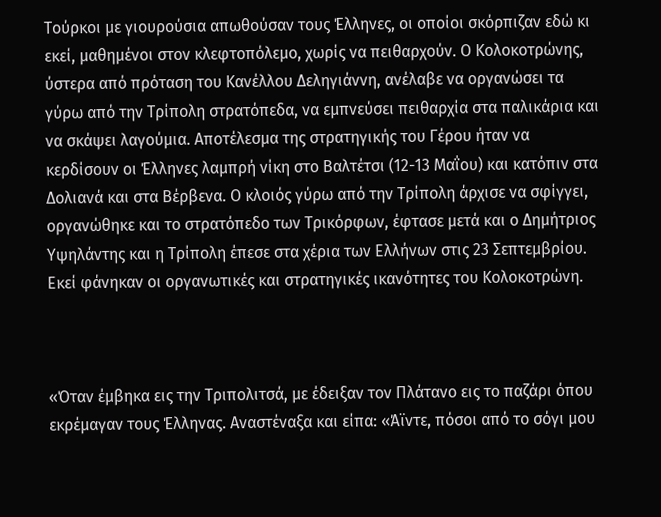Τούρκοι με γιουρούσια απωθούσαν τους Έλληνες, οι οποίοι σκόρπιζαν εδώ κι εκεί, μαθημένοι στον κλεφτοπόλεμο, χωρίς να πειθαρχούν. Ο Κολοκοτρώνης, ύστερα από πρόταση του Κανέλλου Δεληγιάννη, ανέλαβε να οργανώσει τα γύρω από την Τρίπολη στρατόπεδα, να εμπνεύσει πειθαρχία στα παλικάρια και να σκάψει λαγούμια. Αποτέλεσμα της στρατηγικής του Γέρου ήταν να κερδίσουν οι Έλληνες λαμπρή νίκη στο Βαλτέτσι (12-13 Μαΐου) και κατόπιν στα Δολιανά και στα Βέρβενα. Ο κλοιός γύρω από την Τρίπολη άρχισε να σφίγγει, οργανώθηκε και το στρατόπεδο των Τρικόρφων, έφτασε μετά και ο Δημήτριος Υψηλάντης και η Τρίπολη έπεσε στα χέρια των Ελλήνων στις 23 Σεπτεμβρίου. Εκεί φάνηκαν οι οργανωτικές και στρατηγικές ικανότητες του Κολοκοτρώνη.



«Όταν έμβηκα εις την Τριπολιτσά, με έδειξαν τον Πλάτανο εις το παζάρι όπου εκρέμαγαν τους Έλληνας. Αναστέναξα και είπα: «Άϊντε, πόσοι από το σόγι μου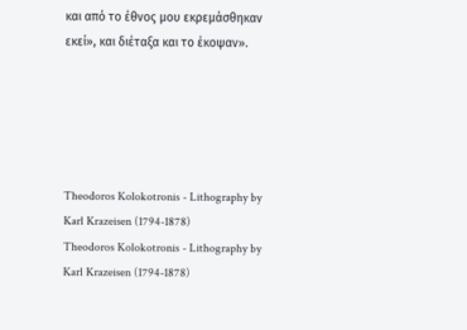και από το έθνος μου εκρεμάσθηκαν εκεί», και διέταξα και το έκοψαν».





Theodoros Kolokotronis - Lithography by Karl Krazeisen (1794-1878)
Theodoros Kolokotronis - Lithography by Karl Krazeisen (1794-1878)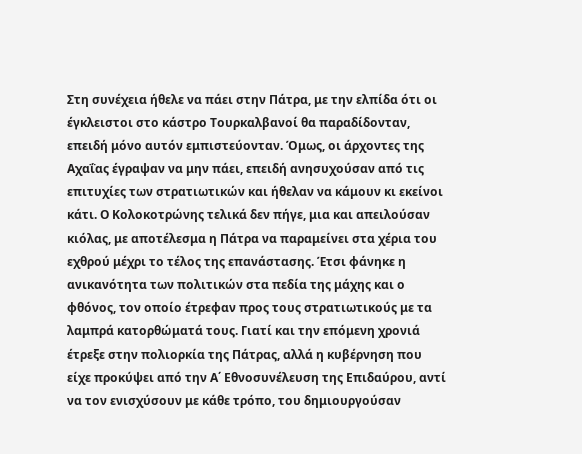Στη συνέχεια ήθελε να πάει στην Πάτρα, με την ελπίδα ότι οι έγκλειστοι στο κάστρο Τουρκαλβανοί θα παραδίδονταν, επειδή μόνο αυτόν εμπιστεύονταν. Όμως, οι άρχοντες της Αχαΐας έγραψαν να μην πάει, επειδή ανησυχούσαν από τις επιτυχίες των στρατιωτικών και ήθελαν να κάμουν κι εκείνοι κάτι. Ο Κολοκοτρώνης τελικά δεν πήγε, μια και απειλούσαν κιόλας, με αποτέλεσμα η Πάτρα να παραμείνει στα χέρια του εχθρού μέχρι το τέλος της επανάστασης. Έτσι φάνηκε η ανικανότητα των πολιτικών στα πεδία της μάχης και ο φθόνος, τον οποίο έτρεφαν προς τους στρατιωτικούς με τα λαμπρά κατορθώματά τους. Γιατί και την επόμενη χρονιά έτρεξε στην πολιορκία της Πάτρας, αλλά η κυβέρνηση που είχε προκύψει από την Α΄ Εθνοσυνέλευση της Επιδαύρου, αντί να τον ενισχύσουν με κάθε τρόπο, του δημιουργούσαν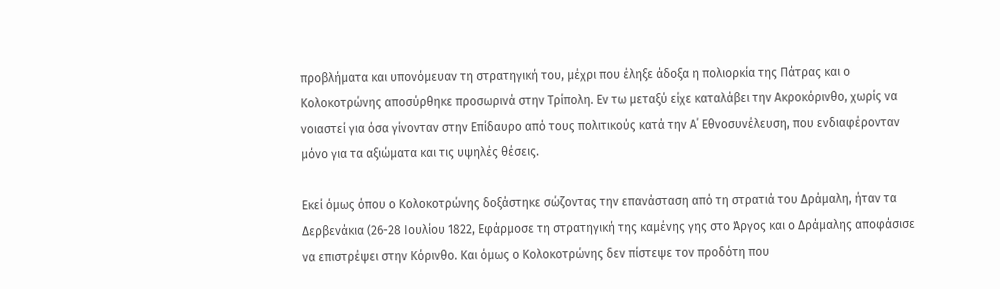προβλήματα και υπονόμευαν τη στρατηγική του, μέχρι που έληξε άδοξα η πολιορκία της Πάτρας και ο Κολοκοτρώνης αποσύρθηκε προσωρινά στην Τρίπολη. Εν τω μεταξύ είχε καταλάβει την Ακροκόρινθο, χωρίς να νοιαστεί για όσα γίνονταν στην Επίδαυρο από τους πολιτικούς κατά την Α΄ Εθνοσυνέλευση, που ενδιαφέρονταν μόνο για τα αξιώματα και τις υψηλές θέσεις.

Εκεί όμως όπου ο Κολοκοτρώνης δοξάστηκε σώζοντας την επανάσταση από τη στρατιά του Δράμαλη, ήταν τα Δερβενάκια (26-28 Ιουλίου 1822, Εφάρμοσε τη στρατηγική της καμένης γης στο Άργος και ο Δράμαλης αποφάσισε να επιστρέψει στην Κόρινθο. Και όμως ο Κολοκοτρώνης δεν πίστεψε τον προδότη που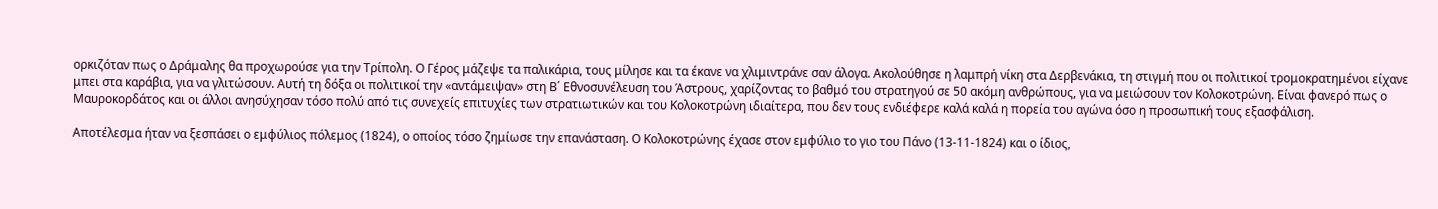ορκιζόταν πως ο Δράμαλης θα προχωρούσε για την Τρίπολη. Ο Γέρος μάζεψε τα παλικάρια, τους μίλησε και τα έκανε να χλιμιντράνε σαν άλογα. Ακολούθησε η λαμπρή νίκη στα Δερβενάκια, τη στιγμή που οι πολιτικοί τρομοκρατημένοι είχανε μπει στα καράβια, για να γλιτώσουν. Αυτή τη δόξα οι πολιτικοί την «αντάμειψαν» στη Β΄ Εθνοσυνέλευση του Άστρους, χαρίζοντας το βαθμό του στρατηγού σε 50 ακόμη ανθρώπους, για να μειώσουν τον Κολοκοτρώνη. Είναι φανερό πως ο Μαυροκορδάτος και οι άλλοι ανησύχησαν τόσο πολύ από τις συνεχείς επιτυχίες των στρατιωτικών και του Κολοκοτρώνη ιδιαίτερα, που δεν τους ενδιέφερε καλά καλά η πορεία του αγώνα όσο η προσωπική τους εξασφάλιση.

Αποτέλεσμα ήταν να ξεσπάσει ο εμφύλιος πόλεμος (1824), ο οποίος τόσο ζημίωσε την επανάσταση. Ο Κολοκοτρώνης έχασε στον εμφύλιο το γιο του Πάνο (13-11-1824) και ο ίδιος,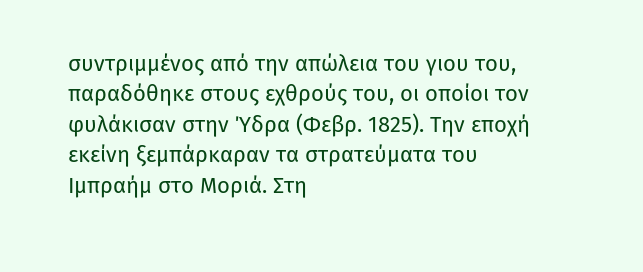συντριμμένος από την απώλεια του γιου του, παραδόθηκε στους εχθρούς του, οι οποίοι τον φυλάκισαν στην Ύδρα (Φεβρ. 1825). Την εποχή εκείνη ξεμπάρκαραν τα στρατεύματα του Ιμπραήμ στο Μοριά. Στη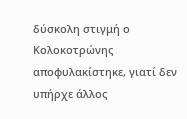δύσκολη στιγμή ο Κολοκοτρώνης αποφυλακίστηκε, γιατί δεν υπήρχε άλλος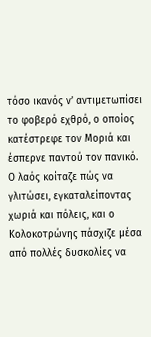τόσο ικανός ν’ αντιμετωπίσει το φοβερό εχθρό, ο οποίος κατέστρεφε τον Μοριά και έσπερνε παντού τον πανικό. Ο λαός κοίταζε πώς να γλιτώσει, εγκαταλείποντας χωριά και πόλεις, και ο Κολοκοτρώνης πάσχιζε μέσα από πολλές δυσκολίες να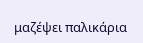μαζέψει παλικάρια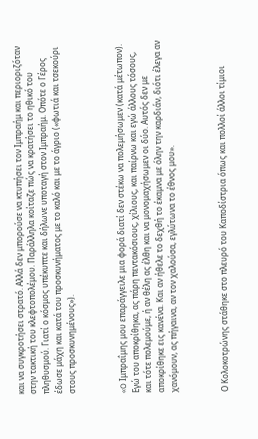και να συγκροτήσει στρατό. Αλλά δεν μπορούσε να κτυπήσει τον Ιμπραήμ και περιοριζόταν στην τακτική του κλεφτοπολέμου. Παράλληλα κοίταζε πώς να κρατήσει το ηθικό του πληθυσμού. Γιατί ο κόσμος υπέκυπτε και δήλωνε υποταγή στον Ιμπραήμ. Οπότε ο Γέρος έδωσε μάχη και κατά του προσκυνήματος με το καλό και με το άγριο («φωτιά και τσεκούρι στους προσκυνημένους»).



«O Ιμπραΐμης μου επαράγγειλε μια φορά διατί δεν στέκω να πολεμήσωμεν (κατά μέτωπον). Εγώ του αποκρίθηκα, ας πάρη πεντακόσιους, χίλιους, και παίρνω και εγώ άλλους τόσους, και τότε πολεμούμε, ή αν θέλη ας έλθη και να μονομαχήσωμεν οι δύο. Αυτός δεν με αποκρίθηκε εις κανένα. Και αν ήθελε το δεχθή το έκαμνα με όλην την καρδιάν, διότι έλεγα αν χανόμουν, ας πήγαινα, αν τον χαλούσα, εγλύτωνα το έθνος μου».



Ο Κολοκοτρώνης στάθηκε στο πλευρό του Καποδίστρια όπως και πολλοί άλλοι τίμιοι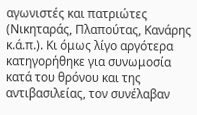αγωνιστές και πατριώτες (Νικηταράς, Πλαπούτας, Κανάρης κ.ά.π.). Κι όμως λίγο αργότερα κατηγορήθηκε για συνωμοσία κατά του θρόνου και της αντιβασιλείας, τον συνέλαβαν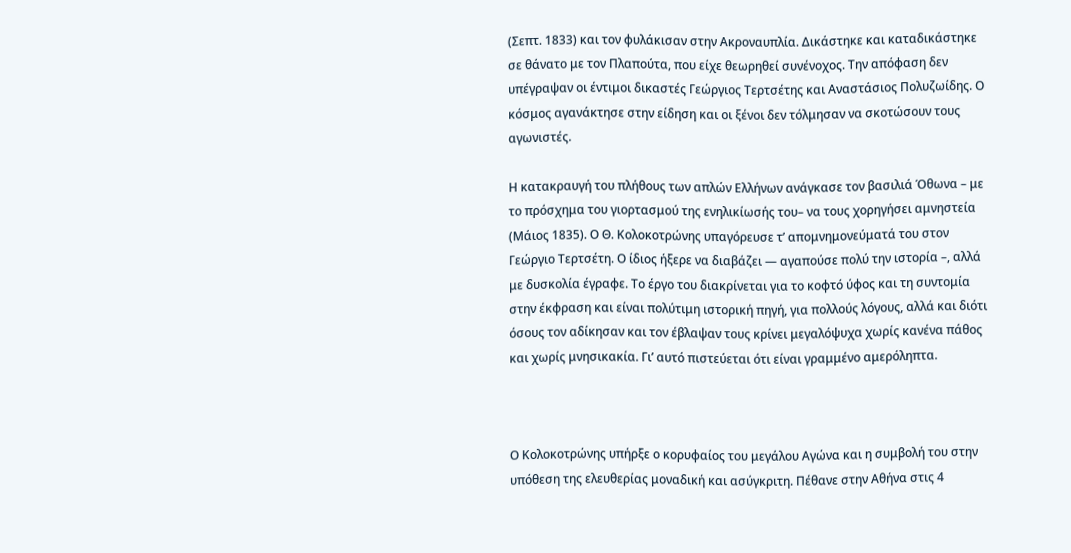(Σεπτ. 1833) και τον φυλάκισαν στην Ακροναυπλία. Δικάστηκε και καταδικάστηκε σε θάνατο με τον Πλαπούτα, που είχε θεωρηθεί συνένοχος. Την απόφαση δεν υπέγραψαν οι έντιμοι δικαστές Γεώργιος Τερτσέτης και Αναστάσιος Πολυζωίδης. Ο κόσμος αγανάκτησε στην είδηση και οι ξένοι δεν τόλμησαν να σκοτώσουν τους αγωνιστές.

Η κατακραυγή του πλήθους των απλών Ελλήνων ανάγκασε τον βασιλιά Όθωνα – με το πρόσχημα του γιορτασμού της ενηλικίωσής του– να τους χορηγήσει αμνηστεία (Μάιος 1835). Ο Θ. Κολοκοτρώνης υπαγόρευσε τ’ απομνημονεύματά του στον Γεώργιο Τερτσέτη. Ο ίδιος ήξερε να διαβάζει — αγαπούσε πολύ την ιστορία –, αλλά με δυσκολία έγραφε. Το έργο του διακρίνεται για το κοφτό ύφος και τη συντομία στην έκφραση και είναι πολύτιμη ιστορική πηγή, για πολλούς λόγους, αλλά και διότι όσους τον αδίκησαν και τον έβλαψαν τους κρίνει μεγαλόψυχα χωρίς κανένα πάθος και χωρίς μνησικακία. Γι’ αυτό πιστεύεται ότι είναι γραμμένο αμερόληπτα.



Ο Κολοκοτρώνης υπήρξε ο κορυφαίος του μεγάλου Αγώνα και η συμβολή του στην υπόθεση της ελευθερίας μοναδική και ασύγκριτη. Πέθανε στην Αθήνα στις 4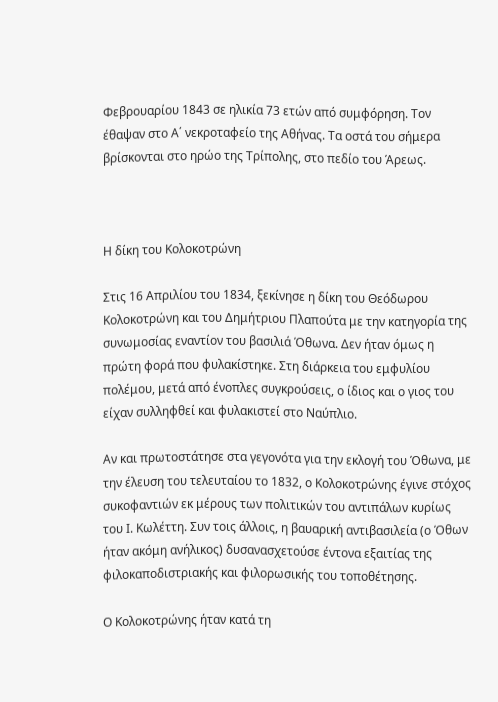Φεβρουαρίου 1843 σε ηλικία 73 ετών από συμφόρηση. Τον έθαψαν στο Α΄ νεκροταφείο της Αθήνας. Τα οστά του σήμερα βρίσκονται στο ηρώο της Τρίπολης, στο πεδίο του Άρεως.



Η δίκη του Κολοκοτρώνη

Στις 16 Απριλίου του 1834, ξεκίνησε η δίκη του Θεόδωρου Κολοκοτρώνη και του Δημήτριου Πλαπούτα με την κατηγορία της συνωμοσίας εναντίον του βασιλιά Όθωνα. Δεν ήταν όμως η πρώτη φορά που φυλακίστηκε. Στη διάρκεια του εμφυλίου πολέμου, μετά από ένοπλες συγκρούσεις, ο ίδιος και ο γιος του είχαν συλληφθεί και φυλακιστεί στο Ναύπλιο.

Αν και πρωτοστάτησε στα γεγονότα για την εκλογή του Όθωνα, με την έλευση του τελευταίου το 1832, ο Κολοκοτρώνης έγινε στόχος συκοφαντιών εκ μέρους των πολιτικών του αντιπάλων κυρίως του Ι. Κωλέττη. Συν τοις άλλοις, η βαυαρική αντιβασιλεία (ο Όθων ήταν ακόμη ανήλικος) δυσανασχετούσε έντονα εξαιτίας της φιλοκαποδιστριακής και φιλορωσικής του τοποθέτησης.

Ο Κολοκοτρώνης ήταν κατά τη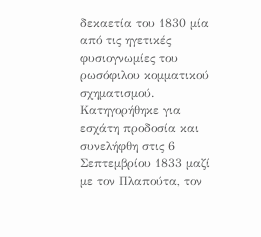δεκαετία του 1830 μία από τις ηγετικές φυσιογνωμίες του ρωσόφιλου κομματικού σχηματισμού. Κατηγορήθηκε για εσχάτη προδοσία και συνελήφθη στις 6 Σεπτεμβρίου 1833 μαζί με τον Πλαπούτα, τον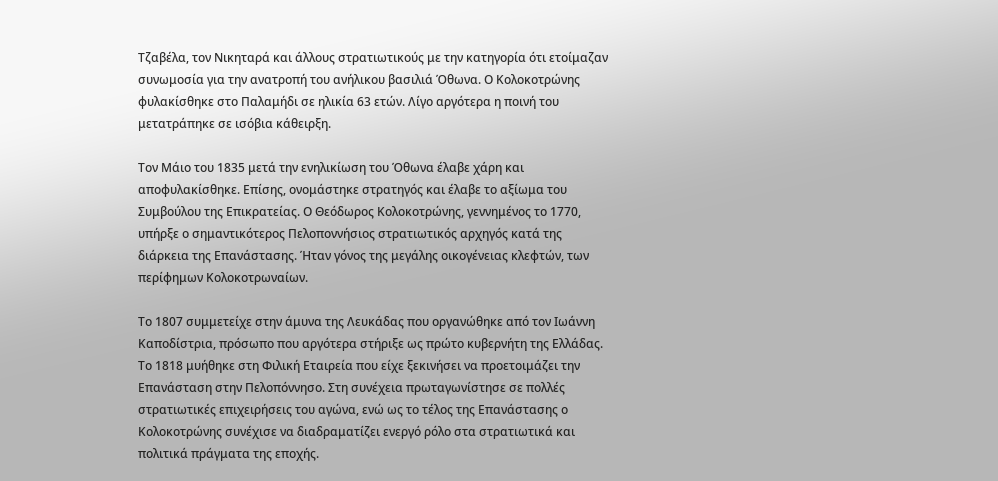Τζαβέλα, τον Νικηταρά και άλλους στρατιωτικούς με την κατηγορία ότι ετοίμαζαν συνωμοσία για την ανατροπή του ανήλικου βασιλιά Όθωνα. Ο Κολοκοτρώνης φυλακίσθηκε στο Παλαμήδι σε ηλικία 63 ετών. Λίγο αργότερα η ποινή του μετατράπηκε σε ισόβια κάθειρξη.

Τον Μάιο του 1835 μετά την ενηλικίωση του Όθωνα έλαβε χάρη και αποφυλακίσθηκε. Επίσης, ονομάστηκε στρατηγός και έλαβε το αξίωμα του Συμβούλου της Επικρατείας. Ο Θεόδωρος Κολοκοτρώνης, γεννημένος το 1770, υπήρξε ο σημαντικότερος Πελοποννήσιος στρατιωτικός αρχηγός κατά της διάρκεια της Επανάστασης. Ήταν γόνος της μεγάλης οικογένειας κλεφτών, των περίφημων Κολοκοτρωναίων.

Το 1807 συμμετείχε στην άμυνα της Λευκάδας που οργανώθηκε από τον Ιωάννη Καποδίστρια, πρόσωπο που αργότερα στήριξε ως πρώτο κυβερνήτη της Ελλάδας. Το 1818 μυήθηκε στη Φιλική Εταιρεία που είχε ξεκινήσει να προετοιμάζει την Επανάσταση στην Πελοπόννησο. Στη συνέχεια πρωταγωνίστησε σε πολλές στρατιωτικές επιχειρήσεις του αγώνα, ενώ ως το τέλος της Επανάστασης ο Κολοκοτρώνης συνέχισε να διαδραματίζει ενεργό ρόλο στα στρατιωτικά και πολιτικά πράγματα της εποχής.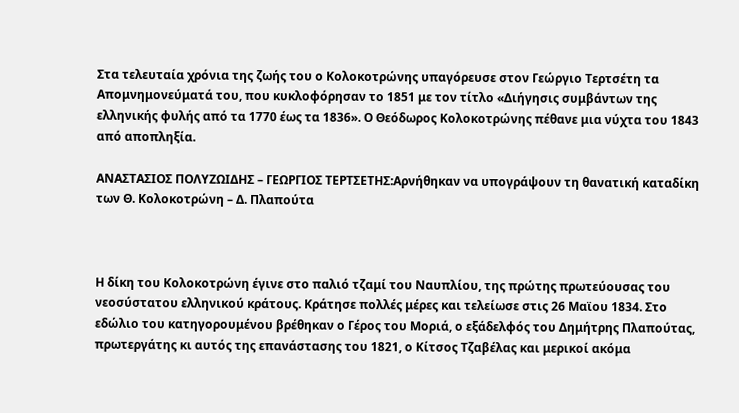Στα τελευταία χρόνια της ζωής του ο Κολοκοτρώνης υπαγόρευσε στον Γεώργιο Τερτσέτη τα Απομνημονεύματά του, που κυκλοφόρησαν το 1851 με τον τίτλο «Διήγησις συμβάντων της ελληνικής φυλής από τα 1770 έως τα 1836». Ο Θεόδωρος Κολοκοτρώνης πέθανε μια νύχτα του 1843 από αποπληξία.

ΑΝΑΣΤΑΣΙΟΣ ΠΟΛΥΖΩΙΔΗΣ – ΓΕΩΡΓΙΟΣ ΤΕΡΤΣΕΤΗΣ:Αρνήθηκαν να υπογράψουν τη θανατική καταδίκη των Θ. Κολοκοτρώνη – Δ. Πλαπούτα



Η δίκη του Κολοκοτρώνη έγινε στο παλιό τζαμί του Ναυπλίου, της πρώτης πρωτεύουσας του νεοσύστατου ελληνικού κράτους. Κράτησε πολλές μέρες και τελείωσε στις 26 Μαϊου 1834. Στο εδώλιο του κατηγορουμένου βρέθηκαν ο Γέρος του Μοριά, ο εξάδελφός του Δημήτρης Πλαπούτας, πρωτεργάτης κι αυτός της επανάστασης του 1821, ο Κίτσος Τζαβέλας και μερικοί ακόμα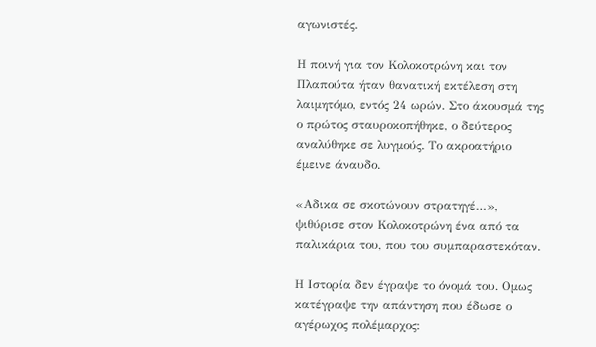αγωνιστές.

Η ποινή για τον Κολοκοτρώνη και τον Πλαπούτα ήταν θανατική εκτέλεση στη λαιμητόμο, εντός 24 ωρών. Στο άκουσμά της ο πρώτος σταυροκοπήθηκε, ο δεύτερος αναλύθηκε σε λυγμούς. Το ακροατήριο έμεινε άναυδο.

«Αδικα σε σκοτώνουν στρατηγέ…», ψιθύρισε στον Κολοκοτρώνη ένα από τα παλικάρια του, που του συμπαραστεκόταν.

Η Ιστορία δεν έγραψε το όνομά του. Ομως κατέγραψε την απάντηση που έδωσε ο αγέρωχος πολέμαρχος: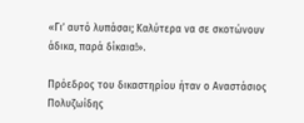«Γι’ αυτό λυπάσαι; Καλύτερα να σε σκοτώνουν άδικα, παρά δίκαια!».

Πρόεδρος του δικαστηρίου ήταν ο Αναστάσιος Πολυζωίδης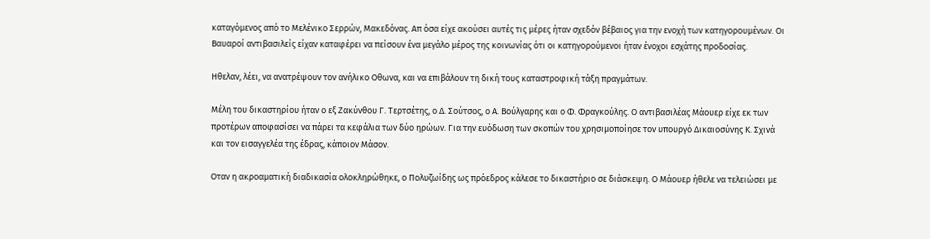καταγόμενος από το Μελένικο Σερρών, Μακεδόνας. Απ όσα είχε ακούσει αυτές τις μέρες ήταν σχεδόν βέβαιος για την ενοχή των κατηγορουμένων. Οι Βαυαροί αντιβασιλείς είχαν καταφέρει να πείσουν ένα μεγάλο μέρος της κοινωνίας ότι οι κατηγορούμενοι ήταν ένοχοι εσχάτης προδοσίας.

Ηθελαν, λέει, να ανατρέψουν τον ανήλικο Οθωνα, και να επιβάλουν τη δική τους καταστροφική τάξη πραγμάτων.

Μέλη του δικαστηρίου ήταν ο εξ Ζακύνθου Γ. Τερτσέτης, ο Δ. Σούτσος, ο Α. Βούλγαρης και ο Φ. Φραγκούλης. Ο αντιβασιλέας Μάουερ είχε εκ των προτέρων αποφασίσει να πάρει τα κεφάλια των δύο ηρώων. Για την ευόδωση των σκοπών του χρησιμοποίησε τον υπουργό Δικαιοσύνης Κ. Σχινά και τον εισαγγελέα της έδρας, κάποιον Μάσoν.

Οταν η ακροαματική διαδικασία ολοκληρώθηκε, ο Πολυζωίδης ως πρόεδρος κάλεσε το δικαστήριο σε διάσκεψη. Ο Μάουερ ήθελε να τελειώσει με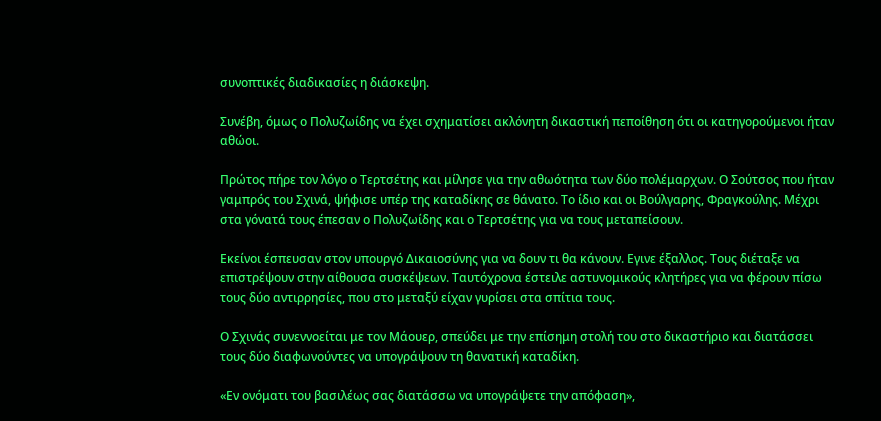συνοπτικές διαδικασίες η διάσκεψη.

Συνέβη, όμως ο Πολυζωίδης να έχει σχηματίσει ακλόνητη δικαστική πεποίθηση ότι οι κατηγορούμενοι ήταν αθώοι.

Πρώτος πήρε τον λόγο ο Τερτσέτης και μίλησε για την αθωότητα των δύο πολέμαρχων. Ο Σούτσος που ήταν γαμπρός του Σχινά, ψήφισε υπέρ της καταδίκης σε θάνατο. Το ίδιο και οι Βούλγαρης, Φραγκούλης. Μέχρι στα γόνατά τους έπεσαν ο Πολυζωίδης και ο Τερτσέτης για να τους μεταπείσουν.

Εκείνοι έσπευσαν στον υπουργό Δικαιοσύνης για να δουν τι θα κάνουν. Εγινε έξαλλος. Τους διέταξε να επιστρέψουν στην αίθουσα συσκέψεων. Ταυτόχρονα έστειλε αστυνομικούς κλητήρες για να φέρουν πίσω τους δύο αντιρρησίες, που στο μεταξύ είχαν γυρίσει στα σπίτια τους.

Ο Σχινάς συνεννοείται με τον Μάουερ, σπεύδει με την επίσημη στολή του στο δικαστήριο και διατάσσει τους δύο διαφωνούντες να υπογράψουν τη θανατική καταδίκη.

«Εν ονόματι του βασιλέως σας διατάσσω να υπογράψετε την απόφαση»,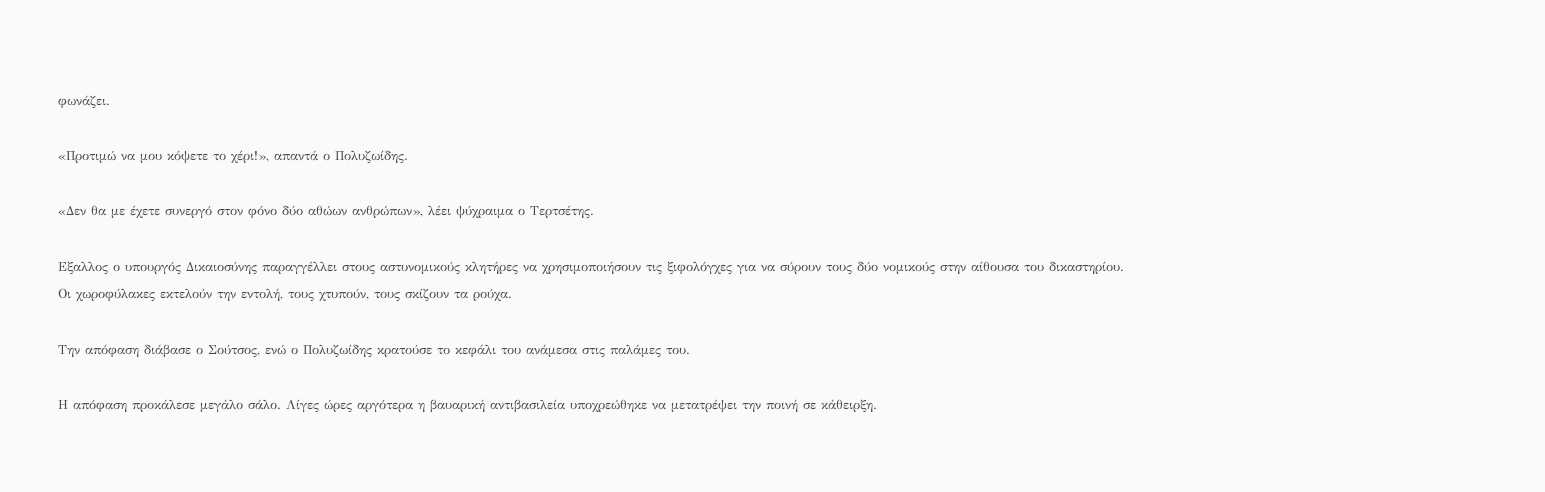φωνάζει.

«Προτιμώ να μου κόψετε το χέρι!», απαντά ο Πολυζωίδης.

«Δεν θα με έχετε συνεργό στον φόνο δύο αθώων ανθρώπων», λέει ψύχραιμα ο Τερτσέτης.

Εξαλλος ο υπουργός Δικαιοσύνης παραγγέλλει στους αστυνομικούς κλητήρες να χρησιμοποιήσουν τις ξιφολόγχες για να σύρουν τους δύο νομικούς στην αίθουσα του δικαστηρίου. Οι χωροφύλακες εκτελούν την εντολή, τους χτυπούν, τους σκίζουν τα ρούχα.

Την απόφαση διάβασε ο Σούτσος, ενώ ο Πολυζωίδης κρατούσε το κεφάλι του ανάμεσα στις παλάμες του.

Η απόφαση προκάλεσε μεγάλο σάλο. Λίγες ώρες αργότερα η βαυαρική αντιβασιλεία υποχρεώθηκε να μετατρέψει την ποινή σε κάθειρξη.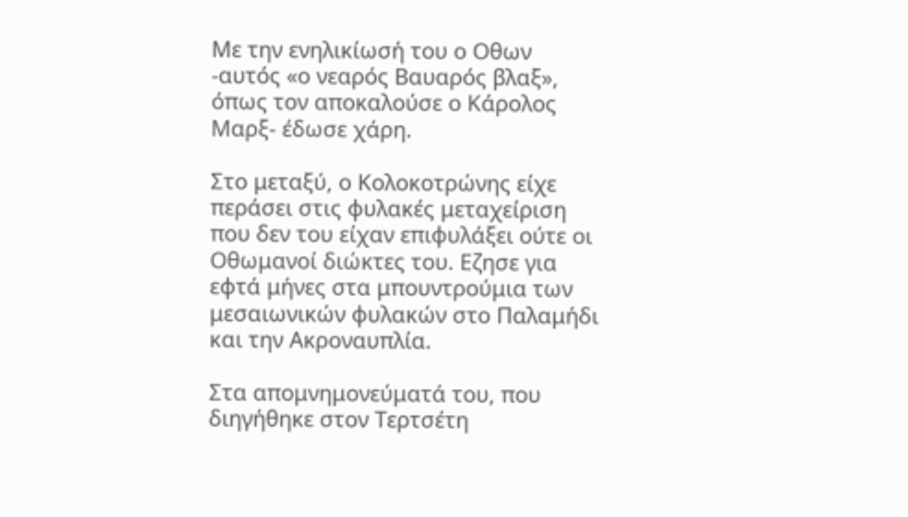Με την ενηλικίωσή του ο Οθων -αυτός «ο νεαρός Βαυαρός βλαξ», όπως τον αποκαλούσε ο Κάρολος Μαρξ- έδωσε χάρη.

Στο μεταξύ, ο Κολοκοτρώνης είχε περάσει στις φυλακές μεταχείριση που δεν του είχαν επιφυλάξει ούτε οι Οθωμανοί διώκτες του. Εζησε για εφτά μήνες στα μπουντρούμια των μεσαιωνικών φυλακών στο Παλαμήδι και την Ακροναυπλία.

Στα απομνημονεύματά του, που διηγήθηκε στον Τερτσέτη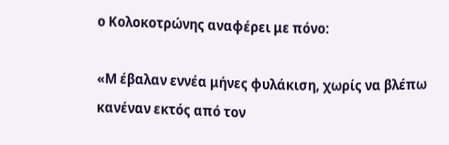ο Κολοκοτρώνης αναφέρει με πόνο:

«Μ έβαλαν εννέα μήνες φυλάκιση, χωρίς να βλέπω κανέναν εκτός από τον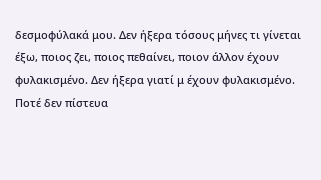δεσμοφύλακά μου. Δεν ήξερα τόσους μήνες τι γίνεται έξω, ποιος ζει, ποιος πεθαίνει, ποιον άλλον έχουν φυλακισμένο. Δεν ήξερα γιατί μ έχουν φυλακισμένο. Ποτέ δεν πίστευα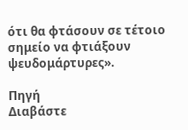ότι θα φτάσουν σε τέτοιο σημείο να φτιάξουν ψευδομάρτυρες».

Πηγή
Διαβάστε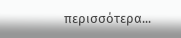περισσότερα...